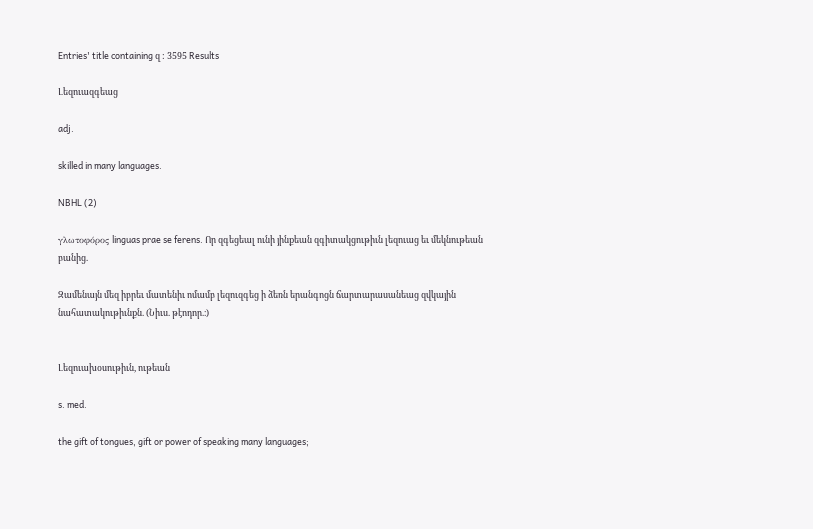Entries' title containing զ : 3595 Results

Լեզուազգեաց

adj.

skilled in many languages.

NBHL (2)

γλωτοφόρος linguas prae se ferens. Որ զգեցեալ ունի յինքեան զգիտակցութիւն լեզուաց եւ մեկնութեան բանից.

Զամենայն մեզ իբրեւ մատենիւ ոմամբ լեզուզգեց ի ձեռն երանգոցն ճարտարասանեաց զվկային նահատակութիւնքն. (Նիւս. թէոդոր.։)


Լեզուախօսութիւն, ութեան

s. med.

the gift of tongues, gift or power of speaking many languages;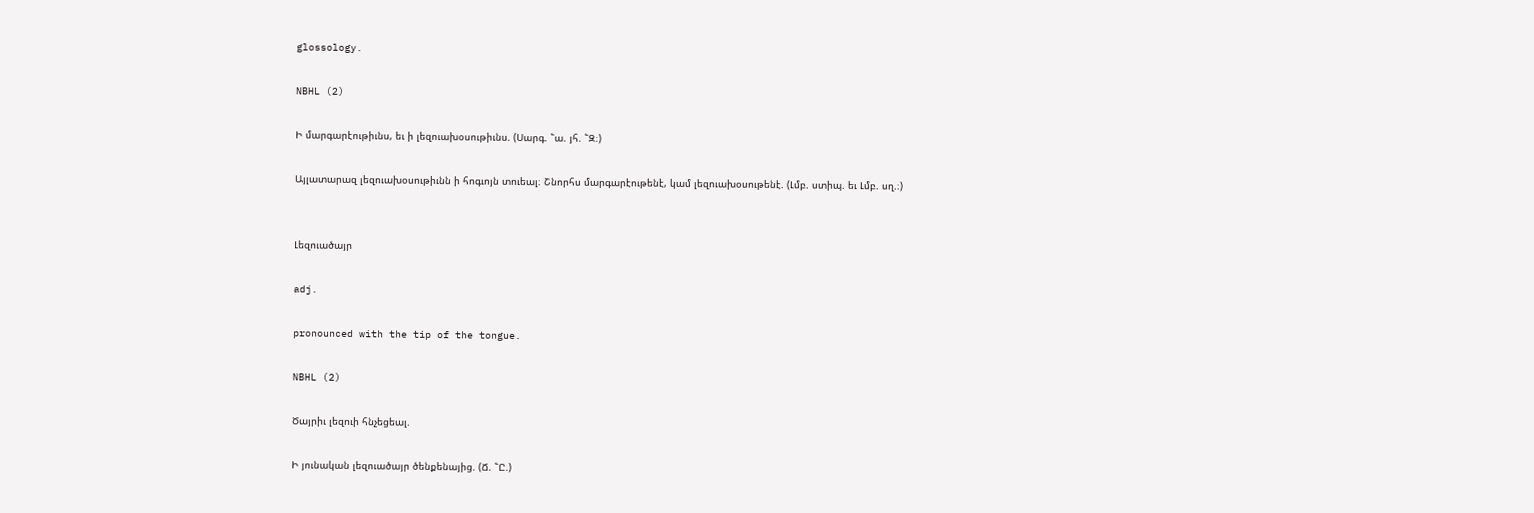glossology.

NBHL (2)

Ի մարգարէութիւնս, եւ ի լեզուախօսութիւնս. (Սարգ. ՟ա. յհ. ՟Զ։)

Այլատարազ լեզուախօսութիւնն ի հոգւոյն տուեալ։ Շնորհս մարգարէութենէ, կամ լեզուախօսութենէ. (Լմբ. ստիպ. եւ Լմբ. սղ.։)


Լեզուածայր

adj.

pronounced with the tip of the tongue.

NBHL (2)

Ծայրիւ լեզուի հնչեցեալ.

Ի յունական լեզուածայր ծենքենայից. (Ճ. ՟Ը.)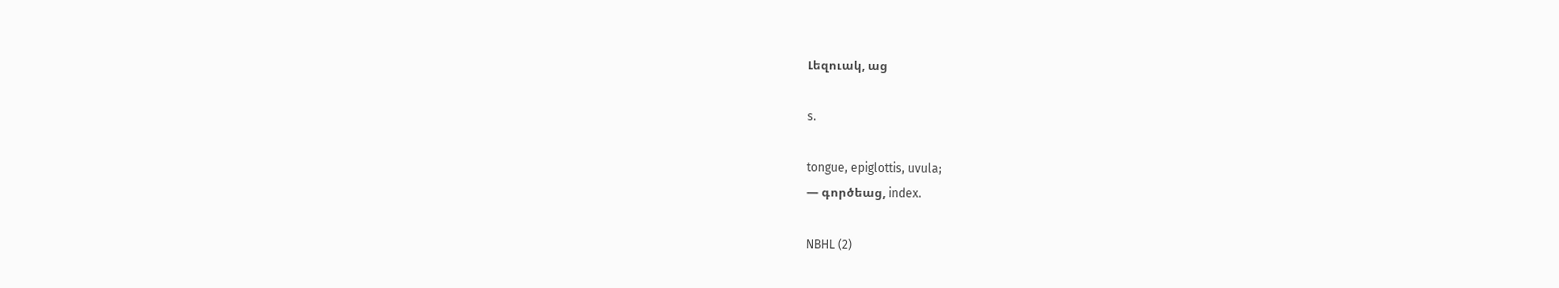Լեզուակ, աց

s.

tongue, epiglottis, uvula;
— գործեաց, index.

NBHL (2)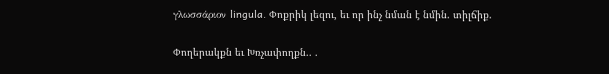γλωσσάριον lingula. Փոքրիկ լեզու, եւ որ ինչ նման է նմին. տիլճիք.

Փողերակքն եւ Խռչափողքն.. .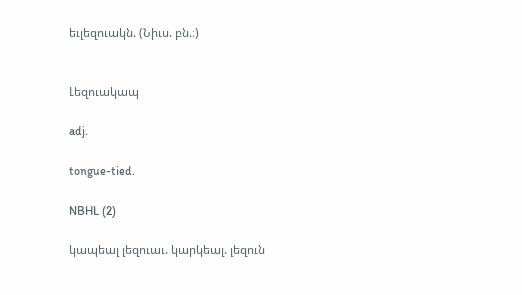եւլեզուակն. (Նիւս. բն.։)


Լեզուակապ

adj.

tongue-tied.

NBHL (2)

կապեալ լեզուաւ. կարկեալ. լեզուն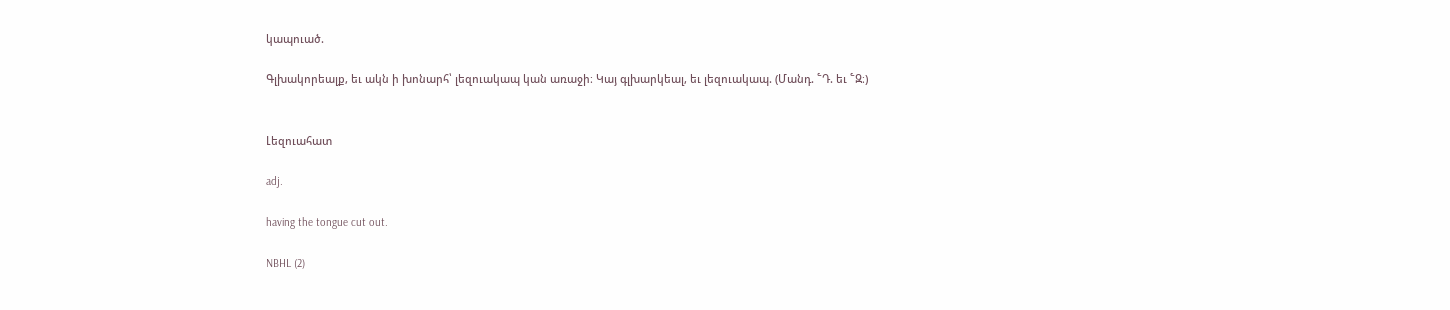կապուած.

Գլխակորեալք, եւ ակն ի խոնարհ՝ լեզուակապ կան առաջի։ Կայ գլխարկեալ, եւ լեզուակապ. (Մանդ. ՟Դ. եւ ՟Զ։)


Լեզուահատ

adj.

having the tongue cut out.

NBHL (2)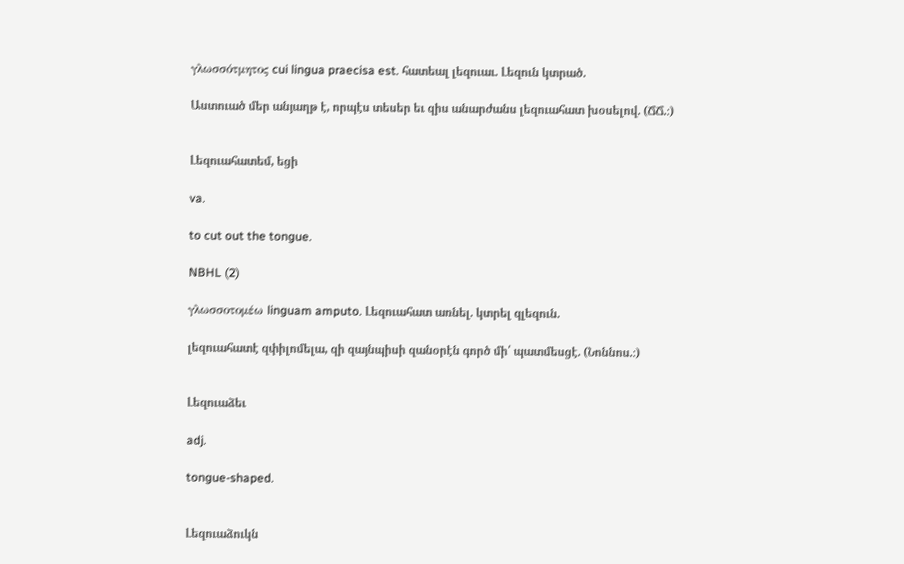γλωσσότμητος cui lingua praecisa est. հատեալ լեզուաւ. Լեզուն կտրած.

Աստուած մեր անյաղթ է, որպէս տեսեր եւ զիս անարժանս լեզուահատ խօսելով. (ՃՃ.։)


Լեզուահատեմ, եցի

va.

to cut out the tongue.

NBHL (2)

γλωσσοτομέω linguam amputo. Լեզուահատ առնել. կտրել զլեզուն.

լեզուահատէ զփիլոմելա, զի զայնպիսի զանօրէն գործ մի՛ պատմեսցէ. (Նոննոս.։)


Լեզուաձեւ

adj.

tongue-shaped.


Լեզուաձուկն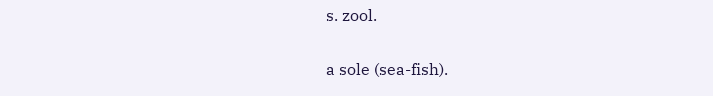s. zool.

a sole (sea-fish).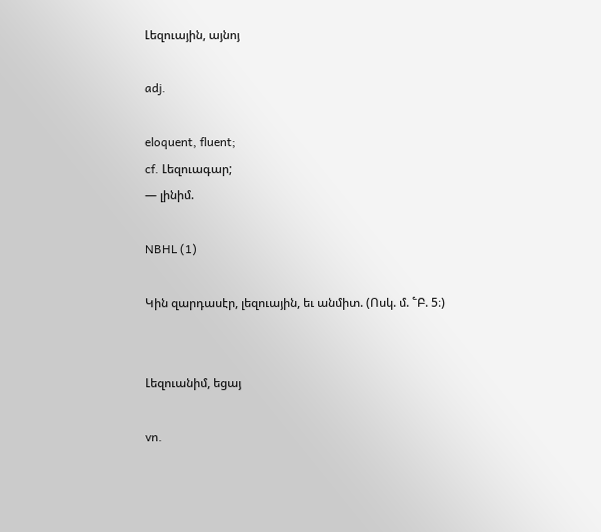Լեզուային, այնոյ

adj.

eloquent, fluent;
cf. Լեզուագար;
— լինիմ.

NBHL (1)

Կին զարդասէր, լեզուային, եւ անմիտ. (Ոսկ. մ. ՟Բ. 5։)


Լեզուանիմ, եցայ

vn.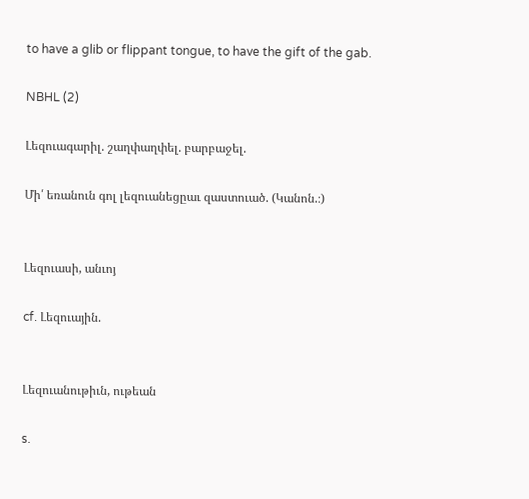to have a glib or flippant tongue, to have the gift of the gab.

NBHL (2)

Լեզուագարիլ. շաղփաղփել. բարբաջել.

Մի՛ եռանուն գոլ լեզուանեցըաւ զաստուած. (Կանոն.։)


Լեզուասի, անւոյ

cf. Լեզուային.


Լեզուանութիւն, ութեան

s.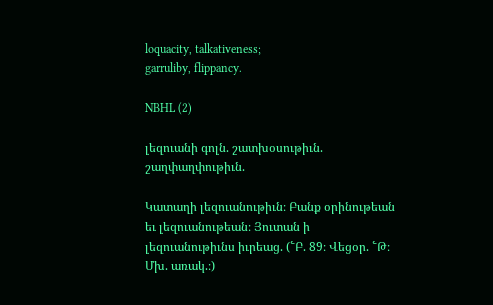loquacity, talkativeness;
garruliby, flippancy.

NBHL (2)

լեզուանի գոլն. շատխօսութիւն. շաղփաղփութիւն.

Կատաղի լեզուանութիւն։ Բանք օրինութեան եւ լեզուանութեան։ Յուտան ի լեզուանութիւնս իւրեաց. (՟Բ. 89։ Վեցօր. ՟Թ։ Մխ. առակ.։)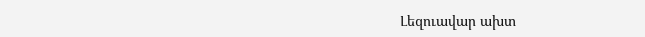Լեզուավար ախտ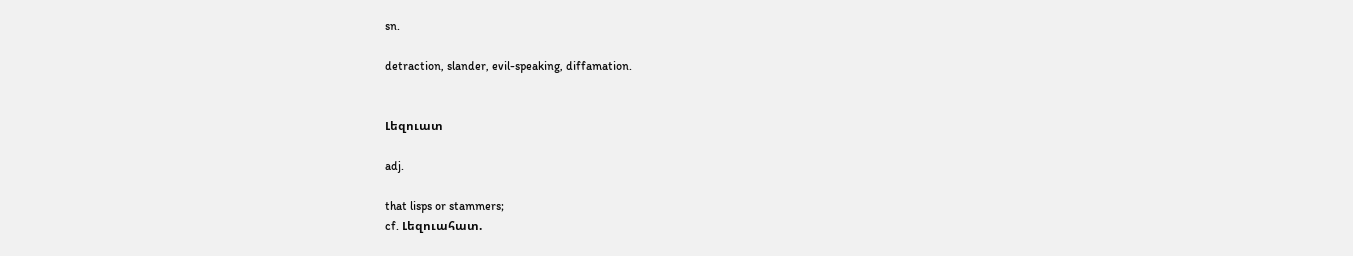sn.

detraction, slander, evil-speaking, diffamation.


Լեզուատ

adj.

that lisps or stammers;
cf. Լեզուահատ.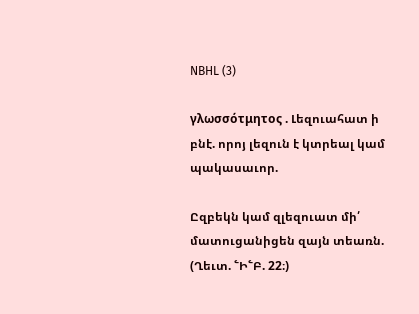NBHL (3)

γλωσσότμητος . Լեզուահատ ի բնէ. որոյ լեզուն է կտրեալ կամ պակասաւոր.

Ըզբեկն կամ զլեզուատ մի՛ մատուցանիցեն զայն տեառն. (Ղեւտ. ՟Ի՟Բ. 22։)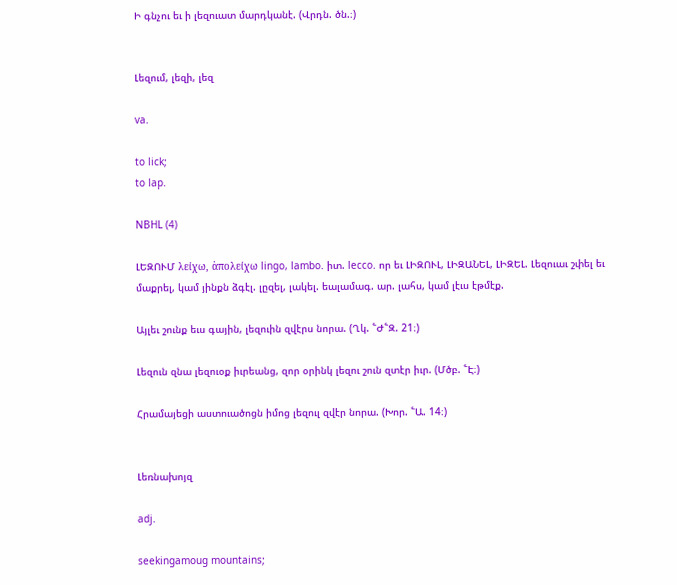Ի գնչու եւ ի լեզուատ մարդկանէ. (Վրդն. ծն.։)


Լեզում, լեզի, լեզ

va.

to lick;
to lap.

NBHL (4)

ԼԵԶՈՒՄ λείχω, ἁπολείχω lingo, lambo. իտ. lecco. որ եւ ԼԻԶՈՒԼ, ԼԻԶԱՆԵԼ, ԼԻԶԵԼ. Լեզուաւ շփել եւ մաքրել, կամ յինքն ձգէլ. լըզել, լակել. եալամագ. ար. լահս, կամ լէւս էթմէք.

Այլեւ շունք եւս գային, լեզուին զվէրս նորա. (Ղկ. ՟Ժ՟Զ. 21։)

Լեզուն զնա լեզուօք իւրեանց, զոր օրինկ լեզու շուն զտէր իւր. (Մծբ. ՟Է։)

Հրամայեցի աստուածոցն իմոց լեզուլ զվէր նորա. (Խոր. ՟Ա. 14։)


Լեռնախոյզ

adj.

seekingamoug mountains;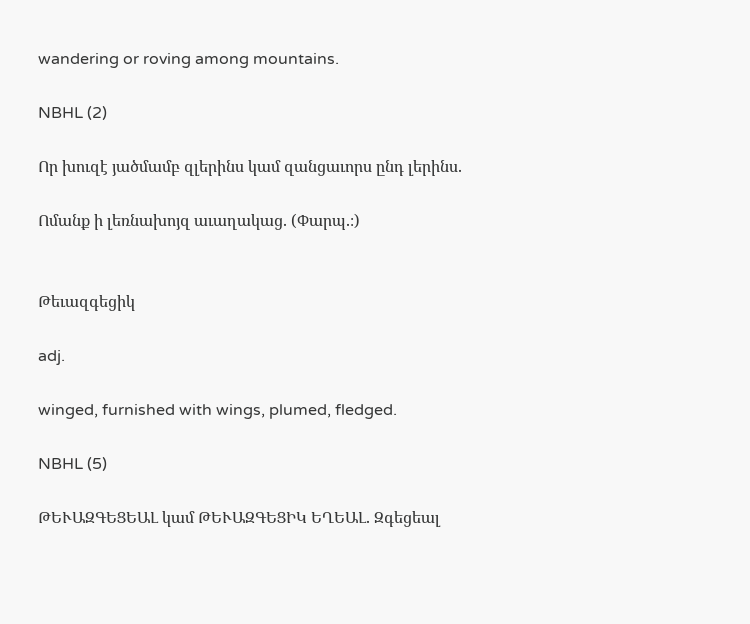wandering or roving among mountains.

NBHL (2)

Որ խուզէ յածմամբ զլերինս կամ զանցաւորս ընդ լերինս.

Ոմանք ի լեռնախոյզ աւաղակաց. (Փարպ.։)


Թեւազգեցիկ

adj.

winged, furnished with wings, plumed, fledged.

NBHL (5)

ԹԵՒԱԶԳԵՑԵԱԼ կամ ԹԵՒԱԶԳԵՑԻԿ ԵՂԵԱԼ. Զգեցեալ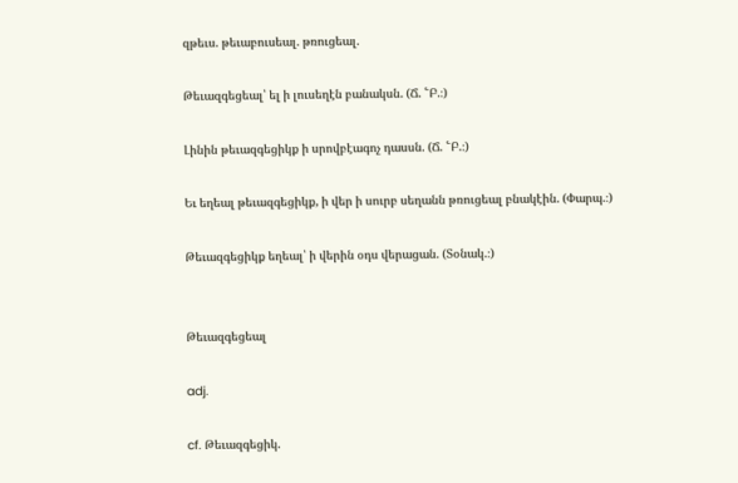զթեւս. թեւաբուսեալ. թռուցեալ.

Թեւազգեցեալ՝ ել ի լուսեղէն բանակսն. (Ճ. ՟Բ.։)

Լինին թեւազգեցիկք ի սրովբէագոչ դասսն. (Ճ. ՟Բ.։)

Եւ եղեալ թեւազգեցիկք, ի վեր ի սուրբ սեղանն թռուցեալ բնակէին. (Փարպ.։)

Թեւազգեցիկք եղեալ՝ ի վերին օդս վերացան. (Տօնակ.։)


Թեւազգեցեալ

adj.

cf. Թեւազգեցիկ.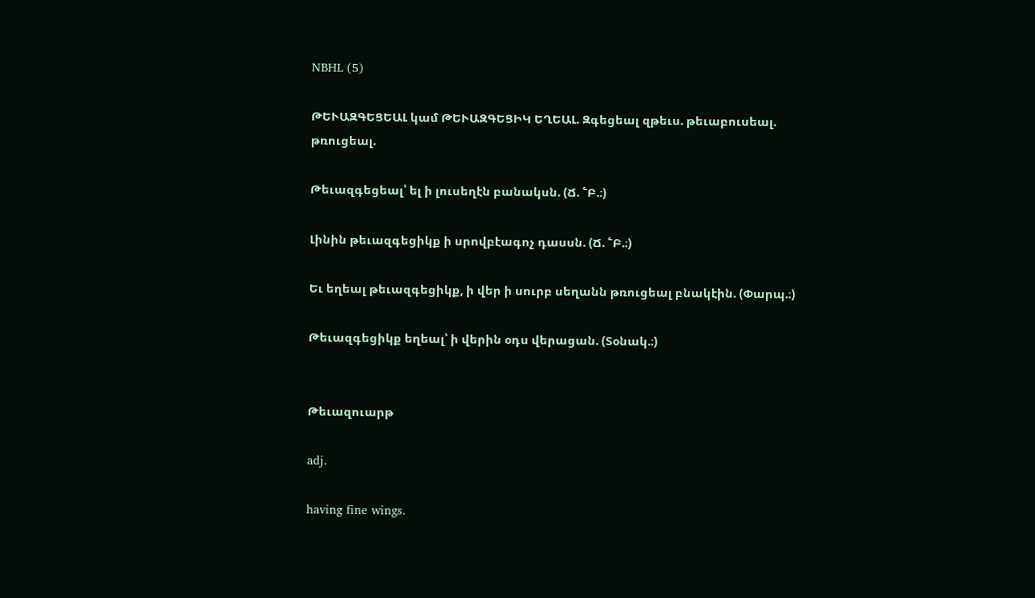NBHL (5)

ԹԵՒԱԶԳԵՑԵԱԼ կամ ԹԵՒԱԶԳԵՑԻԿ ԵՂԵԱԼ. Զգեցեալ զթեւս. թեւաբուսեալ. թռուցեալ.

Թեւազգեցեալ՝ ել ի լուսեղէն բանակսն. (Ճ. ՟Բ.։)

Լինին թեւազգեցիկք ի սրովբէագոչ դասսն. (Ճ. ՟Բ.։)

Եւ եղեալ թեւազգեցիկք, ի վեր ի սուրբ սեղանն թռուցեալ բնակէին. (Փարպ.։)

Թեւազգեցիկք եղեալ՝ ի վերին օդս վերացան. (Տօնակ.։)


Թեւազուարթ

adj.

having fine wings.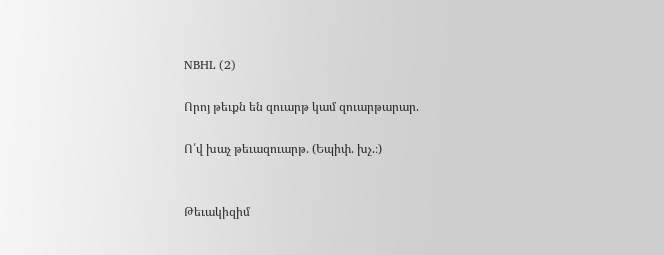NBHL (2)

Որոյ թեւքն են զուարթ կամ զուարթարար.

Ո՛վ խաչ թեւազուարթ. (Եպիփ. խչ.։)


Թեւակիզիմ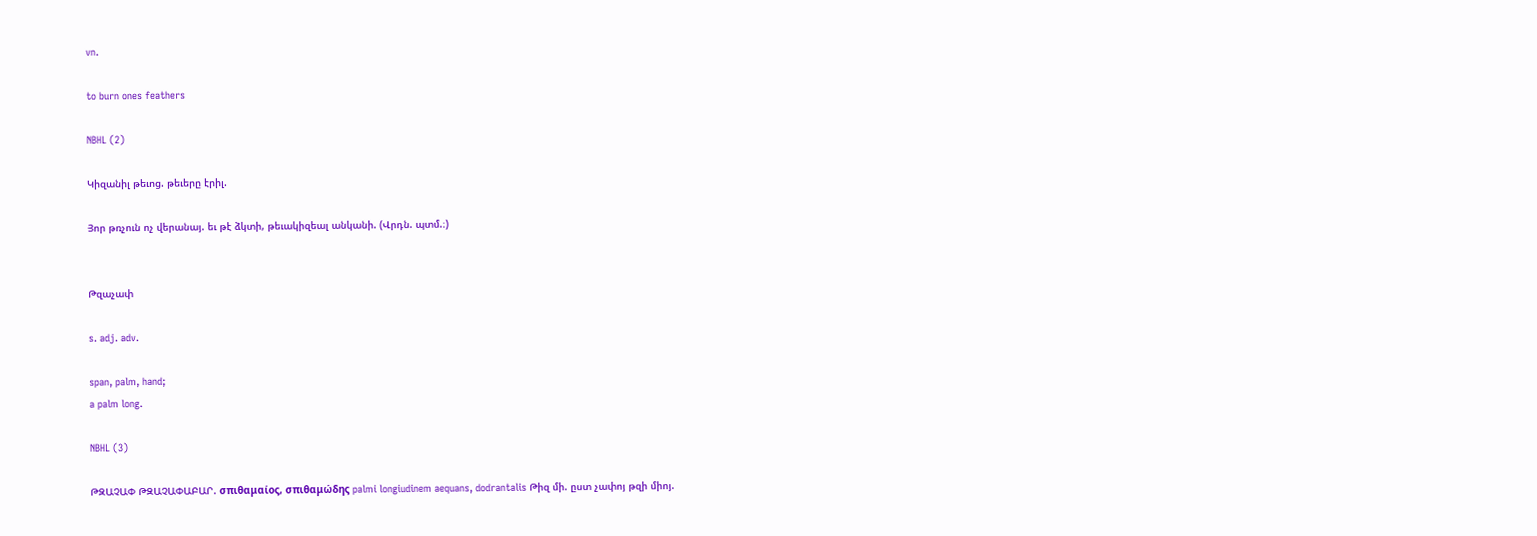vn.

to burn ones feathers

NBHL (2)

Կիզանիլ թեւոց. թեւերը էրիլ.

Յոր թռչուն ոչ վերանայ. եւ թէ ձկտի, թեւակիզեալ անկանի. (Վրդն. պտմ.։)


Թզաչափ

s. adj. adv.

span, palm, hand;
a palm long.

NBHL (3)

ԹԶԱՉԱՓ ԹԶԱՉԱՓԱԲԱՐ. σπιθαμαίος, σπιθαμώδης palmi longiudinem aequans, dodrantalis Թիզ մի. ըստ չափոյ թզի միոյ.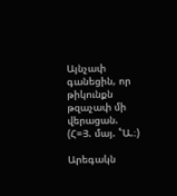Այնչափ գանեցին, որ թիկունքն թզաչափ մի վերացան. (Հ=Յ. մայ. ՟Ա.։)

Արեգակն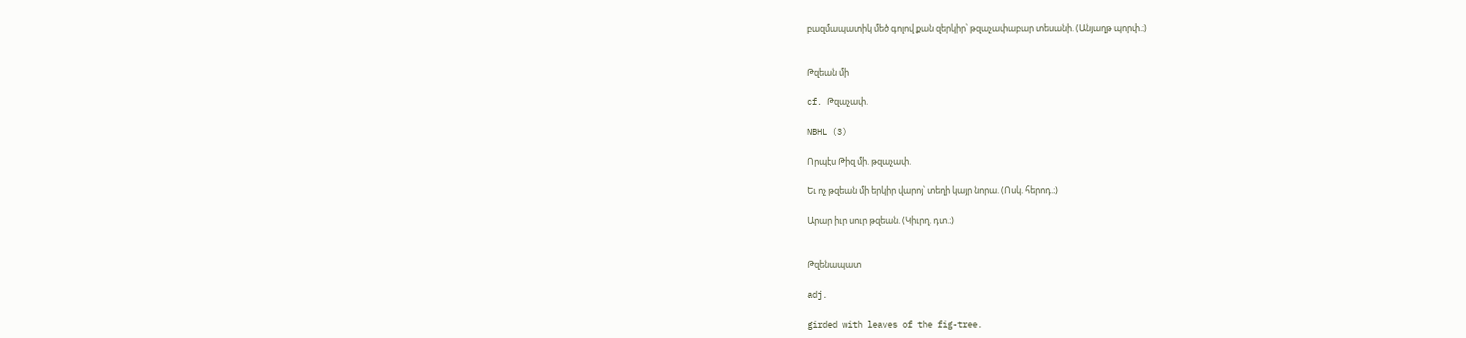բազմապատիկ մեծ գոլով քան զերկիր՝ թզաչափաբար տեսանի. (Անյաղթ պորփ.։)


Թզեան մի

cf. Թզաչափ.

NBHL (3)

Որպէս Թիզ մի. թզաչափ.

Եւ ոչ թզեան մի երկիր վարոյ՝ տեղի կայր նորա. (Ոսկ. հերոդ.։)

Արար իւր սուր թզեան. (Կիւրղ. դտ.։)


Թզենապատ

adj.

girded with leaves of the fig-tree.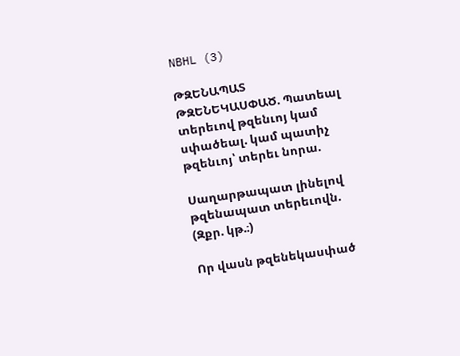NBHL (3)

ԹԶԵՆԱՊԱՏ ԹԶԵՆԵԿԱՍՓԱԾ. Պատեալ տերեւով թզենւոյ կամ սփածեալ. կամ պատիչ թզենւոյ՝ տերեւ նորա.

Սաղարթապատ լինելով թզենապատ տերեւովն. (Զքր. կթ.։)

Որ վասն թզենեկասփած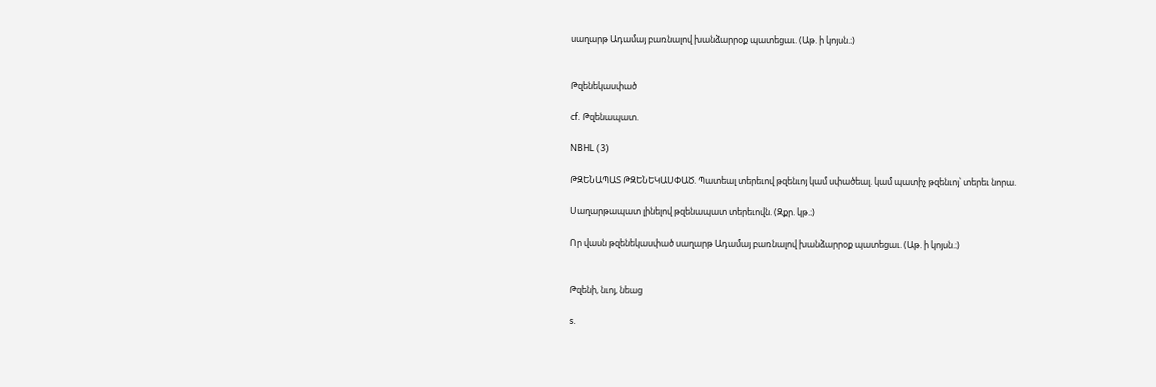սաղարթ Ադամայ բառնալով խանձարրօք պատեցաւ. (Աթ. ի կոյսն.։)


Թզենեկասփած

cf. Թզենապատ.

NBHL (3)

ԹԶԵՆԱՊԱՏ ԹԶԵՆԵԿԱՍՓԱԾ. Պատեալ տերեւով թզենւոյ կամ սփածեալ. կամ պատիչ թզենւոյ՝ տերեւ նորա.

Սաղարթապատ լինելով թզենապատ տերեւովն. (Զքր. կթ.։)

Որ վասն թզենեկասփած սաղարթ Ադամայ բառնալով խանձարրօք պատեցաւ. (Աթ. ի կոյսն.։)


Թզենի, նւոյ, նեաց

s.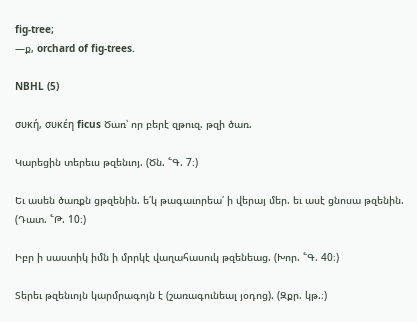fig-tree;
—ք, orchard of fig-trees.

NBHL (5)

συκή, συκέη ficus Ծառ՝ որ բերէ զթուզ. թզի ծառ.

Կարեցին տերեւս թզենւոյ. (Ծն. ՟Գ. 7։)

Եւ ասեն ծառքն ցթզենին. ե՛կ թագաւորեա՛ ի վերայ մեր. եւ ասէ ցնոսա թզենին. (Դատ. ՟Թ. 10։)

Իբր ի սաստիկ իմն ի մրրկէ վաղահասուկ թզենեաց. (Խոր. ՟Գ. 40։)

Տերեւ թզենւոյն կարմրագոյն է (շառագունեալ յօդոց). (Զքր. կթ.։)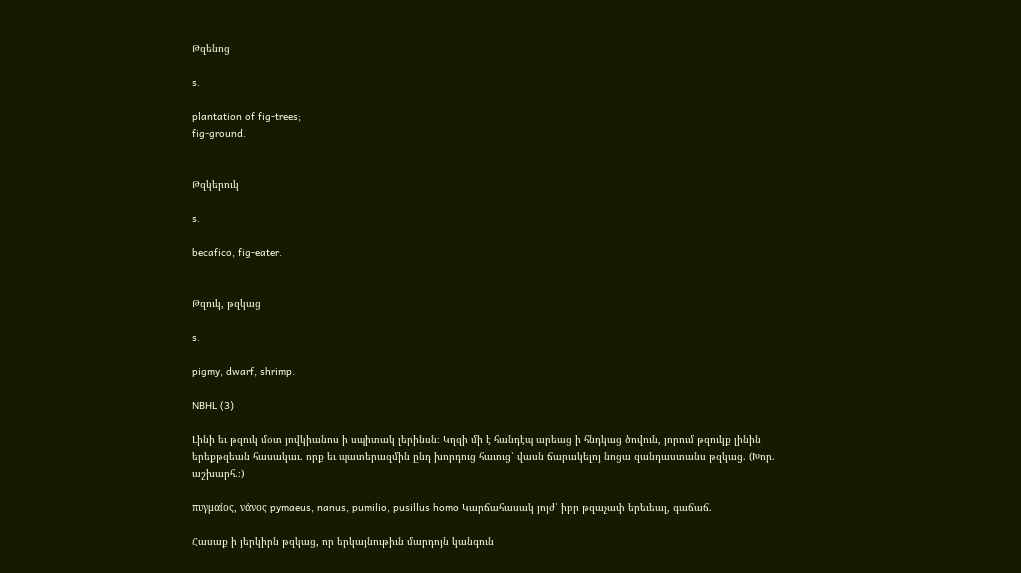Թզենոց

s.

plantation of fig-trees;
fig-ground.


Թզկերուկ

s.

becafico, fig-eater.


Թզուկ, թզկաց

s.

pigmy, dwarf, shrimp.

NBHL (3)

Լինի եւ թզուկ մօտ յովկիանոս ի սպիտակ լերինսն։ Կղզի մի է հանդէպ արեաց ի հնդկաց ծովուն, յորում թզուկք լինին երեքթզեան հասակաւ. որք եւ պատերազմին ընդ խորդուց հաւուց՝ վասն ճարակելոյ նոցա զանդաստանս թզկաց. (Խոր. աշխարհ.։)

πυγμαίος, νάνος pymaeus, nanus, pumilio, pusillus homo Կարճահասակ յոյժ՝ իբր թզաչափ երեւեալ, գաճաճ.

Հասաք ի յերկիրն թզկաց, որ երկայնութիւն մարդոյն կանգուն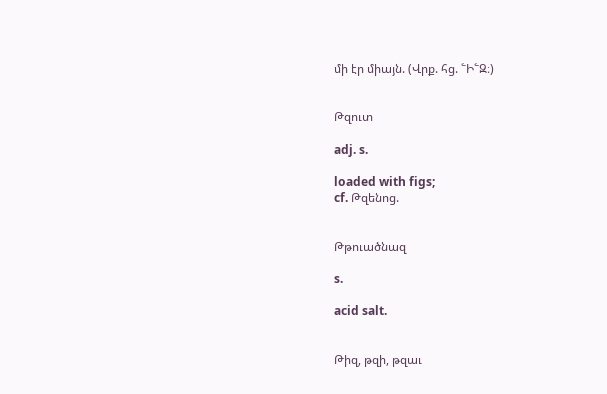մի էր միայն. (Վրք. հց. ՟Ի՟Զ։)


Թզուտ

adj. s.

loaded with figs;
cf. Թզենոց.


Թթուածնազ

s.

acid salt.


Թիզ, թզի, թզաւ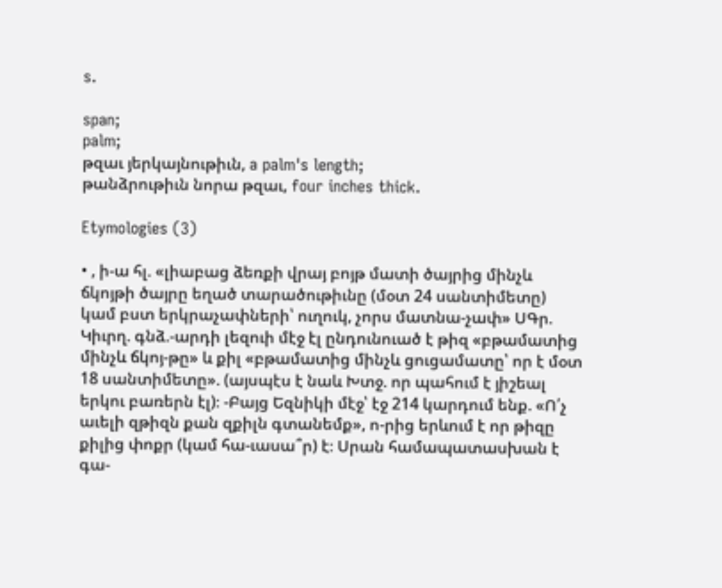s.

span;
palm;
թզաւ յերկայնութիւն, a palm's length;
թանձրութիւն նորա թզաւ, four inches thick.

Etymologies (3)

• , ի-ա հլ. «լիաբաց ձեռքի վրայ բոյթ մատի ծայրից մինչև ճկոյթի ծայրը եղած տարածութիւնը (մօտ 24 սանտիմետը) կամ բստ երկրաչափների՝ ուղուկ, չորս մատնա-չափ» ՍԳր. Կիւրղ. գնձ.-արդի լեզուի մէջ էլ ընդունուած է թիզ «բթամատից մինչև ճկոյ-թը» և քիլ «բթամատից մինչև ցուցամատը՝ որ է մօտ 18 սանտիմետը». (այսպէս է նաև Խտջ. որ պահում է յիշեալ երկու բառերն էլ)։ -Բայց Եզնիկի մէջ՝ էջ 214 կարդում ենք. «Ո՛չ աւելի զթիզն քան զքիլն գտանեմք», ո-րից երևում է որ թիզը քիլից փոքր (կամ հա-ւասա՞ր) է։ Սրան համապատասխան է գա-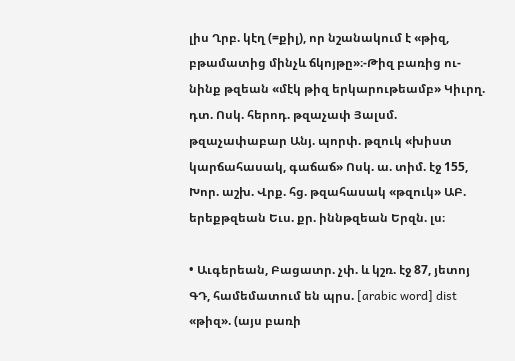լիս Ղրբ. կէղ (=քիլ), որ նշանակում է «թիզ, բթամատից մինչև ճկոյթը»։-Թիզ բառից ու-նինք թզեան «մէկ թիզ երկարութեամբ» Կիւրղ. դտ. Ոսկ. հերոդ. թզաչափ Յալսմ. թզաչափաբար Անյ. պորփ. թզուկ «խիստ կարճահասակ, գաճաճ» Ոսկ. ա. տիմ. էջ 155, Խոր. աշխ. Վրք. հց. թզահասակ «թզուկ» ԱԲ. երեքթզեան Եւս. քր. իննթզեան Երզն. լս։

• Աւգերեան, Բացատր. չփ. և կշռ. էջ 87, յետոյ ԳԴ, համեմատում են պրս. [arabic word] dist «թիզ». (այս բառի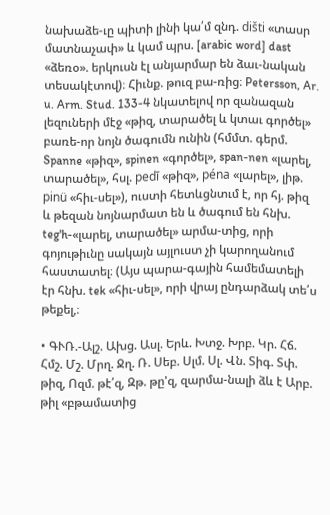նախաձե-ւը պիտի լինի կա՛մ զնդ. dišti «տասր մատնաչափ» և կամ պրս. [arabic word] dast «ձեռօ». երկուսն էլ անյարմար են ձաւ-նական տեսակէտով)։ Հիւնք. թուզ բա-ռից։ Petersson, Ar. u. Arm. Stud. 133-4 նկատելով որ զանազան լեզուների մէջ «թիզ, տարածել և կտաւ գործել» բառե-որ նոյն ծագումն ունին (հմմտ. գերմ. Spanne «թիզ», spinen «գործել», span-nen «լարել, տարածել», հսլ. pedī «թիզ», péna «լարել», լիթ. pinü «հիւ-սել»), ուստի հետևցնտւմ է, որ հյ. թիզ և թեզան նոյնարմատ են և ծագում են հնխ. teg'h-«լարել, տարածել» արմա-տից, որի գոյութիւնը սակայն այլուստ չի կարողանում հաստատել։ (Այս պարա-գային համեմատելի էր հնխ. tek «հիւ-սել», որի վրայ ընդարձակ տե՛ս թեքել,։

• ԳՒՌ.-Ալշ. Ախց. Ասլ. Երև. Խտջ. Խրբ. Կր. Հճ. Հմշ. Մշ. Մրղ. Ջղ. Ռ. Սեբ. Սլմ. Սլ. Վն. Տիգ. Տփ. թիզ, Ոզմ. թէ՛զ, Զթ. թը'զ, զարմա-նալի ձև է Արբ. թիլ «բթամատից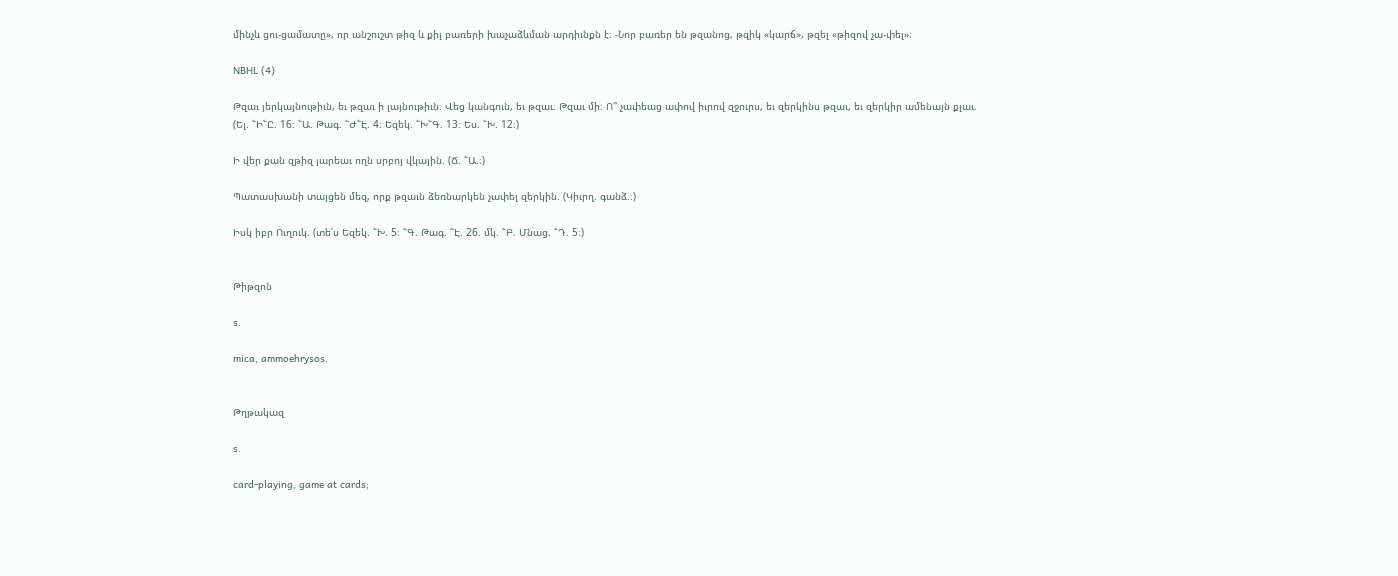մինչև ցու-ցամատը», որ անշուշտ թիզ և քիլ բառերի խաչաձևման արդիւնքն է։ -Նոր բառեր են թզանոց, թզիկ «կարճ», թզել «թիզով չա-փել»։

NBHL (4)

Թզաւ յերկայնութիւն, եւ թզաւ ի լայնութիւն։ Վեց կանգուն, եւ թզաւ։ Թզաւ մի։ Ո՞ չափեաց ափով իւրով զջուրս, եւ զերկինս թզաւ, եւ զերկիր ամենայն քլաւ. (Ել. ՟Ի՟Ը. 16։ ՟Ա. Թագ. ՟Ժ՟Է. 4։ Եզեկ. ՟Խ՟Գ. 13։ Ես. ՟Խ. 12։)

Ի վեր քան զթիզ յարեաւ ողն սրբոյ վկային. (Ճ. ՟Ա.։)

Պատասխանի տայցեն մեզ, որք թզաւն ձեռնարկեն չափել զերկին. (Կիւրղ. գանձ.։)

Իսկ իբր Ուղուկ. (տե՛ս Եզեկ. ՟Խ. 5։ ՟Գ. Թագ. ՟Է. 26. մկ. ՟Բ. Մնաց. ՟Դ. 5։)


Թիթզոն

s.

mica, ammoehrysos.


Թղթակազ

s.

card-playing, game at cards;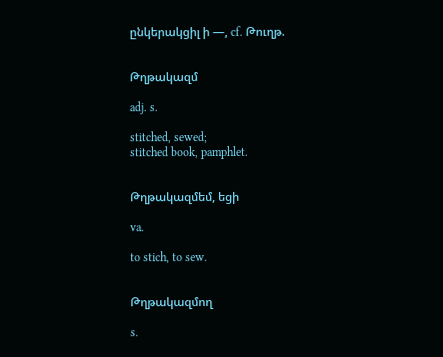ընկերակցիլ ի —, cf. Թուղթ.


Թղթակազմ

adj. s.

stitched, sewed;
stitched book, pamphlet.


Թղթակազմեմ, եցի

va.

to stich, to sew.


Թղթակազմող

s.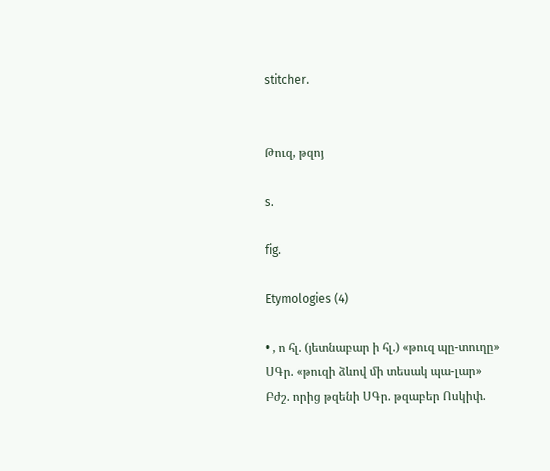stitcher.


Թուզ, թզոյ

s.

fig.

Etymologies (4)

• , ո հլ. (յետնաբար ի հլ.) «թուզ պը-տուղը» ՍԳր. «թուզի ձևով մի տեսակ պա-լար» Բժշ. որից թզենի ՍԳր. թզաբեր Ոսկիփ.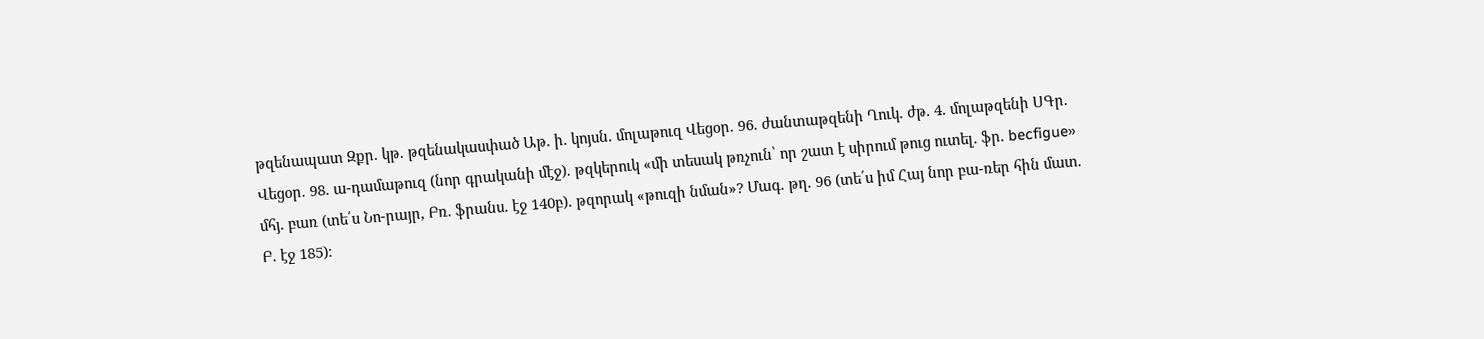թզենապատ Զքր. կթ. թզենակասփած Աթ. ի. կոյսն. մոլաթուզ Վեցօր. 96. ժանտաթզենի Ղուկ. ժթ. 4. մոլաթզենի ՍԳր. Վեցօր. 98. ա-դամաթուզ (նոր գրականի մէջ). թզկերուկ «մի տեսակ թռչուն՝ որ շատ է սիրում թուց ուտել. ֆր. becfigue» մհյ. բառ (տե՛ս Նո-րայր, Բռ. ֆրանս. էջ 140բ). թզորակ «թուզի նման»? Մագ. թղ. 96 (տե՛ս իմ Հայ նոր բա-ռեր հին մատ. Բ. էջ 185)։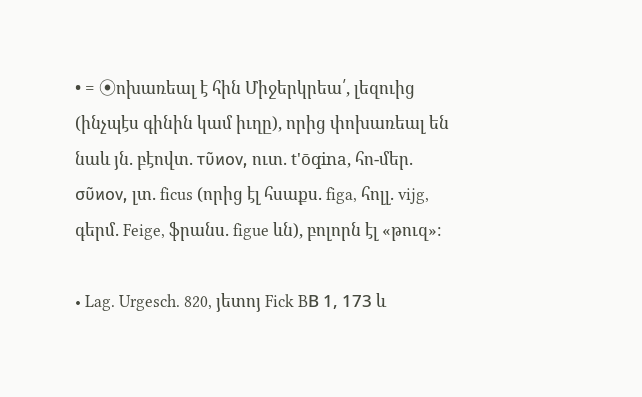• = ⦿ոխառեալ է հին Միջերկրեա՛, լեզուից (ինչպէս գինին կամ իւղը), որից փոխառեալ են նաև յն. բէովտ. τῦϰον, ուտ. t'ōqina, հո-մեր. σῦϰον, լտ. ficus (որից էլ հսաքս. figa, հոլլ. vijg, գերմ. Feige, ֆրանս. figue ևն), բոլորն էլ «թուզ»։

• Lag. Urgesch. 820, յետոյ Fick BВ 1, 173 և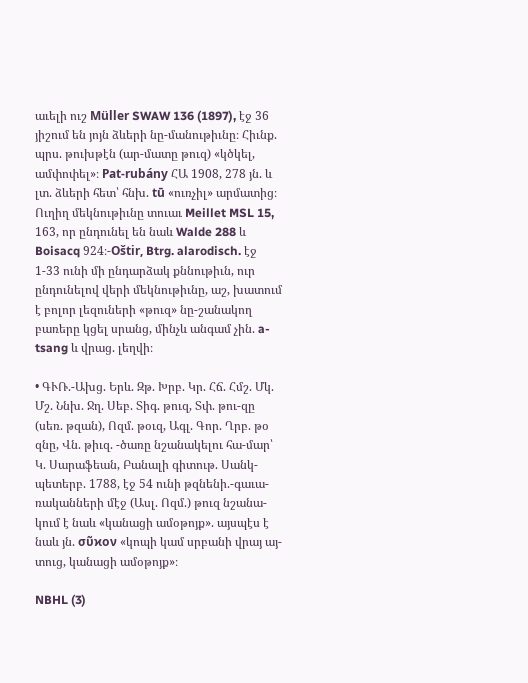աւելի ուշ Müller SWAW 136 (1897), էջ 36 յիշում են յոյն ձևերի նը-մանութիւնը։ Հիւնք. պրս. թուխթէն (ար-մատը թուզ) «կծկել, ամփոփել»։ Pat-rubány ՀԱ 1908, 278 յն. և լտ. ձևերի հետ՝ հնխ. tū «ուռչիլ» արմատից։ Ուղիղ մեկնութիւնը տուաւ Meillet MSL 15, 163, որ ընդունել են նաև Walde 288 և Boisacq 924։-Oštir, Btrg. alarodisch. էջ 1-33 ունի մի ընդարձակ քննութիւն, ուր ընդունելով վերի մեկնութիւնը, աշ, խատում է բոլոր լեզուների «թուզ» նը-շանակող բառերը կցել սրանց, մինչև անգամ չին. a-tsang և վրաց. լեղվի։

• ԳՒՌ.-Ախց. Երև. Զթ. Խրբ. Կր. Հճ. Հմշ. Մկ. Մշ. Ննխ. Ջղ. Սեբ. Տիգ. թուզ, Տփ. թու-զը (սեռ. թզան), Ոզմ. թօւզ, Ագլ. Գոր. Ղրբ. թօ զնը, Վն. թիւզ. -ծառը նշանակելու հա-մար՝ Կ. Սարաֆեան, Բանալի գիտութ. Սանկ-պետերբ. 1788, էջ 54 ունի թզնենի.-գաւա-ռականների մէջ (Ասլ. Ոզմ.) թուզ նշանա-կում է նաև «կանացի ամօթոյք». այսպէս է նաև յն. σῦϰον «կոպի կամ սրբանի վրայ այ-տուց, կանացի ամօթոյք»։

NBHL (3)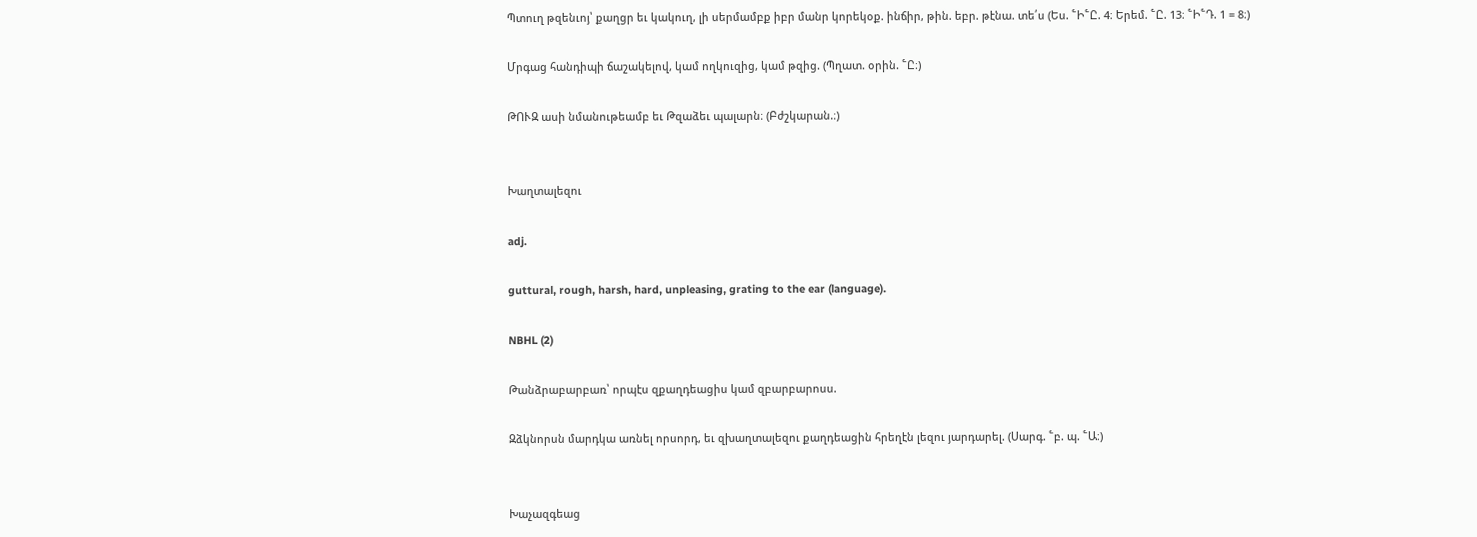Պտուղ թզենւոյ՝ քաղցր եւ կակուղ, լի սերմամբք իբր մանր կորեկօք. ինճիր, թին. եբր. թէնա. տե՛ս (Ես. ՟Ի՟Ը. 4։ Երեմ. ՟Ը. 13։ ՟Ի՟Դ. 1 = 8։)

Մրգաց հանդիպի ճաշակելով, կամ ողկուզից, կամ թզից. (Պղատ. օրին. ՟Ը։)

ԹՈՒԶ ասի նմանութեամբ եւ Թզաձեւ պալարն։ (Բժշկարան.։)


Խաղտալեզու

adj.

guttural, rough, harsh, hard, unpleasing, grating to the ear (language).

NBHL (2)

Թանձրաբարբառ՝ որպէս զքաղդեացիս կամ զբարբարոսս.

Զձկնորսն մարդկա առնել որսորդ, եւ զխաղտալեզու քաղդեացին հրեղէն լեզու յարդարել. (Սարգ. ՟բ. պ. ՟Ա։)


Խաչազգեաց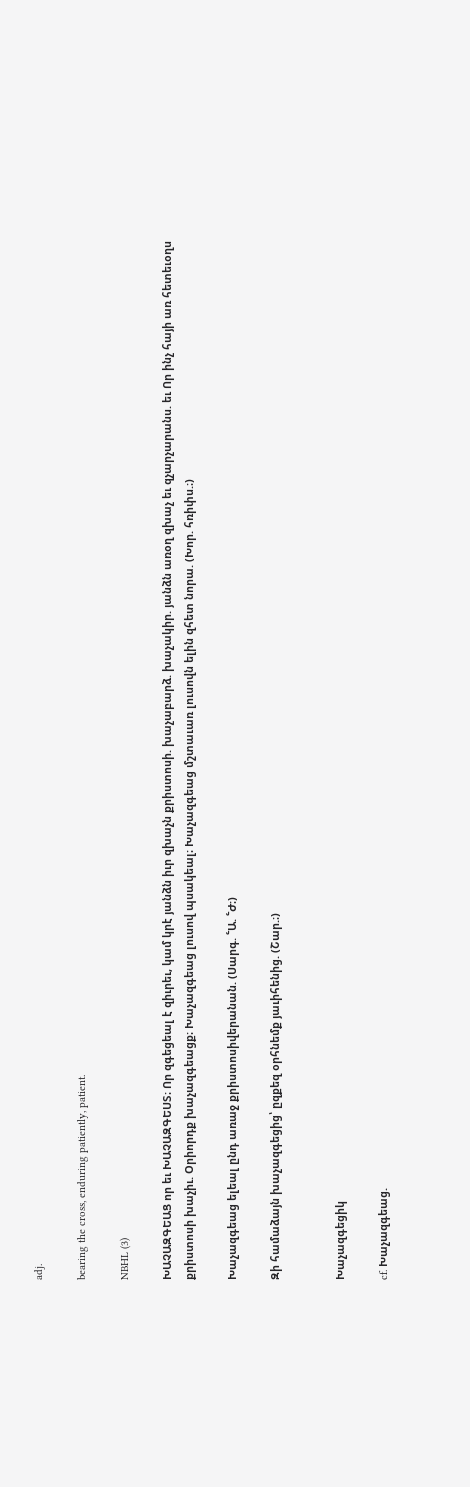adj.

bearing the cross, enduring patiently, patient.

NBHL (3)

ԽԱՉԱԶԳԵԱՑ որ եւ ԽԱՉԱԶԳԵՍՏ։ Որ զգեցեալ է զիւրեւ, կամ կրէ յանձն իւր զխաչն քրիստոսի. խաչաբարձ. խաչակիր. յանձն առօղ զխաչ եւ զչարչարանս. եւ Որ ինչ հայի առ հետեւօղս քրիստոսի խաչիւ. Օրիորդք խաչազգեացք։ Խաչազգեաց լուսով պսակեալ։ Խաչազգեաց մշտաւառ լուսովն ելին զհետ նորա. (Խոր. հռիփս.։)

Խաչազգեաց ելեալ ընդ առաջ քրիստոսիվերանան. (Սարգ. ՟Ա. ՟Ժ։)

Զի համաձայն խաչազգեցից՝ ըզքեզ օրհնեմք յաւիհենից. (Շար.։)


Խաչազգեցիկ

cf. Խաչազգեաց.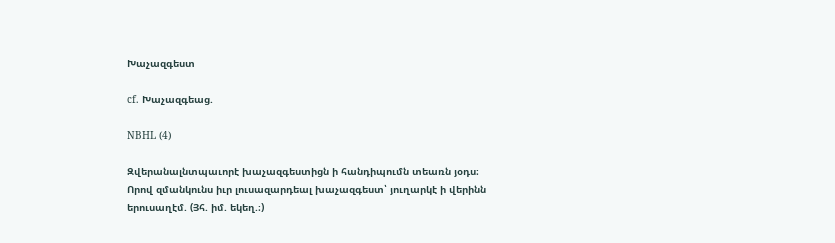Խաչազգեստ

cf. Խաչազգեաց.

NBHL (4)

Զվերանալնտպաւորէ խաչազգեստիցն ի հանդիպումն տեառն յօդս։ Որով զմանկունս իւր լուսազարդեալ խաչազգեստ՝ յուղարկէ ի վերինն երուսաղէմ. (Յհ. իմ. եկեղ.։)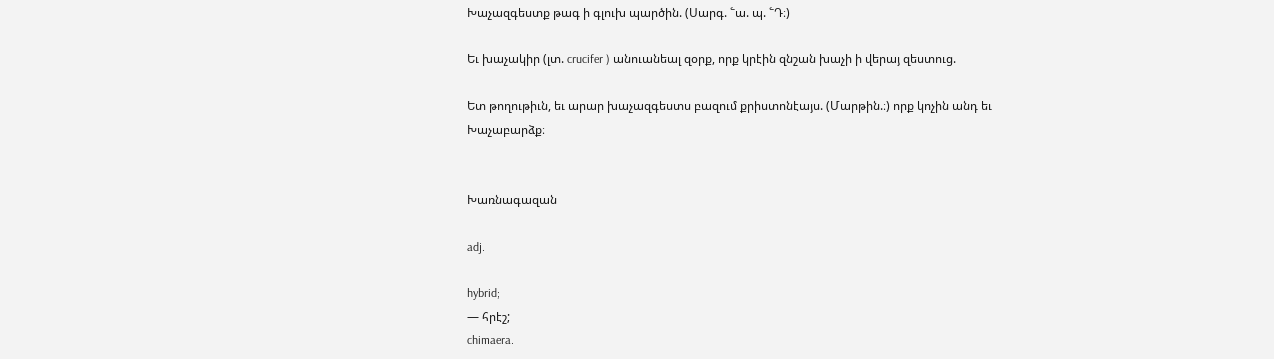Խաչազգեստք թագ ի գլուխ պարծին. (Սարգ. ՟ա. պ. ՟Դ։)

Եւ խաչակիր (լտ. crucifer ) անուանեալ զօրք, որք կրէին զնշան խաչի ի վերայ զեստուց.

Ետ թողութիւն, եւ արար խաչազգեստս բազում քրիստոնէայս. (Մարթին.։) որք կոչին անդ եւ Խաչաբարձք։


Խառնագազան

adj.

hybrid;
— հրէշ;
chimaera.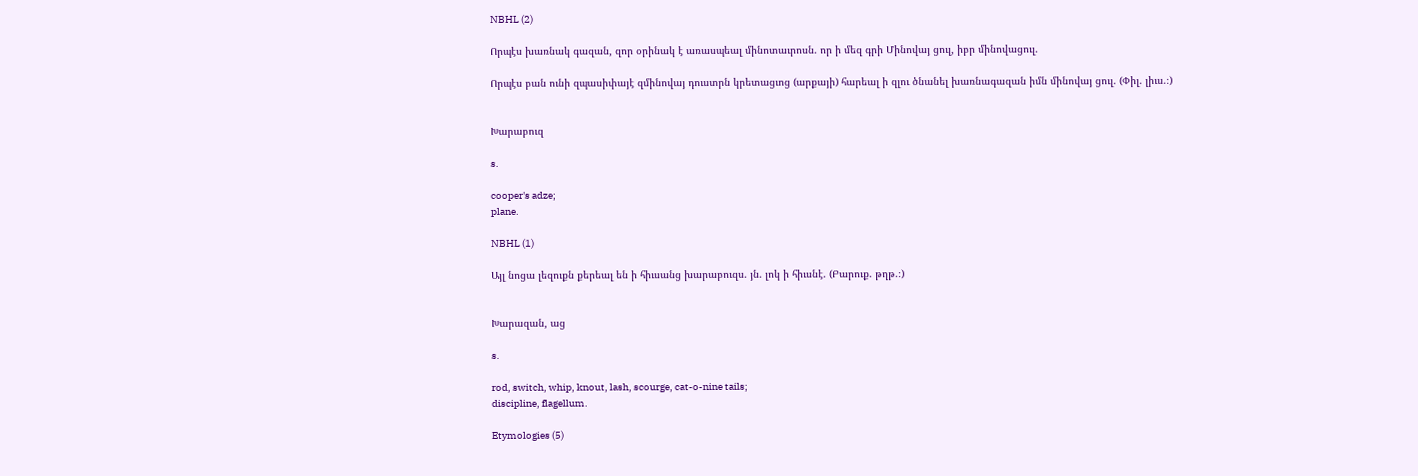NBHL (2)

Որպէս խառնակ գազան, զոր օրինակ է առասպեալ մինոտաւրոսն. որ ի մեզ գրի Մինովայ ցուլ, իբր մինովացուլ.

Որպէս բան ունի զպասիփայէ զմինովայ դուստրն կրետացւոց (արքայի) հարեալ ի զլու ծնանել խառնագազան իմն մինովայ ցուլ. (Փիլ. լիւս.։)


Խարաբուզ

s.

cooper's adze;
plane.

NBHL (1)

Այլ նոցա լեզուքն քերեալ են ի հիւսանց խարաբուզս. յն. լոկ ի հիւսնէ. (Բարուք. թղթ.։)


Խարազան, աց

s.

rod, switch, whip, knout, lash, scourge, cat-o-nine tails;
discipline, flagellum.

Etymologies (5)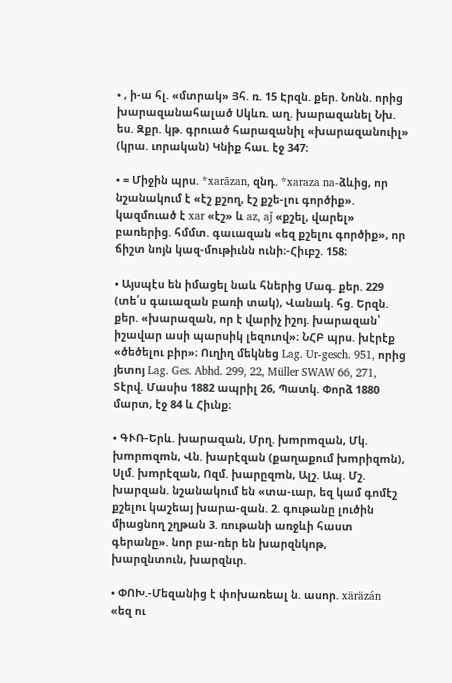• , ի-ա հլ. «մտրակ» Յհ. ռ. 15 Էրզն. քեր. Նոնն. որից խարազանահալած Սկևռ. աղ. խարազանել Նխ. ես. Զքր. կթ. գրուած հարազանիլ «խարազանուիլ» (կրա. ւորական) Կնիք հաւ. էջ 347։

• = Միջին պրս. *xarāzan, զնդ. *xaraza na-ձևից, որ նշանակում է «էշ քշող, էշ քշե-լու գործիք». կազմուած է xar «էշ» և az, aǰ «քշել, վարել» բառերից. հմմտ. գաւազան «եզ քշելու գործիք», որ ճիշտ նոյն կազ-մութիւնն ունի։-Հիւբշ. 158։

• Այսպէս են իմացել նաև հներից Մագ. քեր. 229 (տե՛ս գաւազան բառի տակ), Վանակ. հց. Երզն. քեր. «խարազան, որ է վարիչ իշոյ. խարազան՝ իշավար ասի պարսիկ լեզուով»։ ՆՀԲ պրս. խէրէք «ծեծելու բիր»։ Ուղիղ մեկնեց Lag. Ur-gesch. 951, որից յետոյ Lag. Ges. Abhd. 299, 22, Müller SWAW 66, 271, Տէրվ. Մասիս 1882 ապրիլ 26, Պատկ. Փորձ 1880 մարտ, էջ 84 և Հիւնք։

• ԳՒՌ-Երև. խարազան, Մրղ. խmրmզան, Մկ. խmրmզmն, Վն. խարէզան (քաղաքում խmրիզmն), Սլմ. խmրէզան, Ոզմ. խարըզmն, Ալշ. Ապ. Մշ. խարզան. նշանակում են «տա-ւար, եզ կամ գոմէշ քշելու կաշեայ խարա-զան. 2. գութանը լուծին միացնող շղթան 3. ռութանի առջևի հաստ գերանը». նոր բա-ռեր են խարզնկոթ, խարզնտուն, խարզնւր.

• ՓՈԽ.-Մեզանից է փոխառեալ ն. ասոր. xäräzán «եզ ու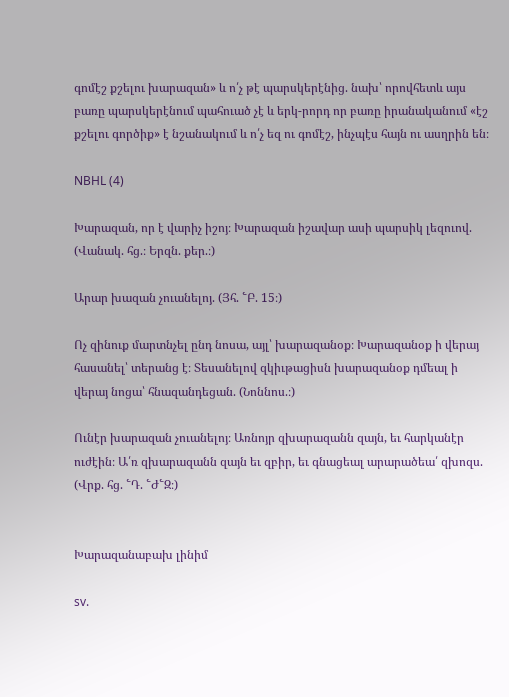գոմէշ քշելու խարազան» և ո՛չ թէ պարսկերէնից. նախ՝ որովհետև այս բառը պարսկերէնում պահուած չէ և երկ-րորդ որ բառը իրանականում «էշ քշելու գործիք» է նշանակում և ո՛չ եզ ու գոմէշ, ինչպէս հայն ու ասղրին են։

NBHL (4)

Խարազան, որ է վարիչ իշոյ։ Խարազան իշավար ասի պարսիկ լեզուով. (Վանակ. հց.։ Երզն. քեր.։)

Արար խազան չուանելոյ. (Յհ. ՟Բ. 15։)

Ոչ զինուք մարտնչել ընդ նոսա, այլ՝ խարազանօք։ Խարազանօք ի վերայ հասանել՝ տերանց է։ Տեսանելով զկիւթացիսն խարազանօք դմեալ ի վերայ նոցա՝ հնազանդեցան. (Նոննոս.։)

Ունէր խարազան չուանելոյ։ Առնոյր զխարազանն զայն, եւ հարկանէր ուժէին։ Ա՛ռ զխարազանն զայն եւ զբիր, եւ գնացեալ արարածեա՛ զխոզս. (Վրք. հց. ՟Դ. ՟Ժ՟Զ։)


Խարազանաբախ լինիմ

sv.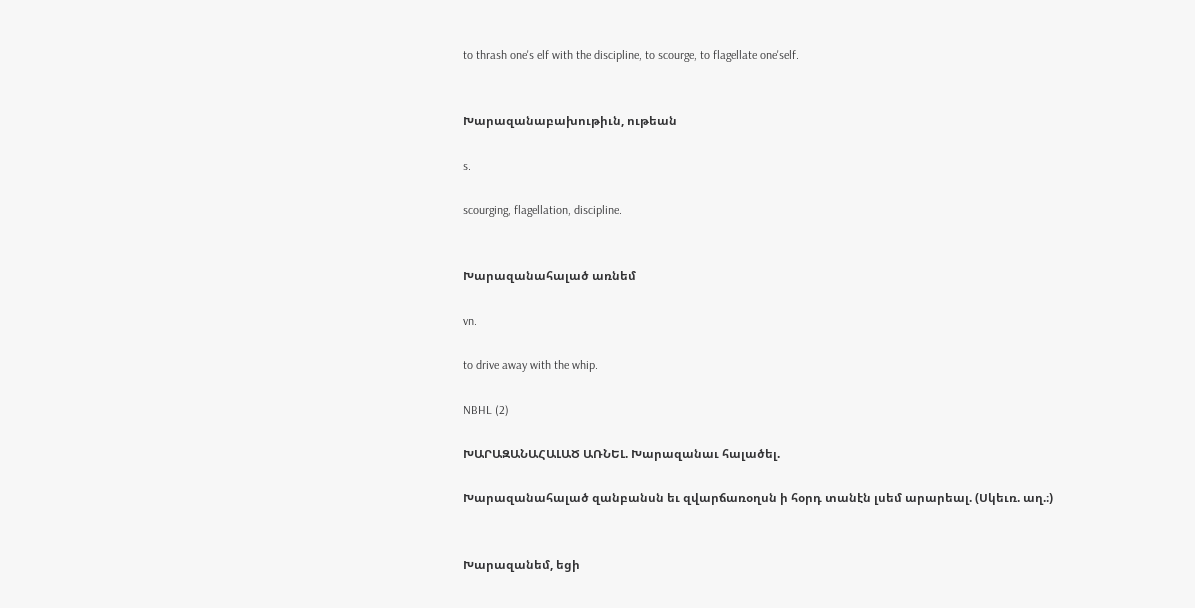to thrash one's elf with the discipline, to scourge, to flagellate one'self.


Խարազանաբախութիւն, ութեան

s.

scourging, flagellation, discipline.


Խարազանահալած առնեմ

vn.

to drive away with the whip.

NBHL (2)

ԽԱՐԱԶԱՆԱՀԱԼԱԾ ԱՌՆԵԼ. Խարազանաւ հալածել.

Խարազանահալած զանբանսն եւ զվարճառօղսն ի հօրդ տանէն լսեմ արարեալ. (Սկեւռ. աղ.։)


Խարազանեմ, եցի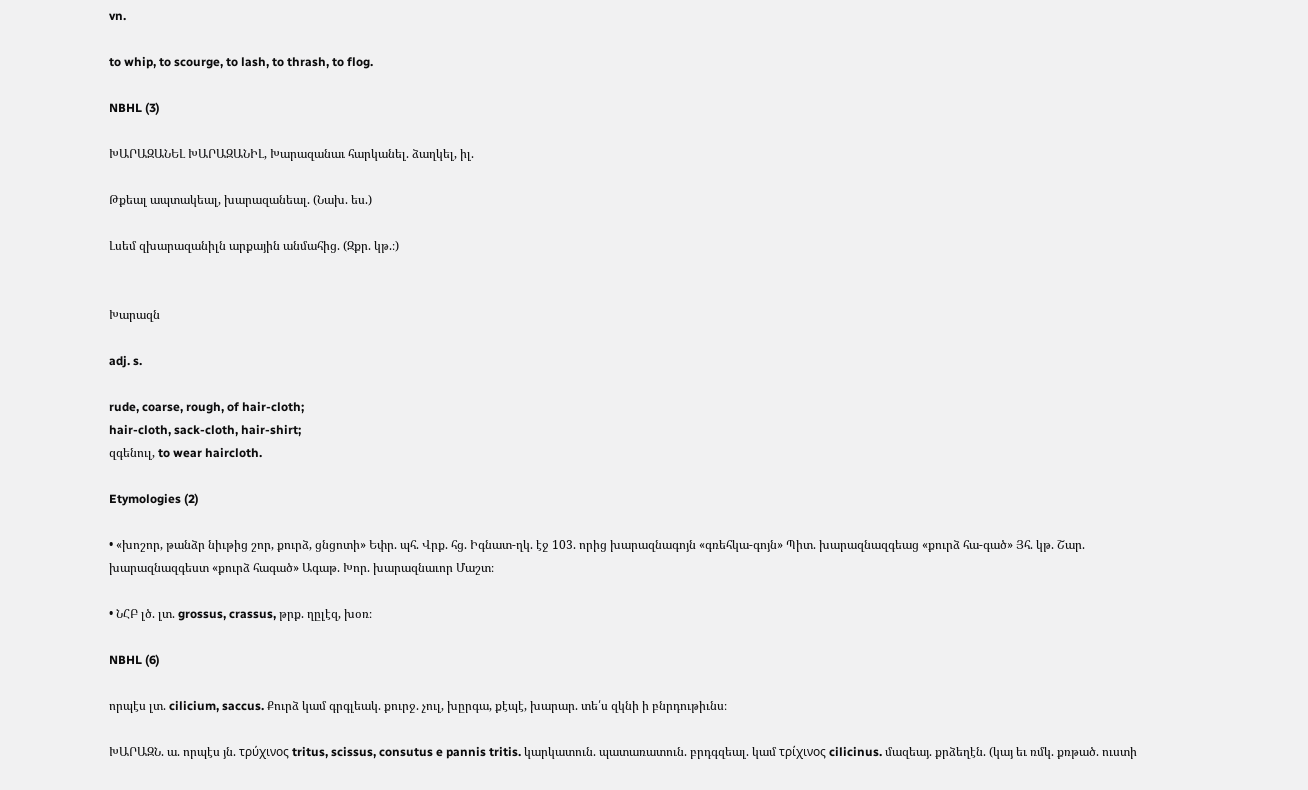vn.

to whip, to scourge, to lash, to thrash, to flog.

NBHL (3)

ԽԱՐԱԶԱՆԵԼ ԽԱՐԱԶԱՆԻԼ, Խարազանաւ հարկանել. ձաղկել, իլ.

Թքեալ ապտակեալ, խարազանեալ. (Նախ. ես.)

Լսեմ զխարազանիլն արքային անմահից. (Զքր. կթ.։)


Խարազն

adj. s.

rude, coarse, rough, of hair-cloth;
hair-cloth, sack-cloth, hair-shirt;
զգենուլ, to wear haircloth.

Etymologies (2)

• «խոշոր, թանձր նիւթից շոր, քուրձ, ցնցոտի» Եփր. պհ. Վրք. հց. Իգնատ-ղկ. էջ 103. որից խարազնագոյն «գռեհկա-գոյն» Պիտ. խարազնազգեաց «քուրձ հա-գած» Յհ. կթ. Շար. խարազնազգեստ «քուրձ հագած» Ագաթ. Խոր. խարազնաւոր Մաշտ։

• ՆՀԲ լծ. լտ. grossus, crassus, թրք. ղըլէզ, խօռ։

NBHL (6)

որպէս լտ. cilicium, saccus. Քուրձ կամ գրգլեակ. քուրջ. չուլ, խըրգա, քէպէ, խարար. տե՛ս զկնի ի բնրդութիւնս։

ԽԱՐԱԶՆ. ա. որպէս յն. τρύχινος tritus, scissus, consutus e pannis tritis. կարկատուն. պատառատուն. բրդգզեալ. կամ τρίχινος cilicinus. մազեայ. քրձեղէն. (կայ եւ ռմկ. քռթած. ուստի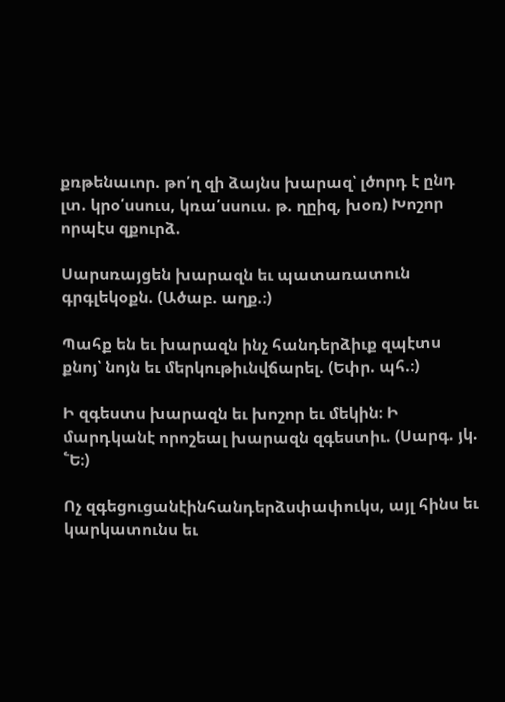քռթենաւոր. թո՛ղ զի ձայնս խարազ՝ լծորդ է ընդ լտ. կրօ՛սսուս, կռա՛սսուս. թ. ղըիզ, խօռ) Խոշոր որպէս զքուրձ.

Սարսռայցեն խարազն եւ պատառատուն գրգլեկօքն. (Ածաբ. աղք.։)

Պահք են եւ խարազն ինչ հանդերձիւք զպէտս քնոյ՝ նոյն եւ մերկութիւնվճարել. (Եփր. պհ.։)

Ի զգեստս խարազն եւ խոշոր եւ մեկին։ Ի մարդկանէ որոշեալ խարազն զգեստիւ. (Սարգ. յկ. ՟Ե։)

Ոչ զգեցուցանէինհանդերձսփափուկս, այլ հինս եւ կարկատունս եւ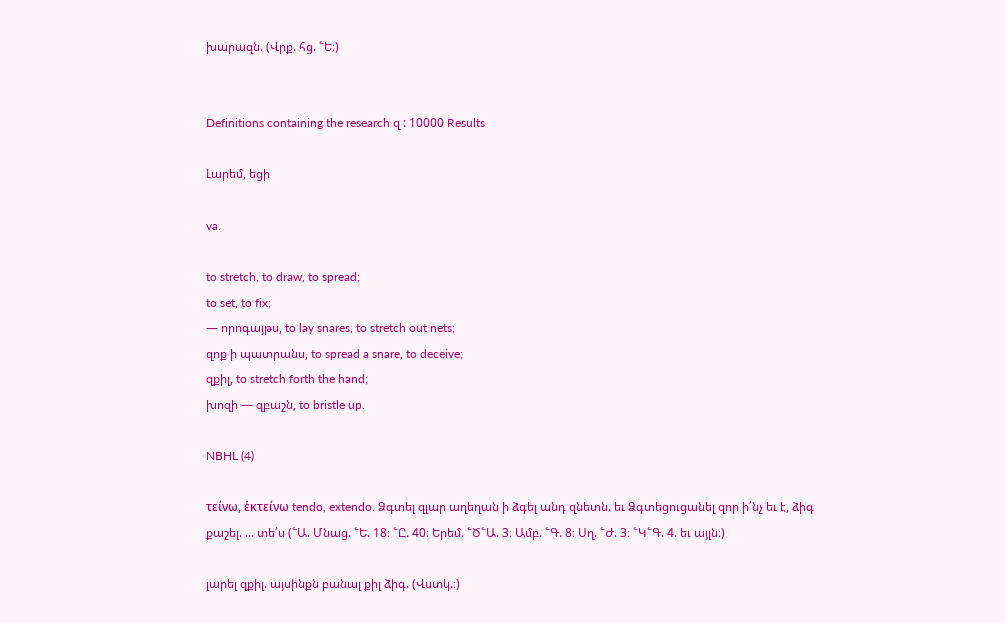խարազն. (Վրք. հց. ՟Ե։)


Definitions containing the research զ : 10000 Results

Լարեմ, եցի

va.

to stretch, to draw, to spread;
to set, to fix;
— որոգայթս, to lay snares, to stretch out nets;
զոք ի պատրանս, to spread a snare, to deceive;
զքիլ, to stretch forth the hand;
խոզի — զբաշն, to bristle up.

NBHL (4)

τείνω, ἑκτείνω tendo, extendo. Ձգտել զլար աղեղան ի ձգել անդ զնետն. եւ Ձգտեցուցանել զոր ի՛նչ եւ է, ձիգ քաշել. ... տե՛ս (՟Ա. Մնաց. ՟Ե. 18։ ՟Ը. 40։ Երեմ. ՟Ծ՟Ա. 3։ Ամբ. ՟Գ. 8։ Սղ. ՟Ժ. 3։ ՟Կ՟Գ. 4. եւ այլն։)

լարել զքիլ. այսինքն բանալ քիլ ձիգ. (Վստկ.։)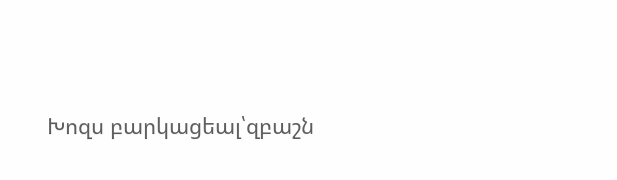Խոզս բարկացեալ՝զբաշն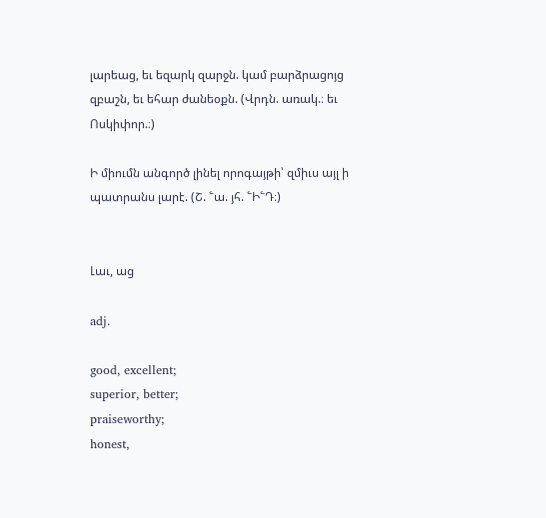լարեաց, եւ եզարկ զարջն. կամ բարձրացոյց զբաշն, եւ եհար ժանեօքն. (Վրդն. առակ.։ եւ Ոսկիփոր.։)

Ի միումն անգործ լինել որոգայթի՝ զմիւս այլ ի պատրանս լարէ. (Շ. ՟ա. յհ. ՟Ի՟Դ։)


Լաւ, աց

adj.

good, excellent;
superior, better;
praiseworthy;
honest,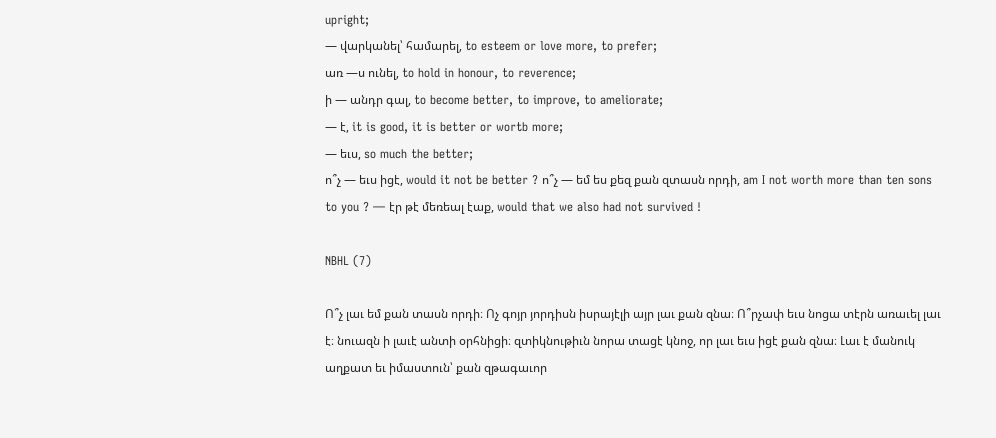upright;
— վարկանել՝ համարել, to esteem or love more, to prefer;
առ —ս ունել, to hold in honour, to reverence;
ի — անդր գալ, to become better, to improve, to ameliorate;
— է, it is good, it is better or wortb more;
— եւս, so much the better;
ո՞չ — եւս իցէ, would it not be better ? ո՞չ — եմ ես քեզ քան զտասն որդի, am I not worth more than ten sons to you ? — էր թէ մեռեալ էաք, would that we also had not survived !

NBHL (7)

Ո՞չ լաւ եմ քան տասն որդի։ Ոչ գոյր յորդիսն իսրայէլի այր լաւ քան զնա։ Ո՞րչափ եւս նոցա տէրն առաւել լաւ է։ նուազն ի լաւէ անտի օրհնիցի։ զտիկնութիւն նորա տացէ կնոջ, որ լաւ եւս իցէ քան զնա։ Լաւ է մանուկ աղքատ եւ իմաստուն՝ քան զթագաւոր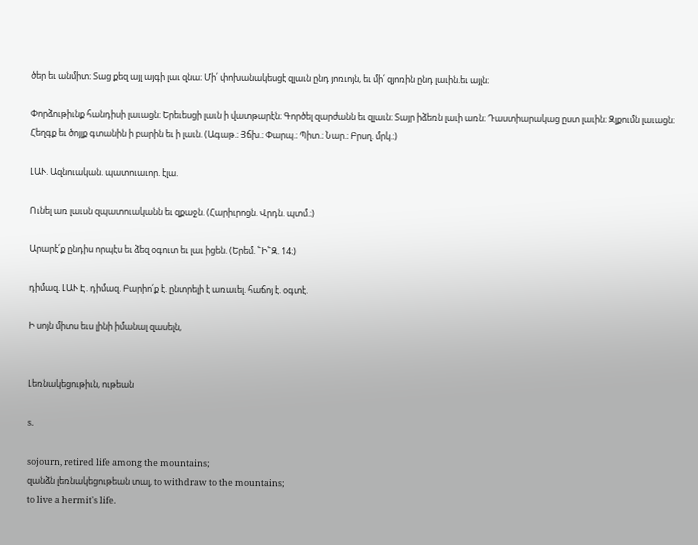ծեր եւ անմիտ։ Տաց քեզ այլ այգի լաւ զնա։ Մի՛ փոխանակեսցէ զլաւն ընդ յոռւոյն, եւ մի՛ զյոռին ընդ լաւին.եւ այլն։

Փորձութիւնք հանդիսի լաւացն։ Երեւեսցի լաւն ի վատթարէն։ Գործել զարժանն եւ զլաւն։ Տայր իձեռն լաւի առն։ Դաստիարակաց ըստ լաւին։ Զլքումն լաւացն։ Հեղգք եւ ծոյլք գտանին ի բարին եւ ի լաւն. (Ագաթ.։ Յճխ.։ Փարպ.։ Պիտ.։ Նար.։ Բրսղ. մրկ.։)

ԼԱՒ. Ազնուական. պատուաւոր. էլա.

Ունել առ լաւսն զպատուականն եւ զքաջն. (Հարիւրոցն. Վրդն. պտմ.։)

Արարէ՛ք ընդիս որպէս եւ ձեզ օգուտ եւ լաւ իցեն. (Երեմ. ՟Ի՟Զ. 14։)

դիմազ. ԼԱՒ Է. դիմազ. Բարիո՛ք է. ընտրելի է առաւել. հաճոյ է. օգտէ.

Ի սոյն միտս եւս լինի իմանալ զասելն,


Լեռնակեցութիւն, ութեան

s.

sojourn, retired life among the mountains;
զանձն լեռնակեցութեան տալ, to withdraw to the mountains;
to live a hermit's life.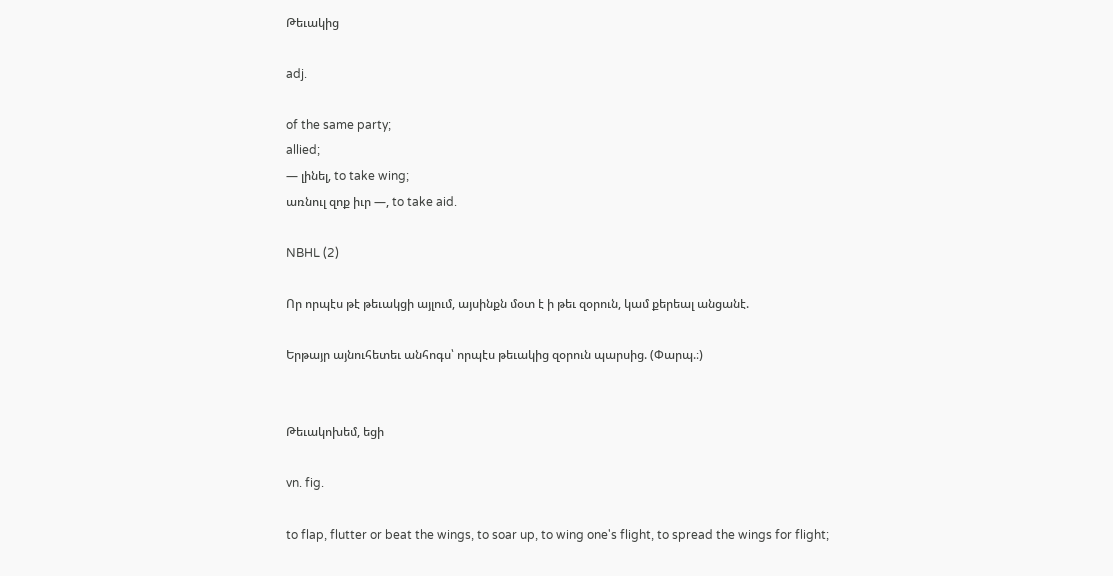Թեւակից

adj.

of the same party;
allied;
— լինել, to take wing;
առնուլ զոք իւր —, to take aid.

NBHL (2)

Որ որպէս թէ թեւակցի այլում, այսինքն մօտ է ի թեւ զօրուն, կամ քերեալ անցանէ.

Երթայր այնուհետեւ անհոգս՝ որպէս թեւակից զօրուն պարսից. (Փարպ.։)


Թեւակոխեմ, եցի

vn. fig.

to flap, flutter or beat the wings, to soar up, to wing one's flight, to spread the wings for flight;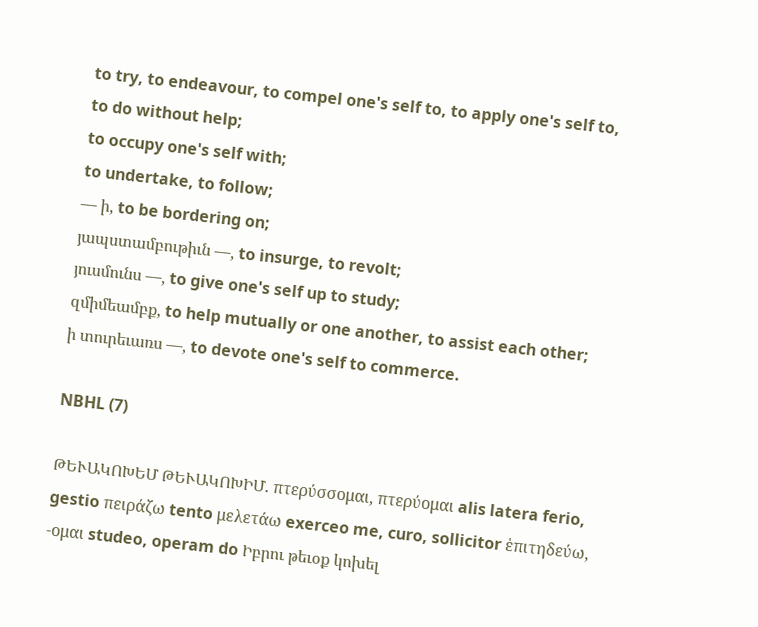to try, to endeavour, to compel one's self to, to apply one's self to, to do without help;
to occupy one's self with;
to undertake, to follow;
— ի, to be bordering on;
յապստամբութիւն —, to insurge, to revolt;
յուսմունս —, to give one's self up to study;
զմիմեամբք, to help mutually or one another, to assist each other;
ի տուրեւառս —, to devote one's self to commerce.

NBHL (7)

ԹԵՒԱԿՈԽԵՄ ԹԵՒԱԿՈԽԻՄ. πτερύσσομαι, πτερύομαι alis latera ferio, gestio πειράζω tento μελετάω exerceo me, curo, sollicitor ἑπιτηδεύω, -ομαι studeo, operam do Իբրու թեւօք կոխել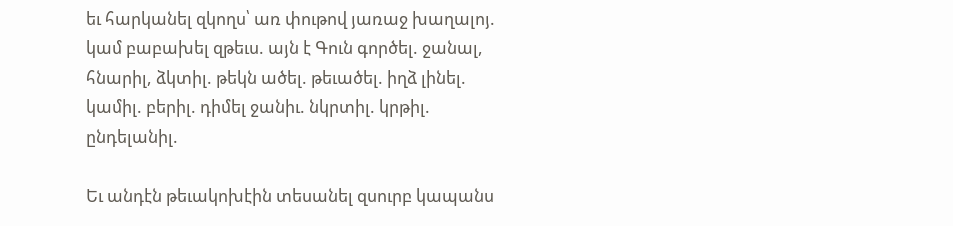եւ հարկանել զկողս՝ առ փութով յառաջ խաղալոյ. կամ բաբախել զթեւս. այն է Գուն գործել. ջանալ, հնարիլ, ձկտիլ. թեկն ածել. թեւածել. իղձ լինել. կամիլ. բերիլ. դիմել ջանիւ. նկրտիլ. կրթիլ. ընդելանիլ.

Եւ անդէն թեւակոխէին տեսանել զսուրբ կապանս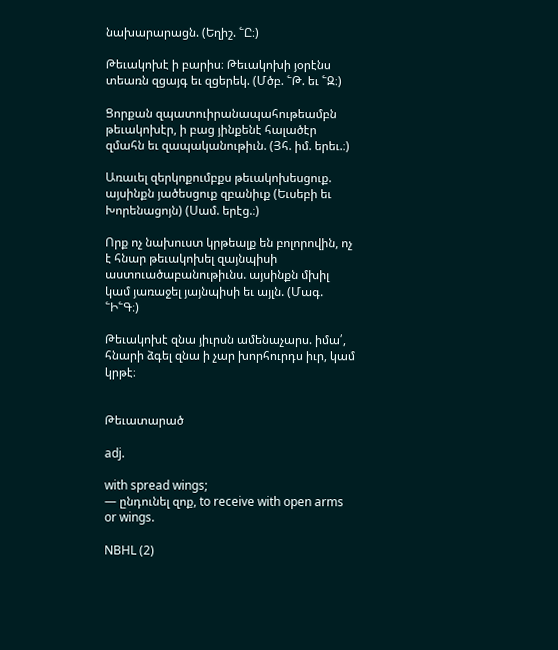նախարարացն. (Եղիշ. ՟Ը։)

Թեւակոխէ ի բարիս։ Թեւակոխի յօրէնս տեառն զցայգ եւ զցերեկ. (Մծբ. ՟Թ. եւ ՟Զ։)

Ցորքան զպատուիրանապահութեամբն թեւակոխէր, ի բաց յինքենէ հալածէր զմահն եւ զապականութիւն. (Յհ. իմ. երեւ.։)

Առաւել զերկոքումբքս թեւակոխեսցուք. այսինքն յածեսցուք զբանիւք (Եւսեբի եւ Խորենացոյն) (Սամ. երէց.։)

Որք ոչ նախուստ կրթեալք են բոլորովին, ոչ է հնար թեւակոխել զայնպիսի աստուածաբանութիւնս. այսինքն մխիլ կամ յառաջել յայնպիսի եւ այլն. (Մագ. ՟Ի՟Գ։)

Թեւակոխէ զնա յիւրսն ամենաչարս. իմա՛, հնարի ձգել զնա ի չար խորհուրդս իւր, կամ կրթէ։


Թեւատարած

adj.

with spread wings;
— ընդունել զոք, to receive with open arms or wings.

NBHL (2)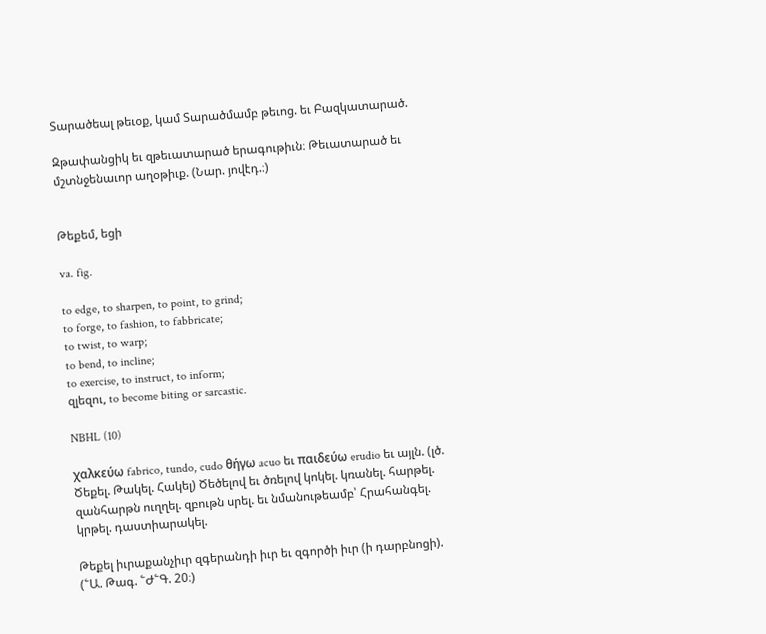Տարածեալ թեւօք, կամ Տարածմամբ թեւոց. եւ Բազկատարած.

Զթափանցիկ եւ զթեւատարած երագութիւն։ Թեւատարած եւ մշտնջենաւոր աղօթիւք. (Նար. յովէդ.։)


Թեքեմ, եցի

va. fig.

to edge, to sharpen, to point, to grind;
to forge, to fashion, to fabbricate;
to twist, to warp;
to bend, to incline;
to exercise, to instruct, to inform;
զլեզու, to become biting or sarcastic.

NBHL (10)

χαλκεύω fabrico, tundo, cudo θήγω acuo եւ παιδεύω erudio եւ այլն. (լծ. Ծեքել. Թակել. Հակել) Ծեծելով եւ ծռելով կոկել. կռանել. հարթել. զանհարթն ուղղել. զբութն սրել. եւ նմանութեամբ՝ Հրահանգել. կրթել. դաստիարակել.

Թեքել իւրաքանչիւր զգերանդի իւր եւ զգործի իւր (ի դարբնոցի). (՟Ա. Թագ. ՟Ժ՟Գ. 20։)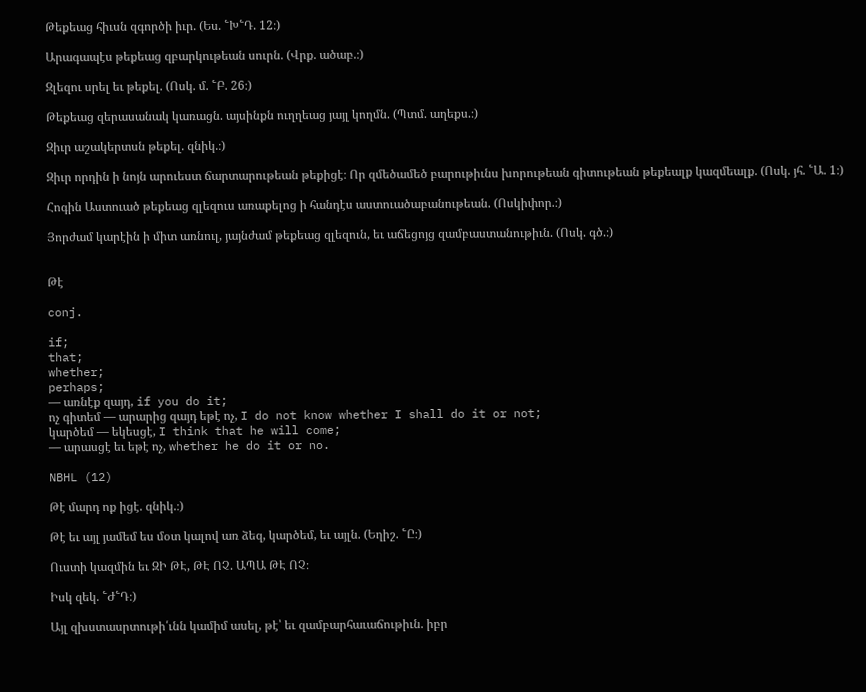Թեքեաց հիւսն զգործի իւր. (Ես. ՟Խ՟Դ. 12։)

Արագապէս թեքեաց զբարկութեան սուրն. (Վրք. ածաբ.։)

Զլեզու սրել եւ թեքել. (Ոսկ. մ. ՟Բ. 26։)

Թեքեաց զերասանակ կառացն. այսինքն ուղղեաց յայլ կողմն. (Պտմ. աղեքս.։)

Զիւր աշակերտսն թեքել. զնիկ.։)

Զիւր որդին ի նոյն արուեստ ճարտարութեան թեքիցէ։ Որ զմեծամեծ բարութիւնս խորութեան գիտութեան թեքեալք կազմեալք. (Ոսկ. յհ. ՟Ա. 1։)

Հոգին Աստուած թեքեաց զլեզուս առաքելոց ի հանդէս աստուածաբանութեան. (Ոսկիփոր.։)

Յորժամ կարէին ի միտ առնուլ, յայնժամ թեքեաց զլեզուն, եւ աճեցոյց զամբաստանութիւն. (Ոսկ. գծ.։)


Թէ

conj.

if;
that;
whether;
perhaps;
— առնէք զայդ, if you do it;
ոչ գիտեմ — արարից զայդ եթէ ոչ, I do not know whether I shall do it or not;
կարծեմ — եկեսցէ, I think that he will come;
— արասցէ եւ եթէ ոչ, whether he do it or no.

NBHL (12)

Թէ մարդ ոք իցէ. զնիկ.։)

Թէ եւ այլ յամեմ ես մօտ կալով առ ձեզ, կարծեմ, եւ այլն. (Եղիշ. ՟Ը։)

Ուստի կազմին եւ ԶԻ ԹԷ, ԹԷ ՈՉ. ԱՊԱ ԹԷ ՈՉ։

Իսկ զեկ. ՟Ժ՟Դ։)

Այլ զխստասրտութի՛ւնն կամիմ ասել, թէ՝ եւ զամբարհաւաճութիւն. իբր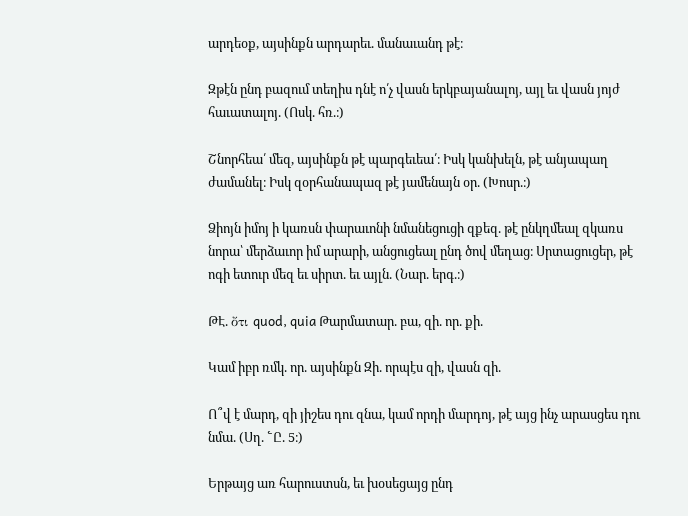արդեօք, այսինքն արդարեւ. մանաւանդ թէ։

Զթէն ընդ բազում տեղիս դնէ ո՛չ վասն երկբայանալոյ, այլ եւ վասն յոյժ հաւատալոյ. (Ոսկ. հռ.։)

Շնորհեա՛ մեզ, այսինքն թէ պարգեւեա՛։ Իսկ կանխելն, թէ անյապաղ ժամանել։ Իսկ զօրհանապազ թէ յամենայն օր. (Խոսր.։)

Ձիոյն իմոյ ի կառսն փարաւոնի նմանեցուցի զքեզ. թէ ընկղմեալ զկառս նորա՝ մերձաւոր իմ արարի, անցուցեալ ընդ ծով մեղաց։ Սրտացուցեր, թէ ոգի ետուր մեզ եւ սիրտ. եւ այլն. (Նար. երգ.։)

ԹԷ. ὄτι quod, quia Թարմատար. բա, զի. որ. քի.

Կամ իբր ռմկ. որ. այսինքն Զի. որպէս զի, վասն զի.

Ո՞վ է մարդ, զի յիշես դու զնա, կամ որդի մարդոյ, թէ այց ինչ արասցես դու նմա. (Սղ. ՟Ը. 5։)

Երթայց առ հարուստսն, եւ խօսեցայց ընդ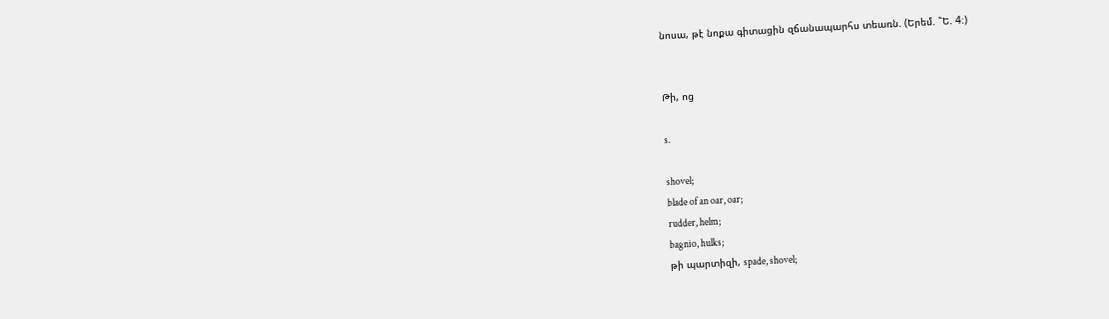նոսա, թէ նոքա գիտացին զճանապարհս տեառն. (Երեմ. ՟Ե. 4։)


Թի, ոց

s.

shovel;
blade of an oar, oar;
rudder, helm;
bagnio, hulks;
թի պարտիզի, spade, shovel;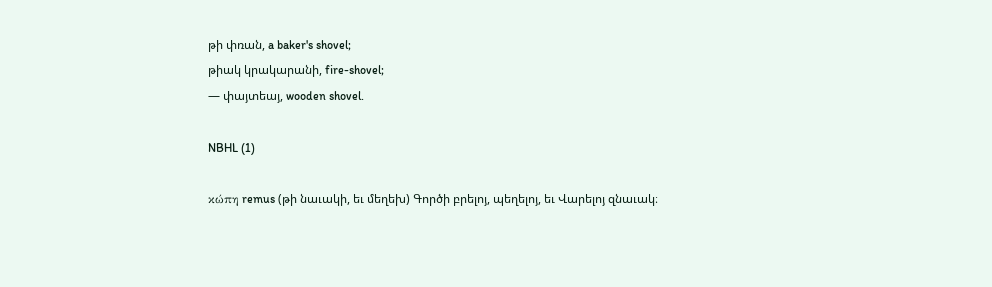թի փռան, a baker's shovel;
թիակ կրակարանի, fire-shovel;
— փայտեայ, wooden shovel.

NBHL (1)

κώπη remus (թի նաւակի, եւ մեղեխ) Գործի բրելոյ, պեղելոյ, եւ Վարելոյ զնաւակ։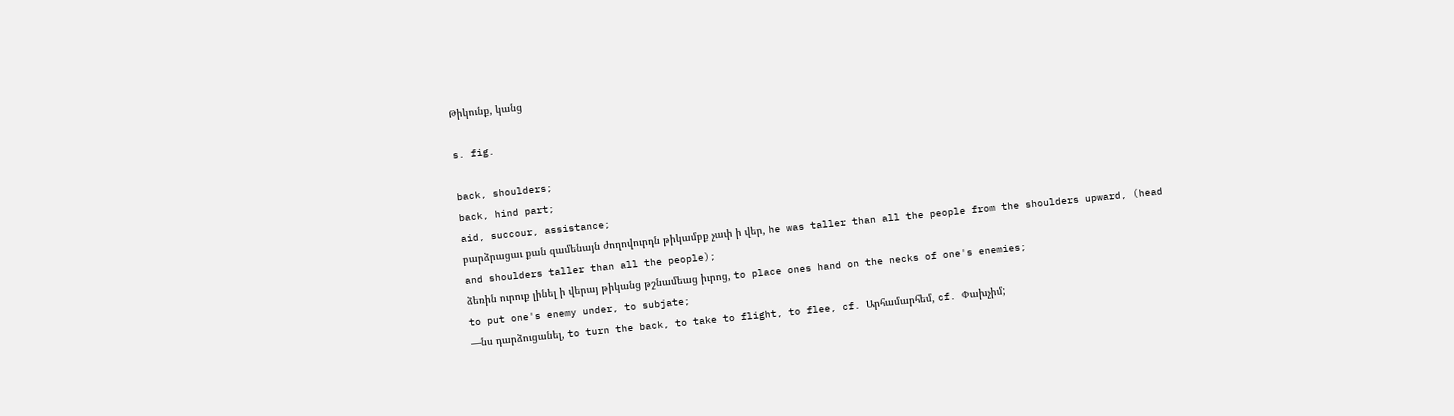Թիկունք, կանց

s. fig.

back, shoulders;
back, hind part;
aid, succour, assistance;
բարձրացաւ քան զամենայն ժողովուրդն թիկամբք չափ ի վեր, he was taller than all the people from the shoulders upward, (head and shoulders taller than all the people);
ձեռին ուրուք լինել ի վերայ թիկանց թշնամեաց իւրոց, to place ones hand on the necks of one's enemies;
to put one's enemy under, to subjate;
—նս դարձուցանել, to turn the back, to take to flight, to flee, cf. Արհամարհեմ, cf. Փախչիմ;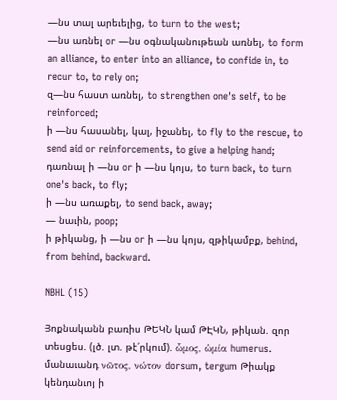—նս տալ արեւելից, to turn to the west;
—նս առնել or —նս օգնականութեան առնել, to form an alliance, to enter into an alliance, to confide in, to recur to, to rely on;
զ—նս հաստ առնել, to strengthen one's self, to be reinforced;
ի —նս հասանել, կալ, իջանել, to fly to the rescue, to send aid or reinforcements, to give a helping hand;
դառնալ ի —նս or ի —նս կոյս, to turn back, to turn one's back, to fly;
ի —նս առաքել, to send back, away;
— նաւին, poop;
ի թիկանց, ի —նս or ի —նս կոյս, զթիկամբք, behind, from behind, backward.

NBHL (15)

Յոքնականն բառիս ԹԵԿՆ կամ ԹԷԿՆ, թիկան. զոր տեսցես. (լծ. լտ. թէ՛րկում). ὧμος, ὡμία humerus. մանաւանդ νῶτος, νώτον dorsum, tergum Թիակք կենդանւոյ ի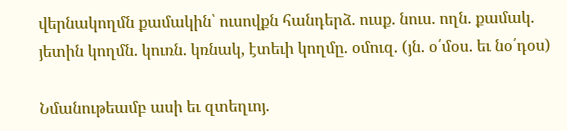վերնակողմն քամակին՝ ուսովքն հանդերձ. ուսք. նուս. ողն. քամակ. յետին կողմն. կուռն. կռնակ, էտեւի կողմը. օմուզ. (յն. օ՛մօս. եւ նօ՛դօս)

Նմանութեամբ ասի եւ զտեղւոյ.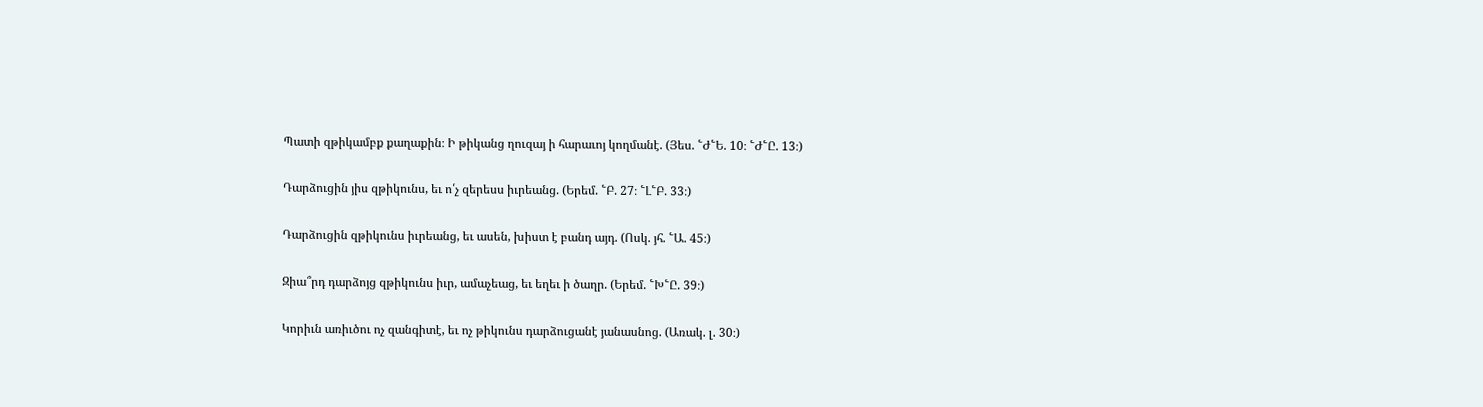Պատի զթիկամբք քաղաքին։ Ի թիկանց ղուզայ ի հարաւոյ կողմանէ. (Յես. ՟Ժ՟Ե. 10։ ՟Ժ՟Ը. 13։)

Դարձուցին յիս զթիկունս, եւ ո՛չ զերեսս իւրեանց. (Երեմ. ՟Բ. 27։ ՟Լ՟Բ. 33։)

Դարձուցին զթիկունս իւրեանց, եւ ասեն, խիստ է բանդ այդ. (Ոսկ. յհ. ՟Ա. 45։)

Զիա՞րդ դարձոյց զթիկունս իւր, ամաչեաց, եւ եղեւ ի ծաղր. (Երեմ. ՟Խ՟Ը. 39։)

Կորիւն առիւծու ոչ զանգիտէ, եւ ոչ թիկունս դարձուցանէ յանասնոց. (Առակ. լ. 30։)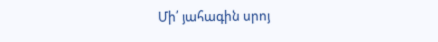Մի՛ յահագին սրոյ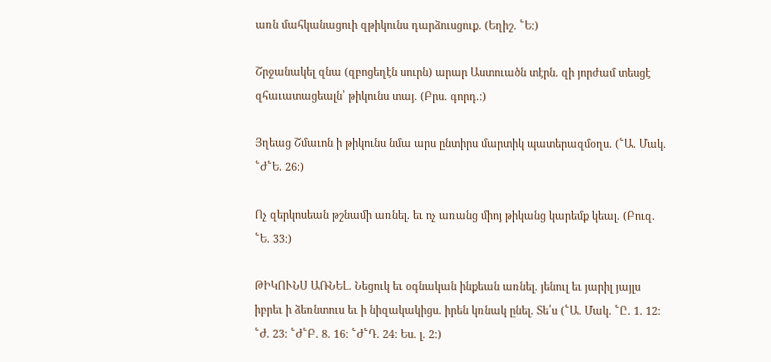առն մահկանացուի զթիկունս դարձուսցուք. (Եղիշ. ՟Ե։)

Շրջանակել զնա (զբոցեղէն սուրն) արար Աստուածն տէրն. զի յորժամ տեսցէ զհաւատացեալն՝ թիկունս տայ. (Բրս. գորդ.։)

Յղեաց Շմաւոն ի թիկունս նմա արս ընտիրս մարտիկ պատերազմօղս. (՟Ա. Մակ. ՟Ժ՟Ե. 26։)

Ոչ զերկոսեան թշնամի առնել. եւ ոչ առանց միոյ թիկանց կարեմք կեալ. (Բուզ. ՟Ե. 33։)

ԹԻԿՈՒՆՍ ԱՌՆԵԼ. Նեցուկ եւ օգնական ինքեան առնել. յենուլ եւ յարիլ յայլս իբրեւ ի ձեռնտուս եւ ի նիզակակիցս. իրեն կռնակ ընել. Տե՛ս (՟Ա. Մակ. ՟Ը. 1. 12։ ՟Ժ. 23։ ՟Ժ՟Բ. 8. 16։ ՟Ժ՟Դ. 24։ Ես. լ. 2։)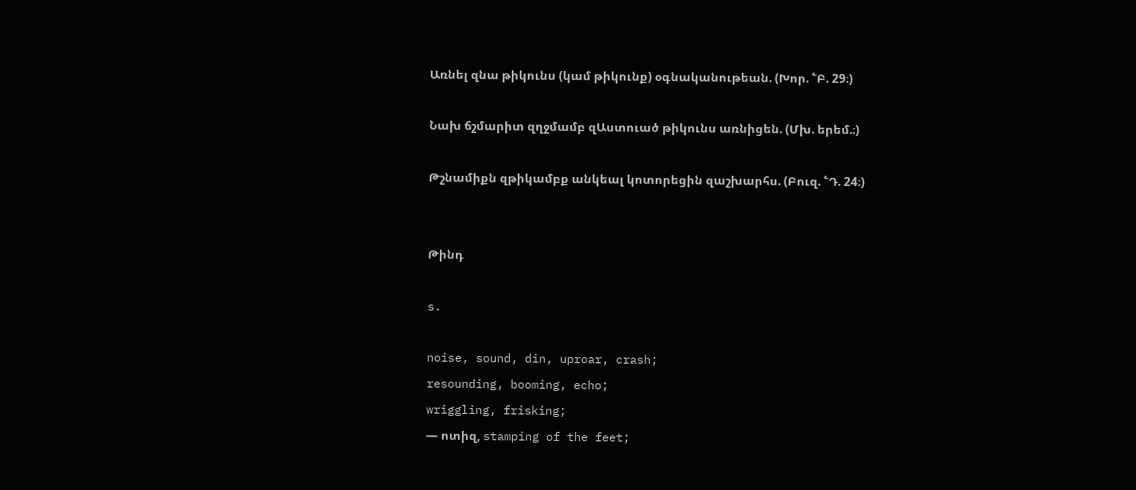Առնել զնա թիկունս (կամ թիկունք) օգնականութեան. (Խոր. ՟Բ. 29։)

Նախ ճշմարիտ զղջմամբ զԱստուած թիկունս առնիցեն. (Մխ. երեմ.։)

Թշնամիքն զթիկամբք անկեալ կոտորեցին զաշխարհս. (Բուզ. ՟Դ. 24։)


Թինդ

s.

noise, sound, din, uproar, crash;
resounding, booming, echo;
wriggling, frisking;
— ոտիզ, stamping of the feet;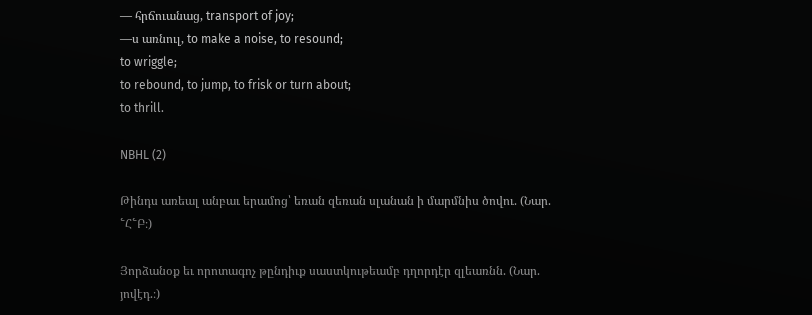— հրճուանաց, transport of joy;
—ս առնուլ, to make a noise, to resound;
to wriggle;
to rebound, to jump, to frisk or turn about;
to thrill.

NBHL (2)

Թինդս առեալ անբաւ երամոց՝ եռան զեռան սլանան ի մարմնիս ծովու. (Նար. ՟Հ՟Բ։)

Յորձանօք եւ որոտագոչ թընդիւք սաստկութեամբ դղորդէր զլեառնն. (Նար. յովէդ.։)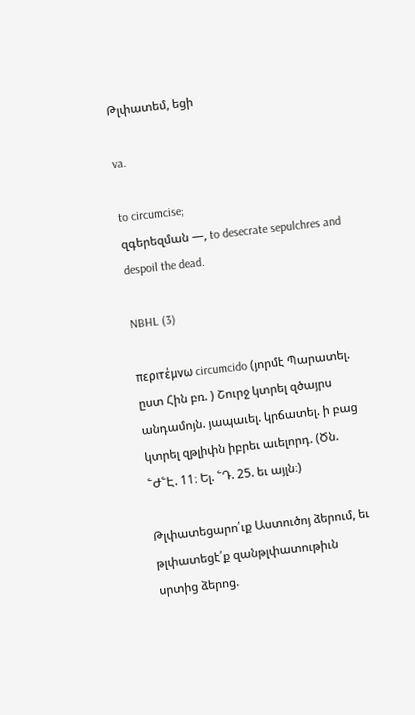Թլփատեմ, եցի

va.

to circumcise;
զգերեզման —, to desecrate sepulchres and despoil the dead.

NBHL (3)

περιτέμνω circumcido (յորմէ Պարատել. ըստ Հին բռ. ) Շուրջ կտրել զծայրս անդամոյն. յապաւել. կրճատել. ի բաց կտրել զթլիփն իբրեւ աւելորդ. (Ծն. ՟Ժ՟Է. 11։ Ել. ՟Դ. 25. եւ այլն։)

Թլփատեցարո՛ւք Աստուծոյ ձերում, եւ թլփատեցէ՛ք զանթլփատութիւն սրտից ձերոց.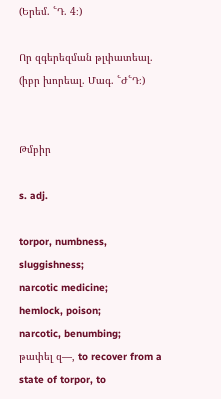(Երեմ. ՟Դ. 4։)

Որ զգերեզման թլփատեալ. (իբր խորեալ. Մագ. ՟Ժ՟Դ։)


Թմբիր

s. adj.

torpor, numbness, sluggishness;
narcotic medicine;
hemlock, poison;
narcotic, benumbing;
թափել զ—, to recover from a state of torpor, to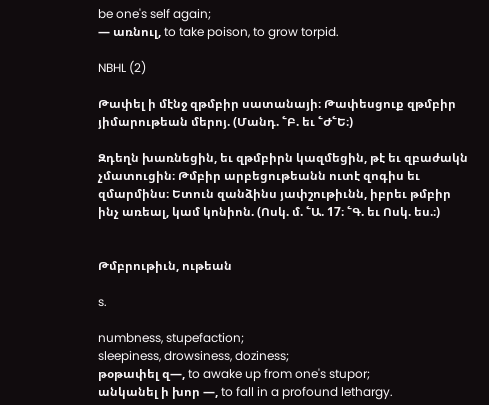be one's self again;
— առնուլ, to take poison, to grow torpid.

NBHL (2)

Թափել ի մէնջ զթմբիր սատանայի։ Թափեսցուք զթմբիր յիմարութեան մերոյ. (Մանդ. ՟Բ. եւ ՟Ժ՟Ե։)

Զդեղն խառնեցին, եւ զթմբիրն կազմեցին, թէ եւ զբաժակն չմատուցին։ Թմբիր արբեցութեանն ուտէ զոգիս եւ զմարմինս։ Ետուն զանձինս յափշութիւնն, իբրեւ թմբիր ինչ առեալ, կամ կոնիոն. (Ոսկ. մ. ՟Ա. 17։ ՟Գ. եւ Ոսկ. ես.։)


Թմբրութիւն, ութեան

s.

numbness, stupefaction;
sleepiness, drowsiness, doziness;
թօթափել զ—, to awake up from one's stupor;
անկանել ի խոր —, to fall in a profound lethargy.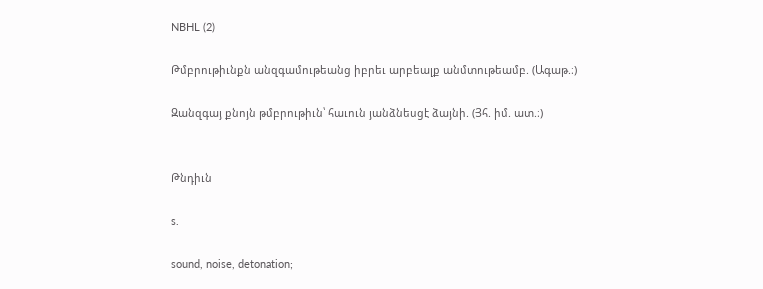NBHL (2)

Թմբրութիւնքն անզգամութեանց իբրեւ արբեալք անմտութեամբ. (Ագաթ.։)

Զանզգայ քնոյն թմբրութիւն՝ հաւուն յանձնեսցէ ձայնի. (Յհ. իմ. ատ.։)


Թնդիւն

s.

sound, noise, detonation;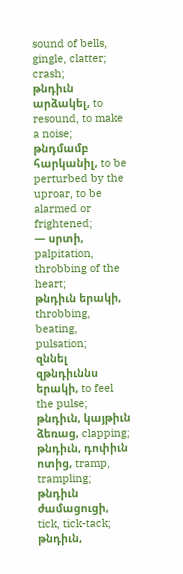sound of bells, gingle, clatter;
crash;
թնդիւն արձակել, to resound, to make a noise;
թնդմամբ հարկանիլ, to be perturbed by the uproar, to be alarmed or frightened;
— սրտի, palpitation, throbbing of the heart;
թնդիւն երակի, throbbing, beating, pulsation;
զննել զթնդիւննս երակի, to feel the pulse;
թնդիւն, կայթիւն ձեռաց, clapping;
թնդիւն, դոփիւն ոտից, tramp, trampling;
թնդիւն ժամացուցի, tick, tick-tack;
թնդիւն,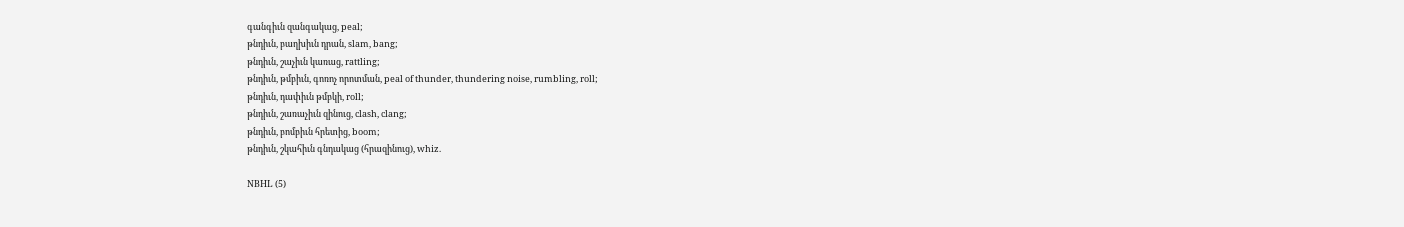գանգիւն զանգակաց, peal;
թնդիւն, բաղխիւն դրան, slam, bang;
թնդիւն, շաչիւն կառաց, rattling;
թնդիւն, թմբիւն, գոռոչ որոտման, peal of thunder, thundering noise, rumbling, roll;
թնդիւն, դափիւն թմբկի, roll;
թնդիւն, շառաչիւն զինուց, clash, clang;
թնդիւն, բոմբիւն հրետից, boom;
թնդիւն, շկահիւն գնդակաց (հրազինուց), whiz.

NBHL (5)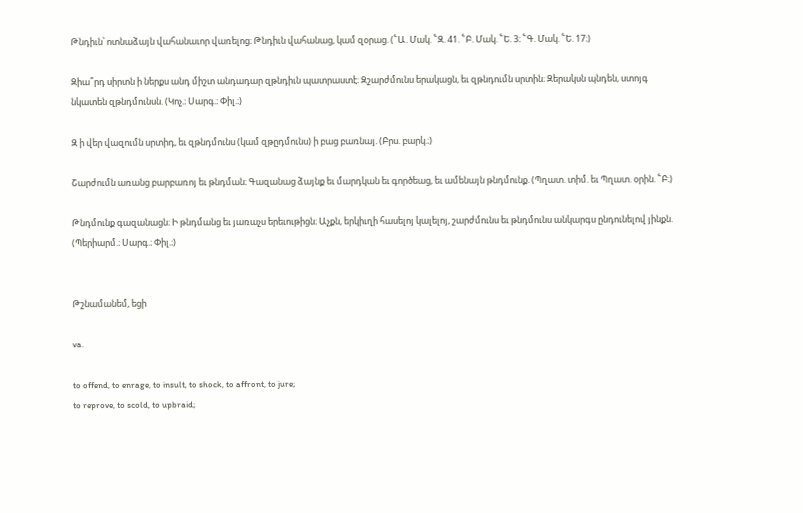Թնդիւն՝ ոտնաձայն վահանաւոր վառելոց։ Թնդիւն վահանաց, կամ զօրաց. (՟Ա. Մակ. ՟Զ. 41. ՟Բ. Մակ. ՟Ե. 3։ ՟Գ. Մակ. ՟Ե. 17։)

Զիա՞րդ սիրտն ի ներքս անդ միշտ անդադար զթնդիւն պատրաստէ։ Զշարժմունս երակացն, եւ զթնդումն սրտին։ Զերակսն պնդեն, ստոյգ նկատեն զթնդմունսն. (Կոչ.։ Սարգ.։ Փիլ.։)

Զ ի վեր վազումն սրտիդ, եւ զթնդմունս (կամ զթըդմունս) ի բաց բառնայ. (Բրս. բարկ.։)

Շարժումն առանց բարբառոյ եւ թնդման։ Գազանաց ձայնք եւ մարդկան եւ գործեաց, եւ ամենայն թնդմունք. (Պղատ. տիմ. եւ Պղատ. օրին. ՟Բ։)

Թնդմունք գազանացն։ Ի թնդմանց եւ յառաչս երեւութիցն։ Աչքն, երկիւղի հասելոյ կալելոյ, շարժմունս եւ թնդմունս անկարգս ընդունելով յինքն. (Պերիարմ.։ Սարգ.։ Փիլ.։)


Թշնամանեմ, եցի

va.

to offend, to enrage, to insult, to shock, to affront, to jure;
to reprove, to scold, to upbraid;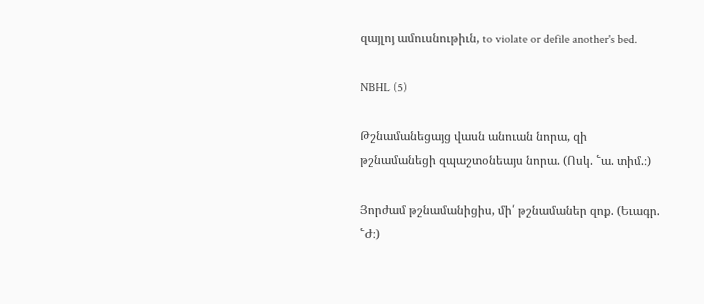զայլոյ ամուսնութիւն, to violate or defile another's bed.

NBHL (5)

Թշնամանեցայց վասն անուան նորա, զի թշնամանեցի զպաշտօնեայս նորա. (Ոսկ. ՟ա. տիմ.։)

Յորժամ թշնամանիցիս, մի՛ թշնամաներ զոք. (Եւագր. ՟Ժ։)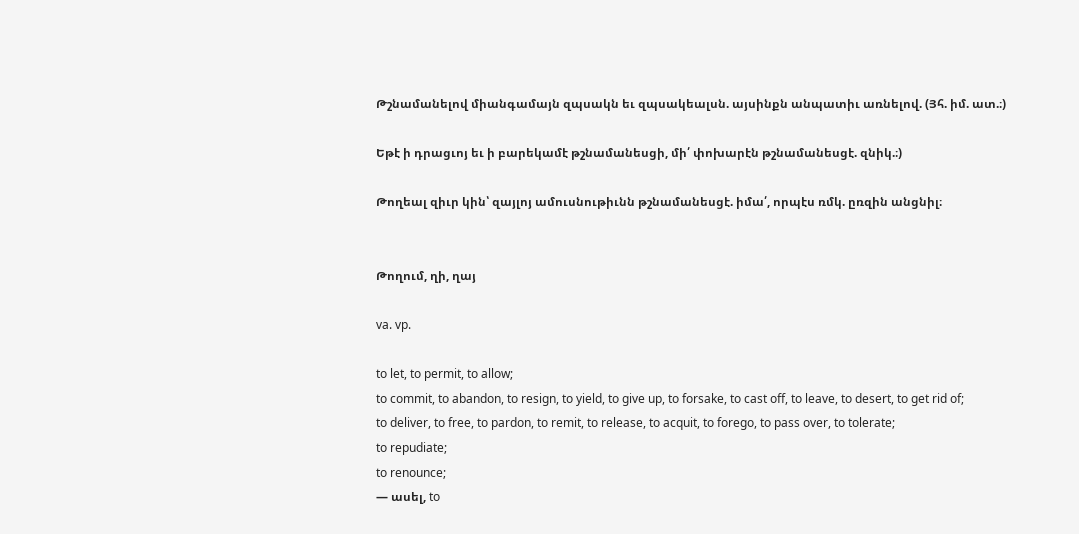Թշնամանելով միանգամայն զպսակն եւ զպսակեալսն. այսինքն անպատիւ առնելով. (Յհ. իմ. ատ.։)

Եթէ ի դրացւոյ եւ ի բարեկամէ թշնամանեսցի, մի՛ փոխարէն թշնամանեսցէ. զնիկ.։)

Թողեալ զիւր կին՝ զայլոյ ամուսնութիւնն թշնամանեսցէ. իմա՛, որպէս ռմկ. ըռզին անցնիլ։


Թողում, ղի, ղայ

va. vp.

to let, to permit, to allow;
to commit, to abandon, to resign, to yield, to give up, to forsake, to cast off, to leave, to desert, to get rid of;
to deliver, to free, to pardon, to remit, to release, to acquit, to forego, to pass over, to tolerate;
to repudiate;
to renounce;
— ասել, to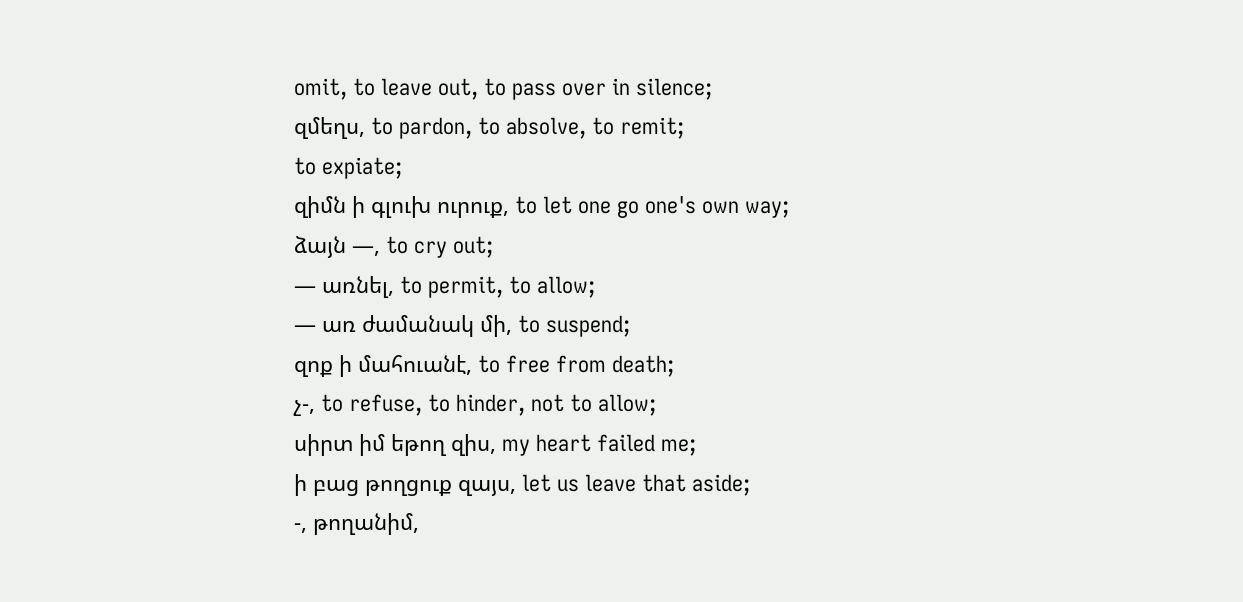omit, to leave out, to pass over in silence;
զմեղս, to pardon, to absolve, to remit;
to expiate;
զիմն ի գլուխ ուրուք, to let one go one's own way;
ձայն —, to cry out;
— առնել, to permit, to allow;
— առ ժամանակ մի, to suspend;
զոք ի մահուանէ, to free from death;
չ-, to refuse, to hinder, not to allow;
սիրտ իմ եթող զիս, my heart failed me;
ի բաց թողցուք զայս, let us leave that aside;
-, թողանիմ,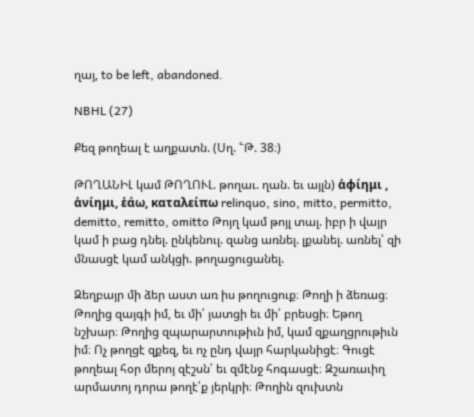ղայ, to be left, abandoned.

NBHL (27)

Քեզ թողեալ է աղքատն. (Սղ. ՟Թ. 38։)

ԹՈՂԱՆԻԼ կամ ԹՈՂՈՒԼ. թողաւ. ղան. եւ այլն) ἁφίημι , ἁνίημι, ἑάω, καταλείπω relinquo, sino, mitto, permitto, demitto, remitto, omitto Թոյղ կամ թոյլ տալ. իբր ի վայր կամ ի բաց դնել. ընկենուլ. զանց առնել. լքանել. առնել՝ զի մնասցէ կամ անկցի. թողացուցանել.

Զեղբայր մի ձեր աստ առ իս թողուցուք։ Թողի ի ձեռաց։ Թողից զայգի իմ, եւ մի՛ յատցի եւ մի՛ բրեսցի։ Եթող նշխար։ Թողից զպարարտութիւն իմ, կամ զքաղցրութիւն իմ։ Ոչ թողցէ զքեզ, եւ ոչ ընդ վայր հարկանիցէ։ Գուցէ թողեալ հօր մերոյ զէշսն՝ եւ զմէնջ հոգասցէ։ Զշառաւիղ արմատոյ դորա թողէ՛ք յերկրի։ Թողին զուխտն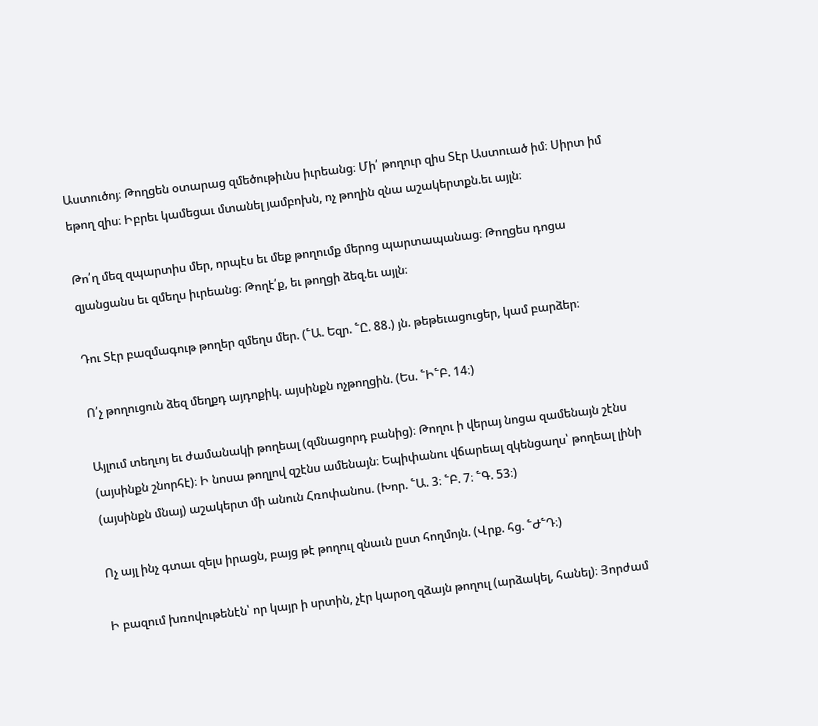Աստուծոյ։ Թողցեն օտարաց զմեծութիւնս իւրեանց։ Մի՛ թողուր զիս Տէր Աստուած իմ։ Սիրտ իմ եթող զիս։ Իբրեւ կամեցաւ մտանել յամբոխն, ոչ թողին զնա աշակերտքն.եւ այլն։

Թո՛ղ մեզ զպարտիս մեր, որպէս եւ մեք թողումք մերոց պարտապանաց։ Թողցես դոցա զյանցանս եւ զմեղս իւրեանց։ Թողէ՛ք, եւ թողցի ձեզ.եւ այլն։

Դու Տէր բազմագութ թողեր զմեղս մեր. (՟Ա. Եզր. ՟Ը. 88.) յն. թեթեւացուցեր, կամ բարձեր։

Ո՛չ թողուցուն ձեզ մեղքդ այդոքիկ. այսինքն ոչթողցին. (Ես. ՟Ի՟Բ. 14։)

Այլում տեղւոյ եւ ժամանակի թողեալ (զմնացորդ բանից)։ Թողու ի վերայ նոցա զամենայն շէնս (այսինքն շնորհէ)։ Ի նոսա թողլով զշէնս ամենայն։ Եպիփանու վճարեալ զկենցաղս՝ թողեալ լինի (այսինքն մնայ) աշակերտ մի անուն Հռոփանոս. (Խոր. ՟Ա. 3։ ՟Բ. 7։ ՟Գ. 53։)

Ոչ այլ ինչ գտաւ զելս իրացն, բայց թէ թողուլ զնաւն ըստ հողմոյն. (Վրք. հց. ՟Ժ՟Դ։)

Ի բազում խռովութենէն՝ որ կայր ի սրտին, չէր կարօղ զձայն թողուլ (արձակել, հանել)։ Յորժամ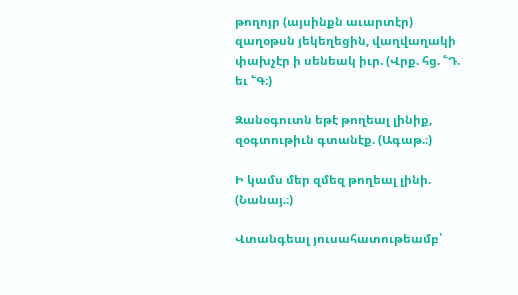թողոյր (այսինքն աւարտէր) զաղօթսն յեկեղեցին, վաղվաղակի փախչէր ի սենեակ իւր. (Վրք. հց. ՟Դ. եւ ՟Գ։)

Զանօգուտն եթէ թողեալ լինիք, զօգտութիւն գտանէք. (Ագաթ.։)

Ի կամս մեր զմեզ թողեալ լինի. (Նանայ.։)

Վտանգեալ յուսահատութեամբ՝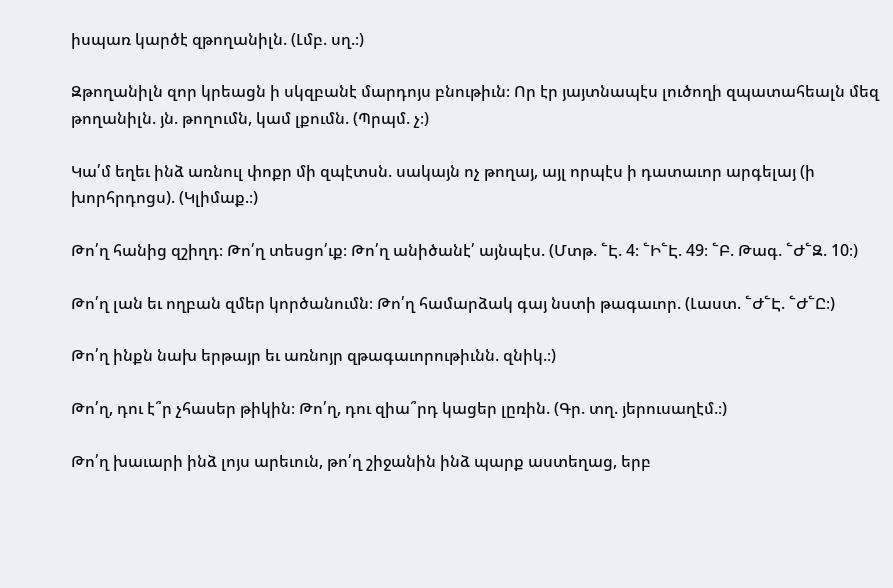իսպառ կարծէ զթողանիլն. (Լմբ. սղ.։)

Զթողանիլն զոր կրեացն ի սկզբանէ մարդոյս բնութիւն։ Որ էր յայտնապէս լուծողի զպատահեալն մեզ թողանիլն. յն. թողումն, կամ լքումն. (Պրպմ. չ։)

Կա՛մ եղեւ ինձ առնուլ փոքր մի զպէտսն. սակայն ոչ թողայ, այլ որպէս ի դատաւոր արգելայ (ի խորհրդոցս). (Կլիմաք.։)

Թո՛ղ հանից զշիղդ։ Թո՛ղ տեսցո՛ւք։ Թո՛ղ անիծանէ՛ այնպէս. (Մտթ. ՟Է. 4։ ՟Ի՟Է. 49։ ՟Բ. Թագ. ՟Ժ՟Զ. 10։)

Թո՛ղ լան եւ ողբան զմեր կործանումն։ Թո՛ղ համարձակ գայ նստի թագաւոր. (Լաստ. ՟Ժ՟Է. ՟Ժ՟Ը։)

Թո՛ղ ինքն նախ երթայր եւ առնոյր զթագաւորութիւնն. զնիկ.։)

Թո՛ղ, դու է՞ր չհասեր թիկին։ Թո՛ղ, դու զիա՞րդ կացեր լըռին. (Գր. տղ. յերուսաղէմ.։)

Թո՛ղ խաւարի ինձ լոյս արեւուն, թո՛ղ շիջանին ինձ պարք աստեղաց, երբ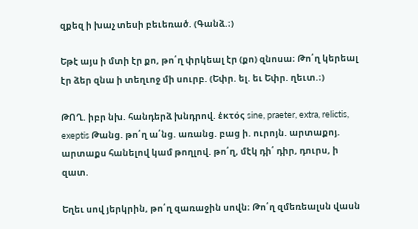զքեզ ի խաչ տեսի բեւեռած. (Գանձ.։)

Եթէ այս ի մտի էր քո, թո՛ղ փրկեալ էր (քո) զնոսա։ Թո՛ղ կերեալ էր ձեր զնա ի տեղւոջ մի սուրբ. (Եփր. ել. եւ Եփր. ղեւտ.։)

ԹՈՂ. իբր նխ. հանդերձ խնդրով. ἑκτός sine, praeter, extra, relictis, exeptis Թանց. թո՛ղ ա՛նց. առանց. բաց ի. ուրոյն. արտաքոյ. արտաքս հանելով կամ թողլով. թո՛ղ, մէկ դի՛ դիր, դուրս, ի զատ.

Եղեւ սով յերկրին, թո՛ղ զառաջին սովն։ Թո՛ղ զմեռեալսն վասն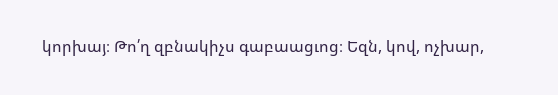կորխայ։ Թո՛ղ զբնակիչս գաբաացւոց։ Եզն, կով, ոչխար,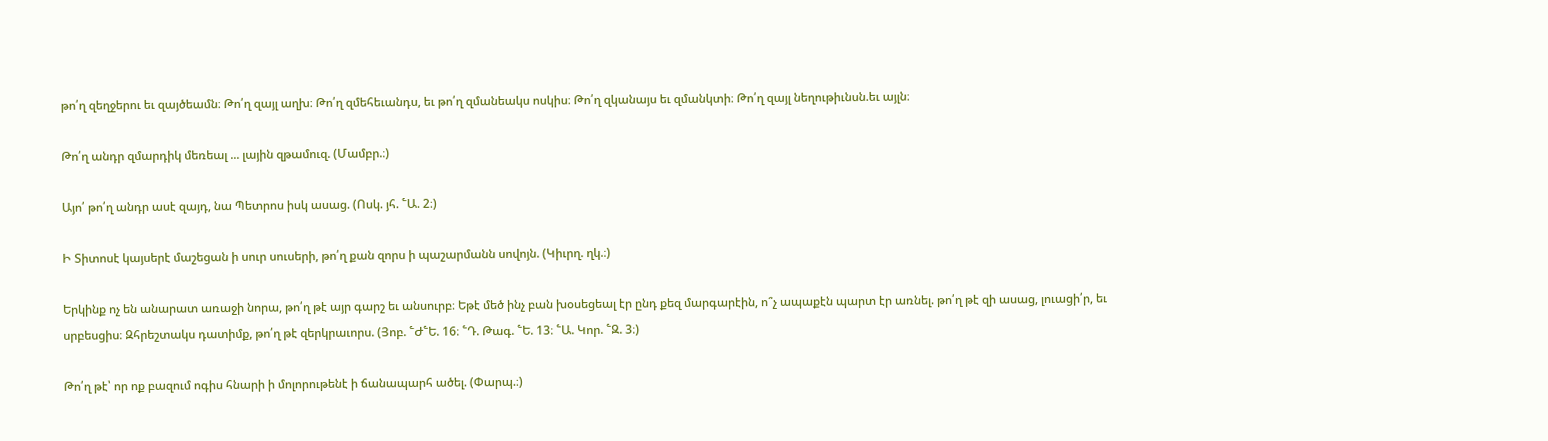թո՛ղ զեղջերու եւ զայծեամն։ Թո՛ղ զայլ աղխ։ Թո՛ղ զմեհեւանդս, եւ թո՛ղ զմանեակս ոսկիս։ Թո՛ղ զկանայս եւ զմանկտի։ Թո՛ղ զայլ նեղութիւնսն.եւ այլն։

Թո՛ղ անդր զմարդիկ մեռեալ ... լային զթամուզ. (Մամբր.։)

Այո՛ թո՛ղ անդր ասէ զայդ, նա Պետրոս իսկ ասաց. (Ոսկ. յհ. ՟Ա. 2։)

Ի Տիտոսէ կայսերէ մաշեցան ի սուր սուսերի, թո՛ղ քան զորս ի պաշարմանն սովոյն. (Կիւրղ. ղկ.։)

Երկինք ոչ են անարատ առաջի նորա, թո՛ղ թէ այր գարշ եւ անսուրբ։ Եթէ մեծ ինչ բան խօսեցեալ էր ընդ քեզ մարգարէին, ո՞չ ապաքէն պարտ էր առնել. թո՛ղ թէ զի ասաց, լուացի՛ր, եւ սրբեսցիս։ Զհրեշտակս դատիմք, թո՛ղ թէ զերկրաւորս. (Յոբ. ՟Ժ՟Ե. 16։ ՟Դ. Թագ. ՟Ե. 13։ ՟Ա. Կոր. ՟Զ. 3։)

Թո՛ղ թէ՝ որ ոք բազում ոգիս հնարի ի մոլորութենէ ի ճանապարհ ածել. (Փարպ.։)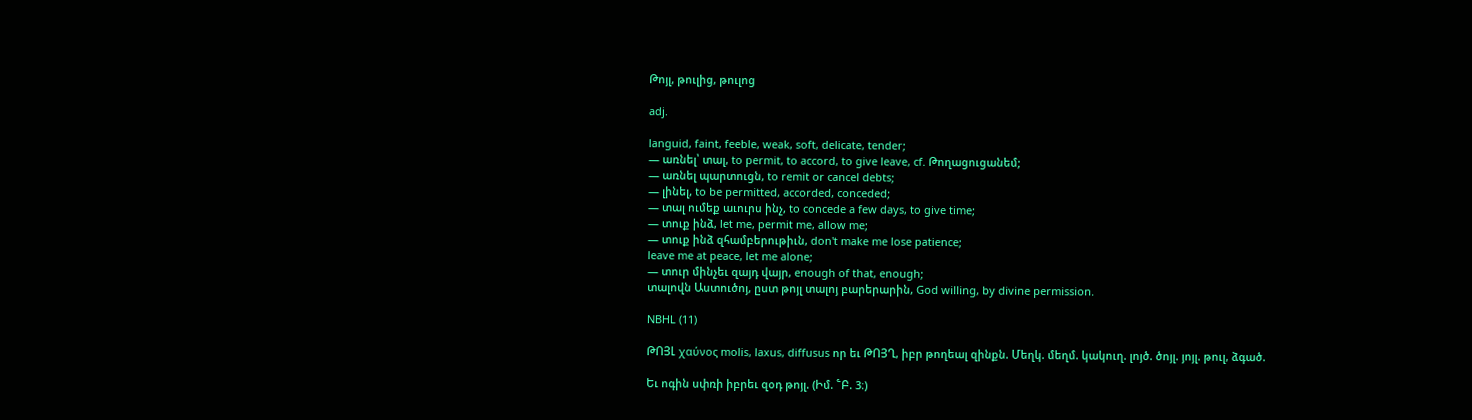Թոյլ, թուլից, թուլոց

adj.

languid, faint, feeble, weak, soft, delicate, tender;
— առնել՝ տալ, to permit, to accord, to give leave, cf. Թողացուցանեմ;
— առնել պարտուցն, to remit or cancel debts;
— լինել, to be permitted, accorded, conceded;
— տալ ումեք աւուրս ինչ, to concede a few days, to give time;
— տուք ինձ, let me, permit me, allow me;
— տուք ինձ զհամբերութիւն, don't make me lose patience;
leave me at peace, let me alone;
— տուր մինչեւ զայդ վայր, enough of that, enough;
տալովն Աստուծոյ, ըստ թոյլ տալոյ բարերարին, God willing, by divine permission.

NBHL (11)

ԹՈՅԼ χαύνος molis, laxus, diffusus որ եւ ԹՈՅՂ, իբր թողեալ զինքն. Մեղկ. մեղմ. կակուղ. լոյծ. ծոյլ. յոյլ. թուլ, ձգած.

Եւ ոգին սփռի իբրեւ զօդ թոյլ. (Իմ. ՟Բ. 3։)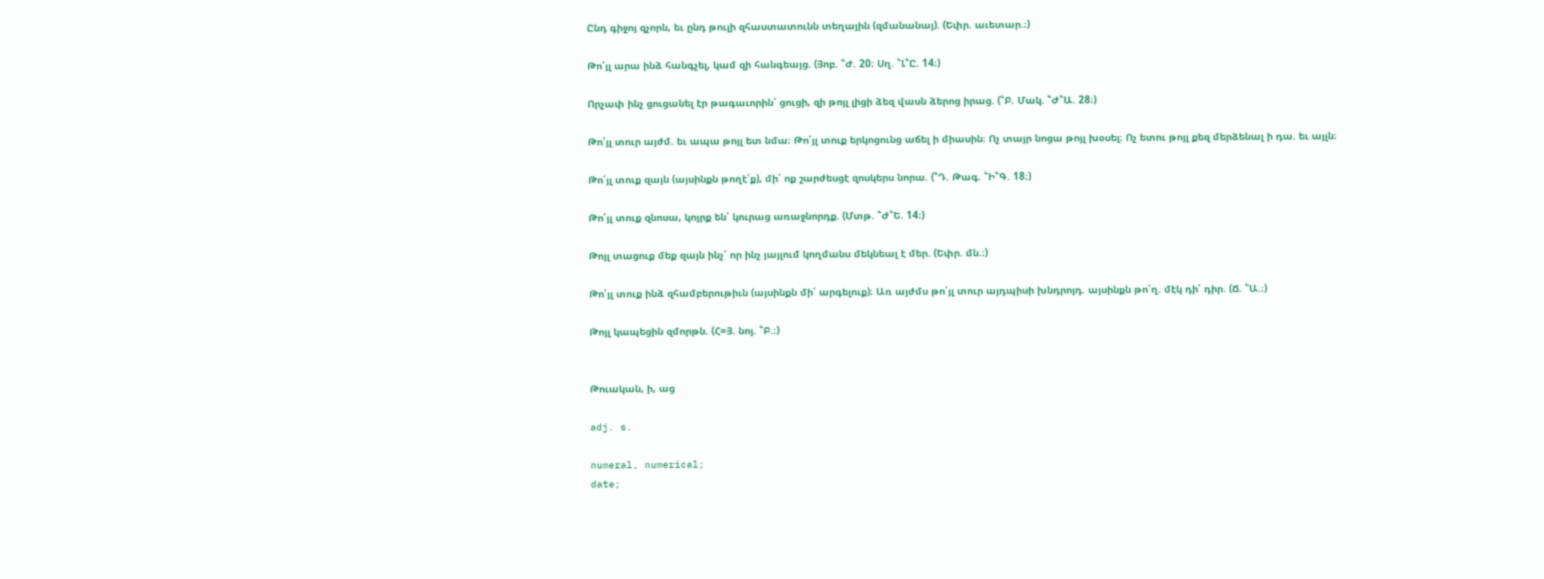Ընդ գիջոյ զչորն, եւ ընդ թուլի զհաստատունն տեղային (զմանանայ). (Եփր. աւետար.։)

Թո՛յլ արա ինձ հանգչել, կամ զի հանգեայց. (Յոբ. ՟Ժ. 20։ Սղ. ՟Լ՟Ը. 14։)

Որչափ ինչ ցուցանել էր թագաւորին՝ ցուցի, զի թոյլ լիցի ձեզ վասն ձերոց իրաց. (՟Բ. Մակ. ՟Ժ՟Ա. 28։)

Թո՛յլ տուր այժմ. եւ ապա թոյլ ետ նմա։ Թո՛յլ տուք երկոցունց աճել ի միասին։ Ոչ տայր նոցա թոյլ խօսել։ Ոչ ետու թոյլ քեզ մերձենալ ի դա. եւ այլն։

Թո՛յլ տուք զայն (այսինքն թողէ՛ք), մի՛ ոք շարժեսցէ զոսկերս նորա. (՟Դ. Թագ. ՟Ի՟Գ. 18։)

Թո՛յլ տուք զնոսա, կոյրք են՝ կուրաց առաջնորդք. (Մտթ. ՟Ժ՟Ե. 14։)

Թոյլ տացուք մեք զայն ինչ՝ որ ինչ յայլում կողմանս մեկնեալ է մեր. (Եփր. մն.։)

Թո՛յլ տուք ինձ զհամբերութիւն (այսինքն մի՛ արգելուք)։ Առ այժմս թո՛յլ տուր այդպիսի խնդրոյդ. այսինքն թո՛ղ. մէկ դի՛ դիր. (Ճ. ՟Ա.։)

Թոյլ կապեցին զմորթն. (Հ=Յ. նոյ. ՟Բ.։)


Թուական, ի, աց

adj. s.

numeral, numerical;
date;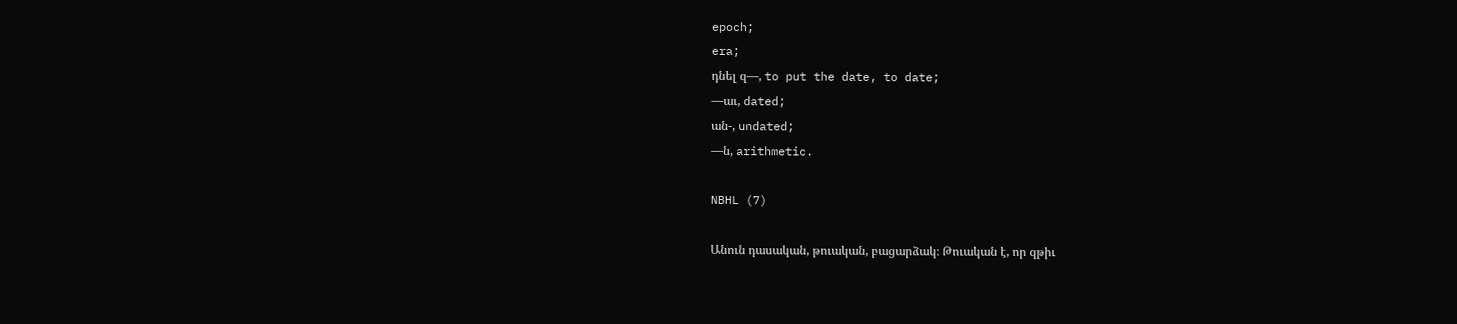epoch;
era;
դնել զ—, to put the date, to date;
—աւ, dated;
ան-, undated;
—ն, arithmetic.

NBHL (7)

Անուն դասական, թուական, բացարձակ։ Թուական է, որ զթիւ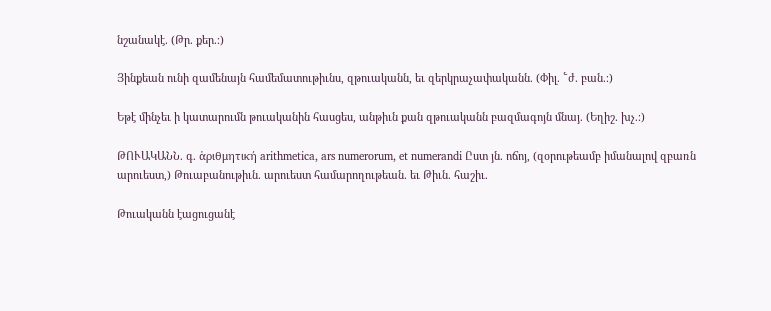նշանակէ. (Թր. քեր.։)

Յինքեան ունի զամենայն համեմատութիւնս, զթուականն, եւ զերկրաչափականն. (Փիլ. ՟ժ. բան.։)

Եթէ մինչեւ ի կատարումն թուականին հասցես, անթիւն քան զթուականն բազմագոյն մնայ. (Եղիշ. խչ.։)

ԹՈՒԱԿԱՆՆ. գ. ἁριθμητική arithmetica, ars numerorum, et numerandi Ըստ յն. ոճոյ, (զօրութեամբ իմանալով զբառն արուեստ,) Թուաբանութիւն. արուեստ համարողութեան. եւ Թիւն. հաշիւ.

Թուականն էացուցանէ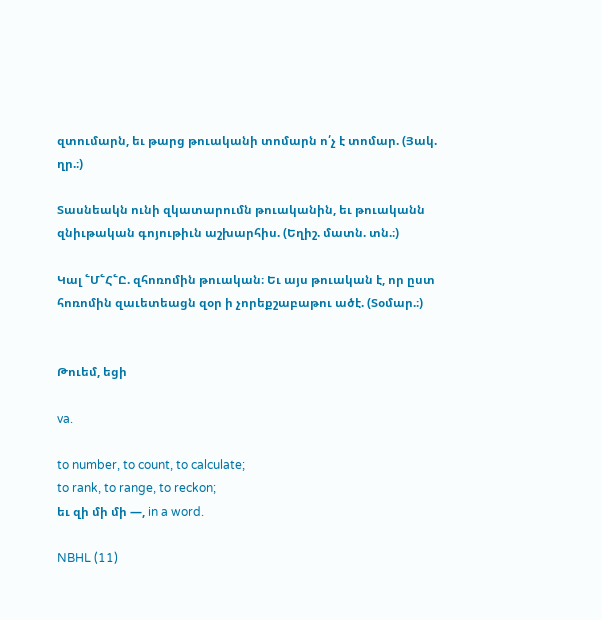զտումարն, եւ թարց թուականի տոմարն ո՛չ է տոմար. (Յակ. ղր.։)

Տասնեակն ունի զկատարումն թուականին, եւ թուականն զնիւթական գոյութիւն աշխարհիս. (Եղիշ. մատն. տն.։)

Կալ ՟Մ՟Հ՟Ը. զհոռոմին թուական։ Եւ այս թուական է, որ ըստ հոռոմին զաւետեացն զօր ի չորեքշաբաթու ածէ. (Տօմար.։)


Թուեմ, եցի

va.

to number, to count, to calculate;
to rank, to range, to reckon;
եւ զի մի մի —, in a word.

NBHL (11)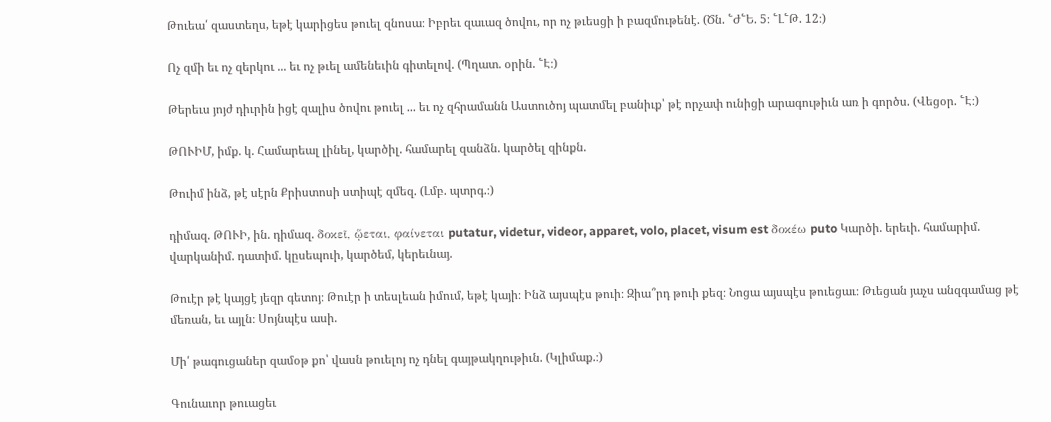Թուեա՛ զաստեղս, եթէ կարիցես թուել զնոսա։ Իբրեւ զաւազ ծովու, որ ոչ թւեսցի ի բազմութենէ. (Ծն. ՟Ժ՟Ե. 5։ ՟Լ՟Թ. 12։)

Ոչ զմի եւ ոչ զերկու ... եւ ոչ թւել ամենեւին գիտելով. (Պղատ. օրին. ՟Է։)

Թերեւս յոյժ դիւրին իցէ զալիս ծովու թուել ... եւ ոչ զհրամանն Աստուծոյ պատմել բանիւք՝ թէ որչափ ունիցի արագութիւն առ ի գործս. (Վեցօր. ՟Է։)

ԹՈՒԻՄ, իմք. կ. Համարեալ լինել, կարծիլ. համարել զանձն. կարծել զինքն.

Թուիմ ինձ, թէ սէրն Քրիստոսի ստիպէ զմեզ. (Լմբ. պտրգ.։)

դիմազ. ԹՈՒԻ, ին. դիմազ. δοκεῖ, ᾥεται, φαίνεται putatur, videtur, videor, apparet, volo, placet, visum est δοκέω puto Կարծի. երեւի. համարիմ. վարկանիմ. դատիմ. կըսեպուի, կարծեմ, կերեւնայ.

Թուէր թէ կայցէ յեզր գետոյ։ Թուէր ի տեսլեան իմում, եթէ կայի։ Ինձ այսպէս թուի։ Զիա՞րդ թուի քեզ։ Նոցա այսպէս թուեցաւ։ Թւեցան յաչս անզգամաց թէ մեռան, եւ այլն։ Սոյնպէս ասի.

Մի՛ թագուցաներ զամօթ քո՝ վասն թուելոյ ոչ դնել գայթակղութիւն. (Կլիմաք.։)

Գունաւոր թուացեւ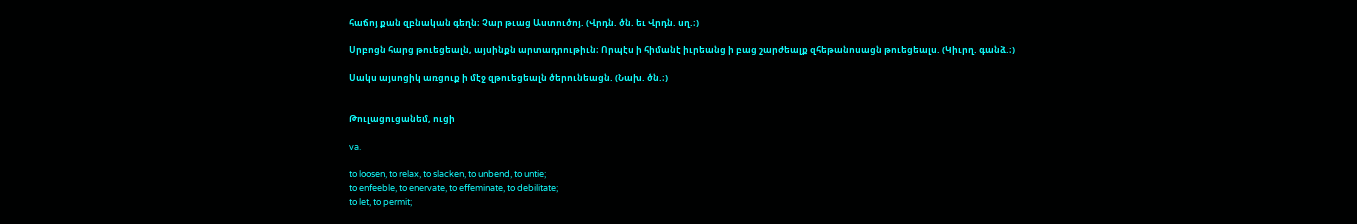հաճոյ քան զբնական գեղն։ Չար թւաց Աստուծոյ. (Վրդն. ծն. եւ Վրդն. սղ.։)

Սրբոցն հարց թուեցեալն, այսինքն արտադրութիւն։ Որպէս ի հիմանէ իւրեանց ի բաց շարժեալք զհեթանոսացն թուեցեալս. (Կիւրղ. գանձ.։)

Սակս այսոցիկ առցուք ի մէջ զթուեցեալն ծերունեացն. (Նախ. ծն.։)


Թուլացուցանեմ, ուցի

va.

to loosen, to relax, to slacken, to unbend, to untie;
to enfeeble, to enervate, to effeminate, to debilitate;
to let, to permit;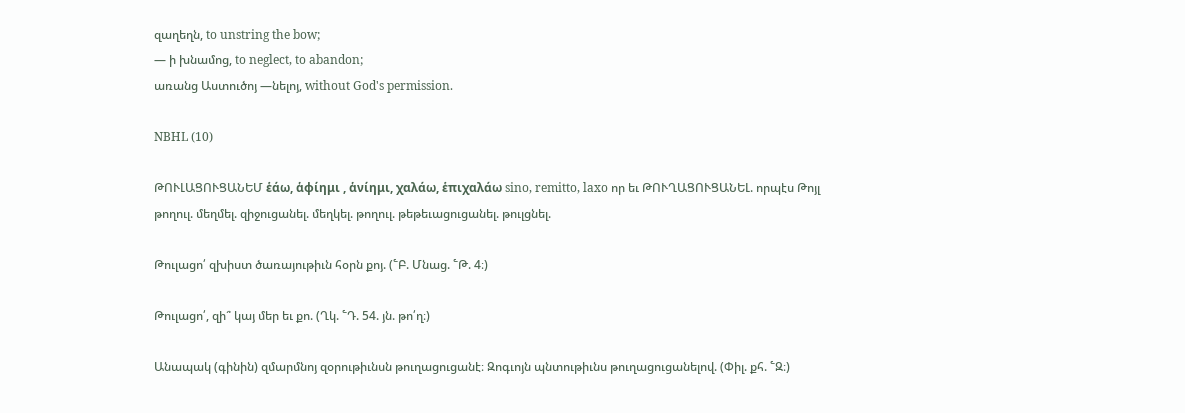զաղեղն, to unstring the bow;
— ի խնամոց, to neglect, to abandon;
առանց Աստուծոյ —նելոյ, without God's permission.

NBHL (10)

ԹՈՒԼԱՑՈՒՑԱՆԵՄ ἑάω, ἁφίημι , ἁνίημι, χαλάω, ἑπιχαλάω sino, remitto, laxo որ եւ ԹՈՒՂԱՑՈՒՑԱՆԵԼ. որպէս Թոյլ թողուլ. մեղմել. զիջուցանել. մեղկել. թողուլ. թեթեւացուցանել. թուլցնել.

Թուլացո՛ զխիստ ծառայութիւն հօրն քոյ. (՟Բ. Մնաց. ՟Թ. 4։)

Թուլացո՛, զի՞ կայ մեր եւ քո. (Ղկ. ՟Դ. 54. յն. թո՛ղ։)

Անապակ (գինին) զմարմնոյ զօրութիւնսն թուղացուցանէ։ Զոգւոյն պնտութիւնս թուղացուցանելով. (Փիլ. քհ. ՟Զ։)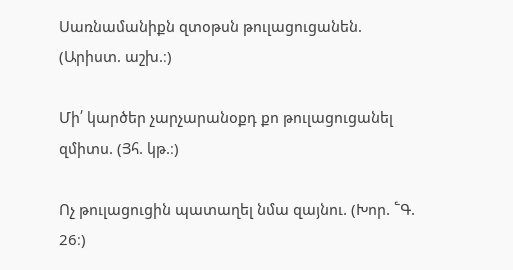Սառնամանիքն զտօթսն թուլացուցանեն. (Արիստ. աշխ.։)

Մի՛ կարծեր չարչարանօքդ քո թուլացուցանել զմիտս. (Յհ. կթ.։)

Ոչ թուլացուցին պատաղել նմա զայնու. (Խոր. ՟Գ. 26։)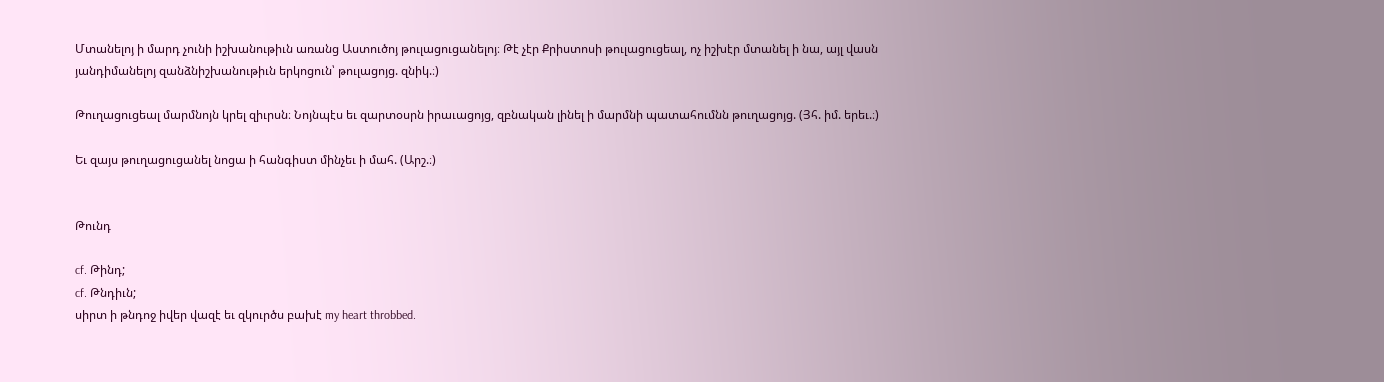Մտանելոյ ի մարդ չունի իշխանութիւն առանց Աստուծոյ թուլացուցանելոյ։ Թէ չէր Քրիստոսի թուլացուցեալ, ոչ իշխէր մտանել ի նա, այլ վասն յանդիմանելոյ զանձնիշխանութիւն երկոցուն՝ թուլացոյց. զնիկ.։)

Թուղացուցեալ մարմնոյն կրել զիւրսն։ Նոյնպէս եւ զարտօսրն իրաւացոյց, զբնական լինել ի մարմնի պատահումնն թուղացոյց. (Յհ. իմ. երեւ.։)

Եւ զայս թուղացուցանել նոցա ի հանգիստ մինչեւ ի մահ. (Արշ.։)


Թունդ

cf. Թինդ;
cf. Թնդիւն;
սիրտ ի թնդոջ իվեր վազէ եւ զկուրծս բախէ my heart throbbed.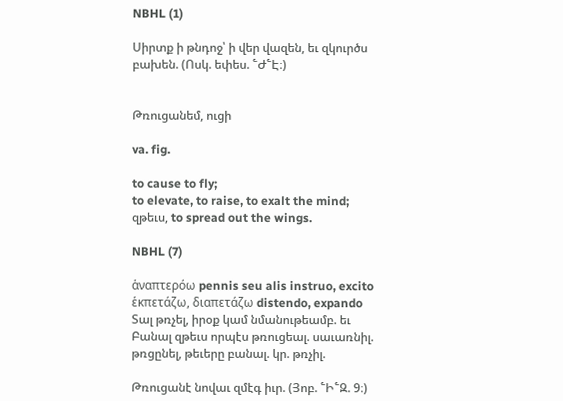NBHL (1)

Սիրտք ի թնդոջ՝ ի վեր վազեն, եւ զկուրծս բախեն. (Ոսկ. եփես. ՟Ժ՟Է։)


Թռուցանեմ, ուցի

va. fig.

to cause to fly;
to elevate, to raise, to exalt the mind;
զթեւս, to spread out the wings.

NBHL (7)

ἁναπτερόω pennis seu alis instruo, excito ἑκπετάζω, διαπετάζω distendo, expando Տալ թռչել, իրօք կամ նմանութեամբ. եւ Բանալ զթեւս որպէս թռուցեալ. սաւառնիլ. թռցընել, թեւերը բանալ. կր. թռչիլ.

Թռուցանէ նովաւ զմէգ իւր. (Յոբ. ՟Ի՟Զ. 9։)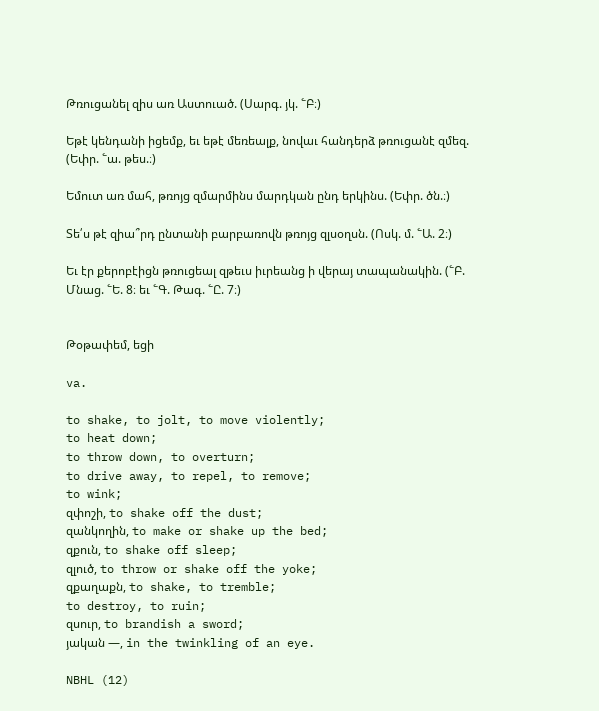Թռուցանել զիս առ Աստուած. (Սարգ. յկ. ՟Բ։)

Եթէ կենդանի իցեմք, եւ եթէ մեռեալք, նովաւ հանդերձ թռուցանէ զմեզ. (Եփր. ՟ա. թես.։)

Եմուտ առ մահ, թռոյց զմարմինս մարդկան ընդ երկինս. (Եփր. ծն.։)

Տե՛ս թէ զիա՞րդ ընտանի բարբառովն թռոյց զլսօղսն. (Ոսկ. մ. ՟Ա. 2։)

Եւ էր քերոբէիցն թռուցեալ զթեւս իւրեանց ի վերայ տապանակին. (՟Բ. Մնաց. ՟Ե. 8։ եւ ՟Գ. Թագ. ՟Ը. 7։)


Թօթափեմ, եցի

va.

to shake, to jolt, to move violently;
to heat down;
to throw down, to overturn;
to drive away, to repel, to remove;
to wink;
զփոշի, to shake off the dust;
զանկողին, to make or shake up the bed;
զքուն, to shake off sleep;
զլուծ, to throw or shake off the yoke;
զքաղաքն, to shake, to tremble;
to destroy, to ruin;
զսուր, to brandish a sword;
յական —, in the twinkling of an eye.

NBHL (12)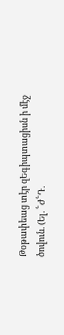Թօթափեաց տէր զԵգիպտացիսն ի մէջ ծովուն. (Ել. ՟Ժ՟Դ.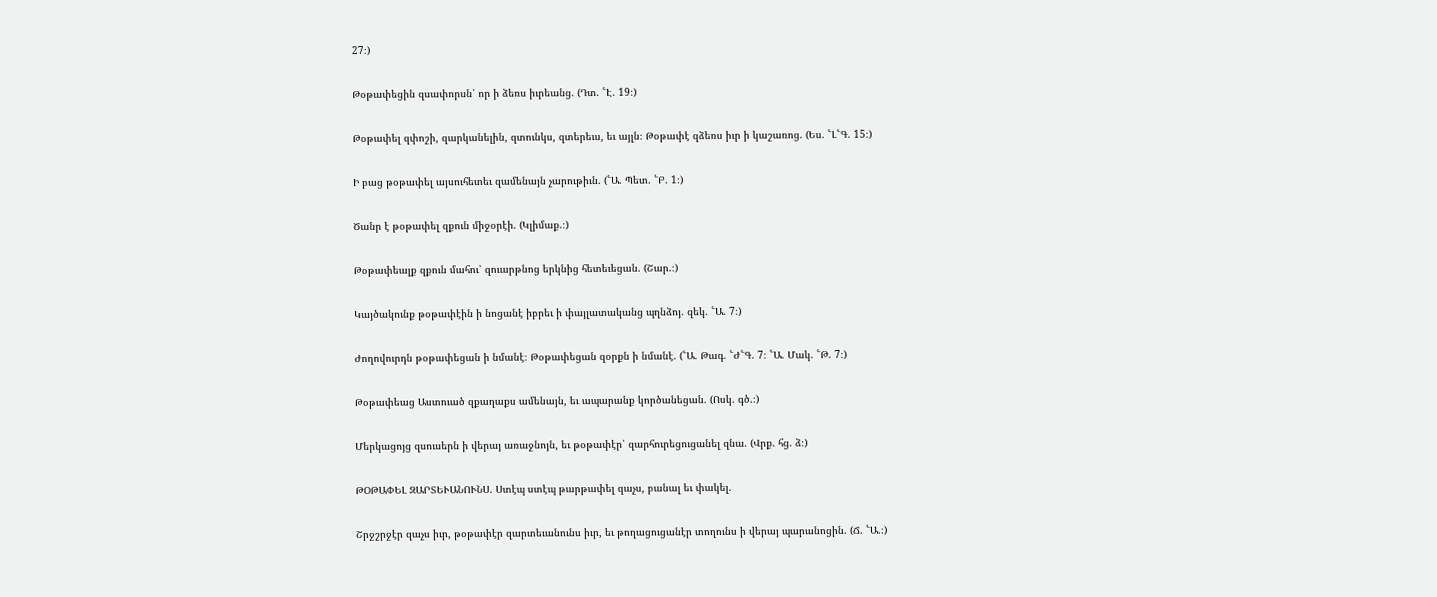27։)

Թօթափեցին զսափորսն՝ որ ի ձեռս իւրեանց. (Դտ. ՟Է. 19։)

Թօթափել զփոշի, զարկանելին, զտունկս, զտերեւս, եւ այլն։ Թօթափէ զձեռս իւր ի կաշառոց. (Ես. ՟Լ՟Գ. 15։)

Ի բաց թօթափել այսուհետեւ զամենայն չարութիւն. (՟Ա. Պետ. ՟Բ. 1։)

Ծանր է թօթափել զքուն միջօրէի. (Կլիմաք.։)

Թօթափեալք զքուն մահու՝ զուարթնոց երկնից հետեւեցան. (Շար.։)

Կայծակունք թօթափէին ի նոցանէ իբրեւ ի փայլատականց պղնձոյ. զեկ. ՟Ա. 7։)

Ժողովուրդն թօթափեցան ի նմանէ։ Թօթափեցան զօրքն ի նմանէ. (՟Ա. Թագ. ՟Ժ՟Գ. 7։ ՟Ա. Մակ. ՟Թ. 7։)

Թօթափեաց Աստուած զքաղաքս ամենայն, եւ ապարանք կործանեցան. (Ոսկ. գծ.։)

Մերկացոյց զսուսերն ի վերայ առաջնոյն, եւ թօթափէր՝ զարհուրեցուցանել զնա. (Վրք. հց. ձ։)

ԹՕԹԱՓԵԼ ԶԱՐՏԵՒԱՆՈՒՆՍ. Ստէպ ստէպ թարթափել զաչս, բանալ եւ փակել.

Շրջշրջէր զաչս իւր, թօթափէր զարտեւանունս իւր, եւ թողացուցանէր տողունս ի վերայ պարանոցին. (Ճ. ՟Ա.։)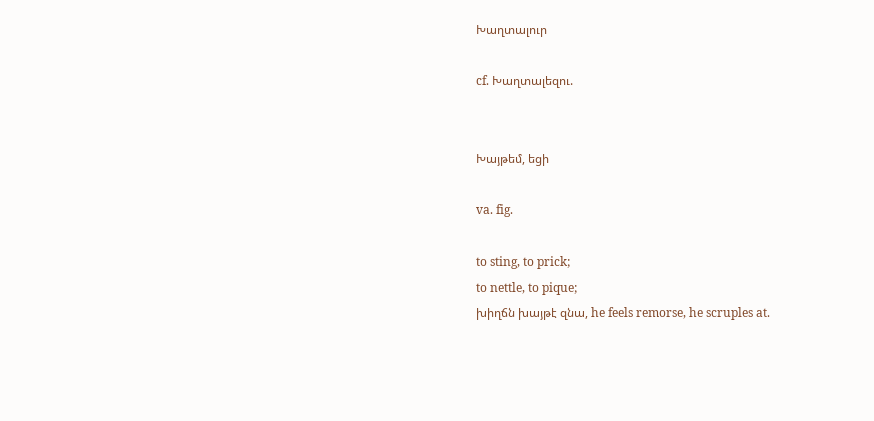Խաղտալուր

cf. Խաղտալեզու.


Խայթեմ, եցի

va. fig.

to sting, to prick;
to nettle, to pique;
խիղճն խայթէ զնա, he feels remorse, he scruples at.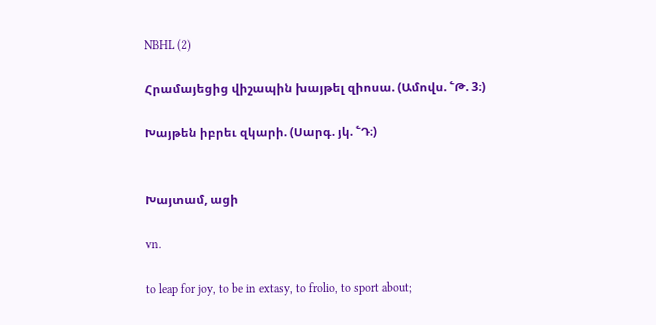NBHL (2)

Հրամայեցից վիշապին խայթել զիոսա. (Ամովս. ՟Թ. 3։)

Խայթեն իբրեւ զկարի. (Սարգ. յկ. ՟Դ։)


Խայտամ, ացի

vn.

to leap for joy, to be in extasy, to frolio, to sport about;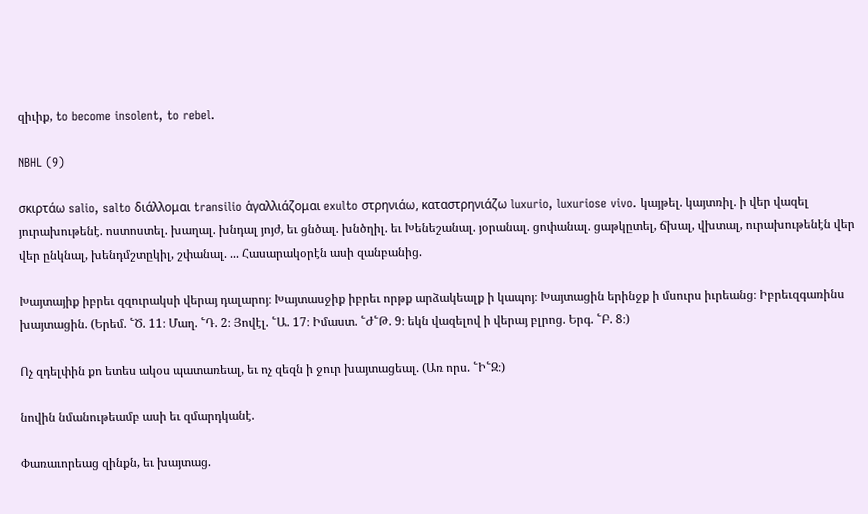զիւիք, to become insolent, to rebel.

NBHL (9)

σκιρτάω salio, salto διάλλομαι transilio ἁγαλλιάζομαι exulto στρηνιάω, καταστρηνιάζω luxurio, luxuriose vivo. կայթել. կայտռիլ. ի վեր վազել յուրախութենէ. ոստոստել. խաղալ. խնդալ յոյժ, եւ ցնծալ. խնծղիլ. եւ Խենեշանալ. յօրանալ. ցոփանալ. ցաթկըտել, ճխալ, վխտալ, ուրախութենէն վեր վեր ընկնալ, խենդմշտըկիլ, շփանալ. ... Հասարակօրէն ասի զանբանից.

Խայտայիք իբրեւ զզուրակսի վերայ դալարոյ։ Խայտասջիք իբրեւ որթք արձակեալք ի կապոյ։ Խայտացին երինջք ի մսուրս իւրեանց։ Իբրեւզգառինս խայտացին. (Երեմ. ՟Ծ. 11։ Մաղ. ՟Դ. 2։ Յովէլ. ՟Ա. 17։ Իմաստ. ՟Ժ՟Թ. 9։ եկն վազելով ի վերայ բլրոց. Երգ. ՟Բ. 8։)

Ոչ զդելփին քո ետես ակօս պատառեալ, եւ ոչ զեզն ի ջուր խայտացեալ. (Առ որս. ՟Ի՟Զ։)

նովին նմանութեամբ ասի եւ զմարդկանէ.

Փառաւորեաց զինքն, եւ խայտաց.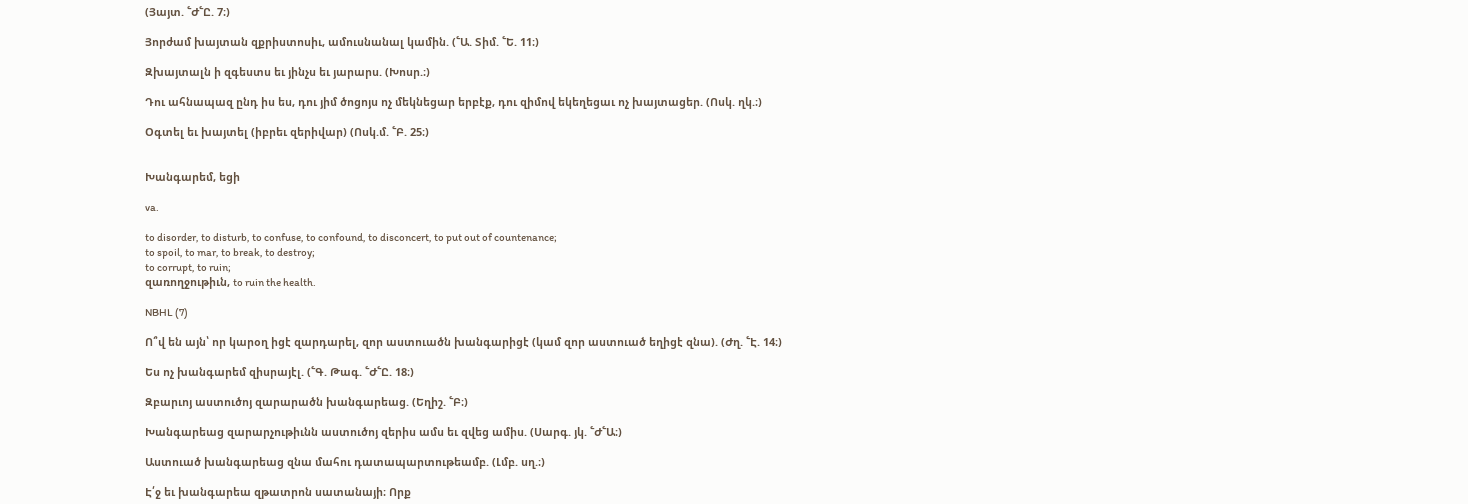(Յայտ. ՟Ժ՟Ը. 7։)

Յորժամ խայտան զքրիստոսիւ, ամուսնանալ կամին. (՟Ա. Տիմ. ՟Ե. 11։)

Զխայտալն ի զգեստս եւ յինչս եւ յարարս. (Խոսր.։)

Դու ահնապազ ընդ իս ես, դու յիմ ծոցոյս ոչ մեկնեցար երբէք, դու զիմով եկեղեցաւ ոչ խայտացեր. (Ոսկ. ղկ.։)

Օգտել եւ խայտել (իբրեւ զերիվար) (Ոսկ.մ. ՟Բ. 25։)


Խանգարեմ, եցի

va.

to disorder, to disturb, to confuse, to confound, to disconcert, to put out of countenance;
to spoil, to mar, to break, to destroy;
to corrupt, to ruin;
զառողջութիւն, to ruin the health.

NBHL (7)

Ո՞վ են այն՝ որ կարօղ իցէ զարդարել, զոր աստուածն խանգարիցէ (կամ զոր աստուած եղիցէ զնա). (Ժղ. ՟Է. 14։)

Ես ոչ խանգարեմ զիսրայէլ. (՟Գ. Թագ. ՟Ժ՟Ը. 18։)

Զբարւոյ աստուծոյ զարարածն խանգարեաց. (Եղիշ. ՟Բ։)

Խանգարեաց զարարչութիւնն աստուծոյ զերիս ամս եւ զվեց ամիս. (Սարգ. յկ. ՟Ժ՟Ա։)

Աստուած խանգարեաց զնա մահու դատապարտութեամբ. (Լմբ. սղ.։)

Է՛ջ եւ խանգարեա զթատրոն սատանայի։ Որք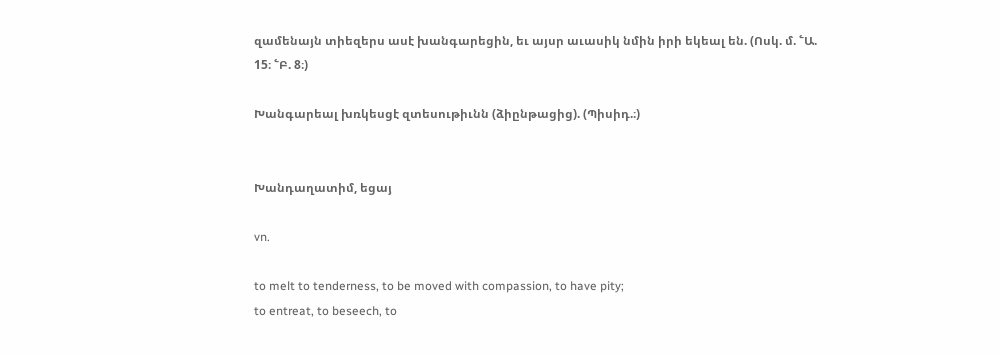զամենայն տիեզերս ասէ խանգարեցին, եւ այսր աւասիկ նմին իրի եկեալ են. (Ոսկ. մ. ՟Ա. 15։ ՟Բ. 8։)

Խանգարեալ խռկեսցէ զտեսութիւնն (ձիընթացից). (Պիսիդ.։)


Խանդաղատիմ, եցայ

vn.

to melt to tenderness, to be moved with compassion, to have pity;
to entreat, to beseech, to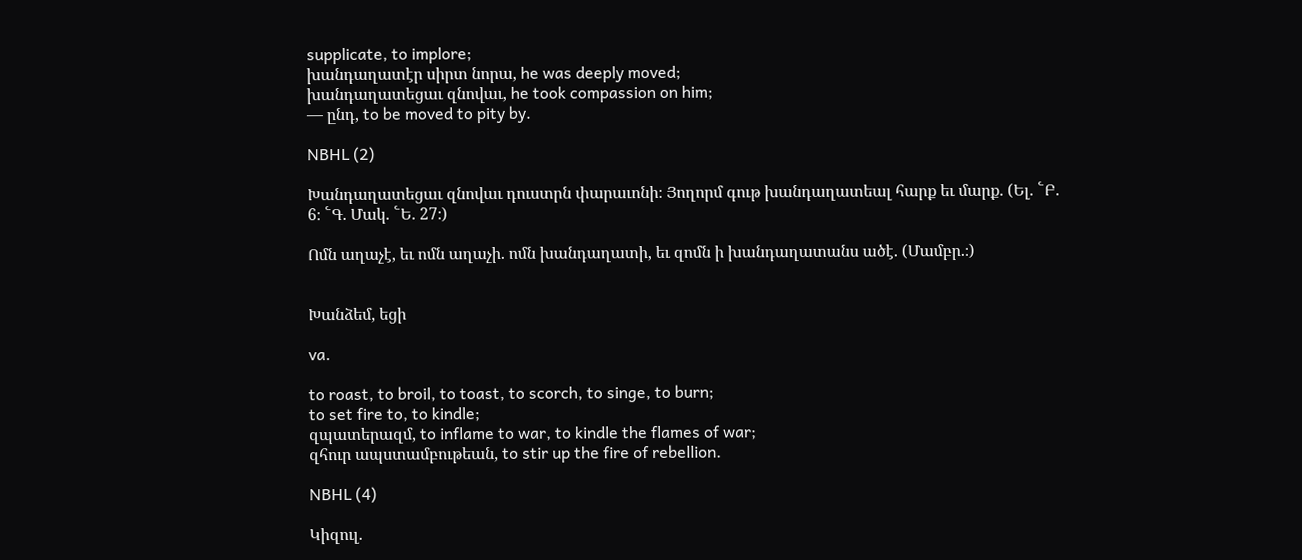supplicate, to implore;
խանդաղատէր սիրտ նորա, he was deeply moved;
խանդաղատեցաւ զնովաւ, he took compassion on him;
— ընդ, to be moved to pity by.

NBHL (2)

Խանդաղատեցաւ զնովաւ դուստրն փարաւոնի։ Յողորմ գութ խանդաղատեալ հարք եւ մարք. (Ել. ՟Բ. 6։ ՟Գ. Մակ. ՟Ե. 27։)

Ոմն աղաչէ, եւ ոմն աղաչի. ոմն խանդաղատի, եւ զոմն ի խանդաղատանս ածէ. (Մամբր.։)


Խանձեմ, եցի

va.

to roast, to broil, to toast, to scorch, to singe, to burn;
to set fire to, to kindle;
զպատերազմ, to inflame to war, to kindle the flames of war;
զհուր ապստամբութեան, to stir up the fire of rebellion.

NBHL (4)

Կիզուլ.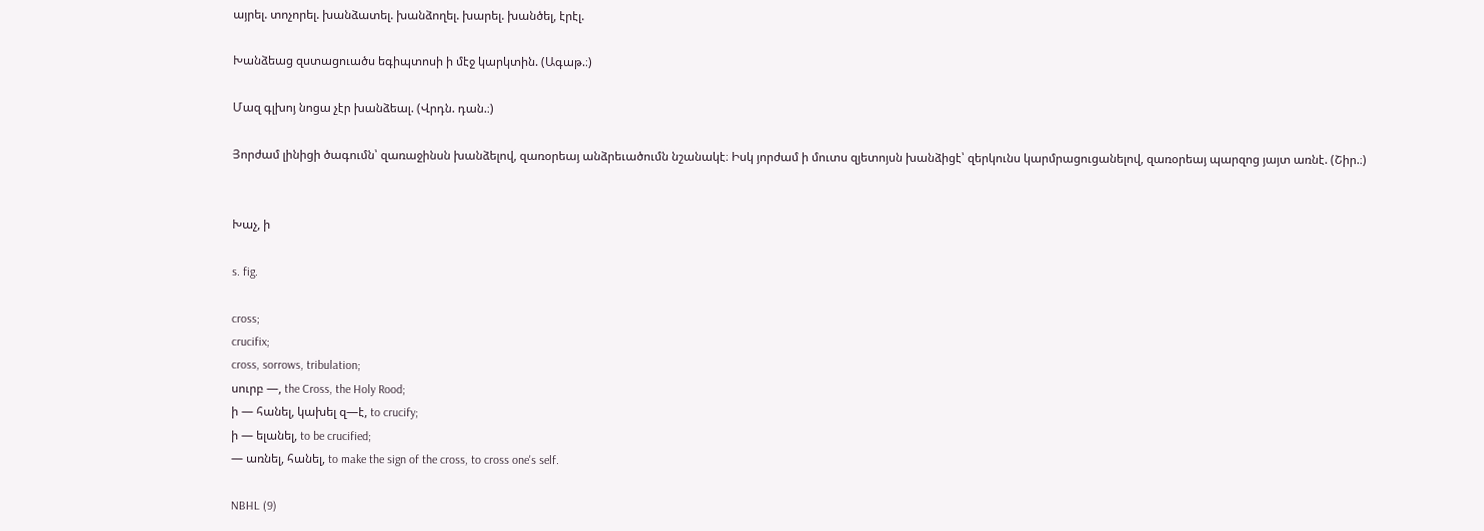այրել. տոչորել. խանձատել. խանձողել. խարել. խանծել, էրէլ.

Խանձեաց զստացուածս եգիպտոսի ի մէջ կարկտին. (Ագաթ.։)

Մազ գլխոյ նոցա չէր խանձեալ. (Վրդն. դան.։)

Յորժամ լինիցի ծագումն՝ զառաջինսն խանձելով, զառօրեայ անձրեւածումն նշանակէ։ Իսկ յորժամ ի մուտս զյետոյսն խանձիցէ՝ զերկունս կարմրացուցանելով, զառօրեայ պարզոց յայտ առնէ. (Շիր.։)


Խաչ, ի

s. fig.

cross;
crucifix;
cross, sorrows, tribulation;
սուրբ —, the Cross, the Holy Rood;
ի — հանել, կախել զ—է, to crucify;
ի — ելանել, to be crucified;
— առնել, հանել, to make the sign of the cross, to cross one's self.

NBHL (9)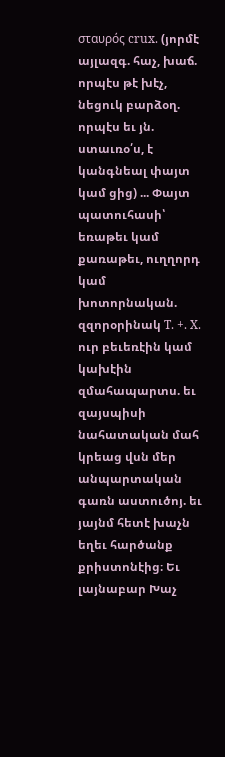σταυρός crux. (յորմէ այլազգ. հաչ, խաճ. որպէս թէ խէչ, նեցուկ բարձօղ. որպէս եւ յն. ստաւռօ՛ս, է կանգնեալ փայտ կամ ցից) ... Փայտ պատուհասի՝ եռաթեւ կամ քառաթեւ, ուղղորդ կամ խոտորնական. զզորօրինակ T. +. X. ուր բեւեռէին կամ կախէին զմահապարտս. եւ զայսպիսի նահատական մահ կրեաց վսն մեր անպարտական գառն աստուծոյ. եւ յայնմ հետէ խաչն եղեւ հարծանք քրիստոնէից։ Եւ լայնաբար Խաչ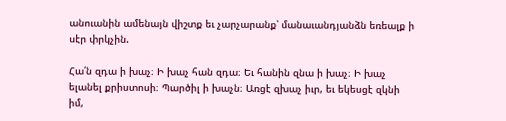անուանին ամենայն վիշտք եւ չարչարանք՝ մանաւանդյանձն եռեալք ի սէր փրկչին.

Հա՛ն զդա ի խաչ։ Ի խաչ հան զդա։ Եւ հանին զնա ի խաչ։ Ի խաչ ելանել քրիստոսի։ Պարծիլ ի խաչն։ Առցէ զխաչ իւր, եւ եկեսցէ զկնի իմ,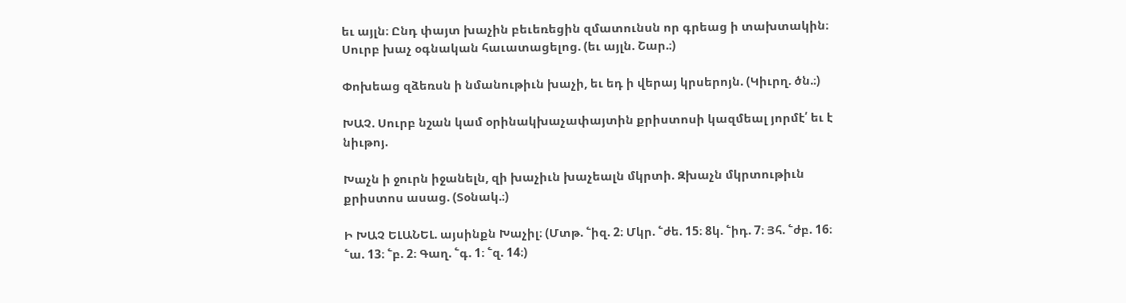եւ այլն։ Ընդ փայտ խաչին բեւեռեցին զմատունսն որ գրեաց ի տախտակին։ Սուրբ խաչ օգնական հաւատացելոց. (եւ այլն. Շար.։)

Փոխեաց զձեռսն ի նմանութիւն խաչի, եւ եդ ի վերայ կրսերոյն. (Կիւրղ. ծն.։)

ԽԱՉ. Սուրբ նշան կամ օրինակխաչափայտին քրիստոսի կազմեալ յորմէ՛ եւ է նիւթոյ.

Խաչն ի ջուրն իջանելն, զի խաչիւն խաչեալն մկրտի. Զխաչն մկրտութիւն քրիստոս ասաց. (Տօնակ.։)

Ի ԽԱՉ ԵԼԱՆԵԼ. այսինքն Խաչիլ։ (Մտթ. ՟իզ. 2։ Մկր. ՟ժե. 15։ 8կ. ՟իդ. 7։ Յհ. ՟ժբ. 16։ ՟ա. 13։ ՟բ. 2։ Գաղ. ՟գ. 1։ ՟զ. 14։)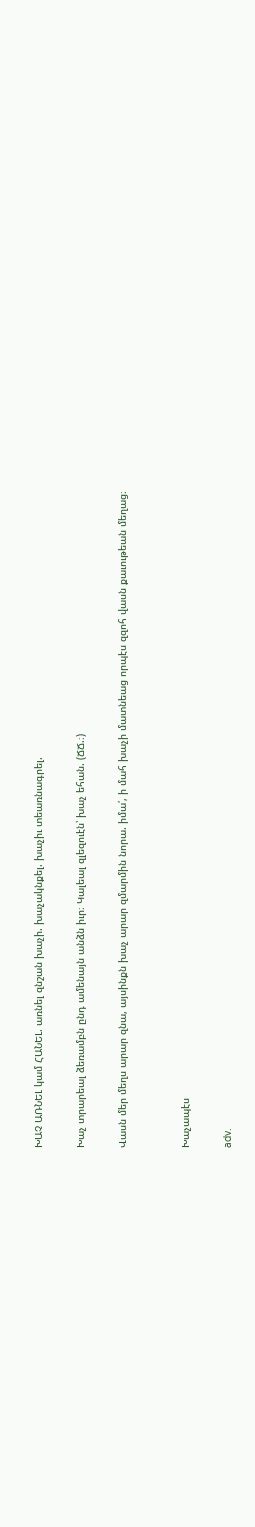ԽԱՉ ԱՌՆԵԼ կամ ՀԱՆԵԼ. առնել զնշան խաչի. խաչակնքել. խաչիւ տեառնագրել.

Խաչ տրարեալ ձեռամբն ընդ ամենայն անձն իւր։ Կալեալ զլեզուէն՝ խաչ եհան. (ՃՃ.։)

Վասն մեր մեղս արար զնա, այսինքն խաչ արար զմարմին նորա. իմա՛, ի մահ խաչի մատնեաց որպէս զզոհ վասն քաւութեան մեղաց։


Խաչապէս

adv.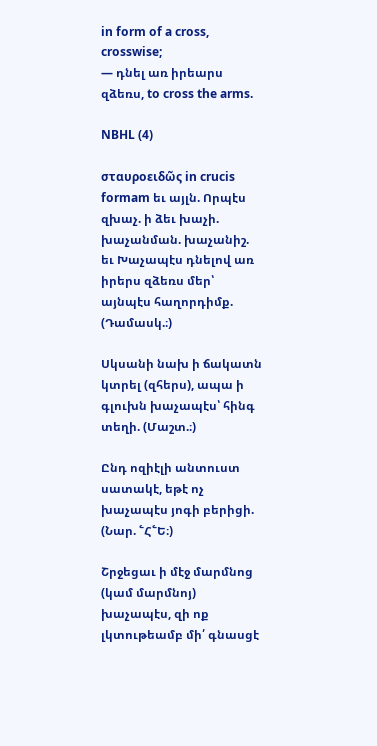in form of a cross, crosswise;
— դնել առ իրեարս զձեռս, to cross the arms.

NBHL (4)

σταυροειδῶς in crucis formam եւ այլն. Որպէս զխաչ. ի ձեւ խաչի. խաչանման. խաչանիշ. եւ Խաչապէս դնելով առ իրերս զձեռս մեր՝ այնպէս հաղորդիմք. (Դամասկ.։)

Սկսանի նախ ի ճակատն կտրել (զհերս), ապա ի գլուխն խաչապէս՝ հինգ տեղի. (Մաշտ.։)

Ընդ ոզիէլի անտուստ սատակէ, եթէ ոչ խաչապէս յոգի բերիցի. (Նար. ՟Հ՟Ե։)

Շրջեցաւ ի մէջ մարմնոց (կամ մարմնոյ) խաչապէս, զի ոք լկտութեամբ մի՛ գնասցէ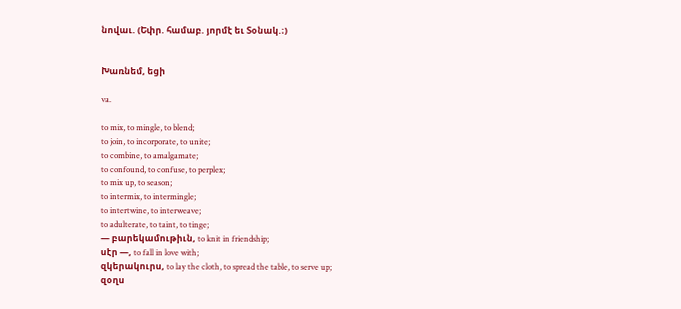նովաւ. (Եփր. համաբ. յորմէ եւ Տօնակ.։)


Խառնեմ, եցի

va.

to mix, to mingle, to blend;
to join, to incorporate, to unite;
to combine, to amalgamate;
to confound, to confuse, to perplex;
to mix up, to season;
to intermix, to intermingle;
to intertwine, to interweave;
to adulterate, to taint, to tinge;
— բարեկամութիւն, to knit in friendship;
սէր —, to fall in love with;
զկերակուրս, to lay the cloth, to spread the table, to serve up;
զօղս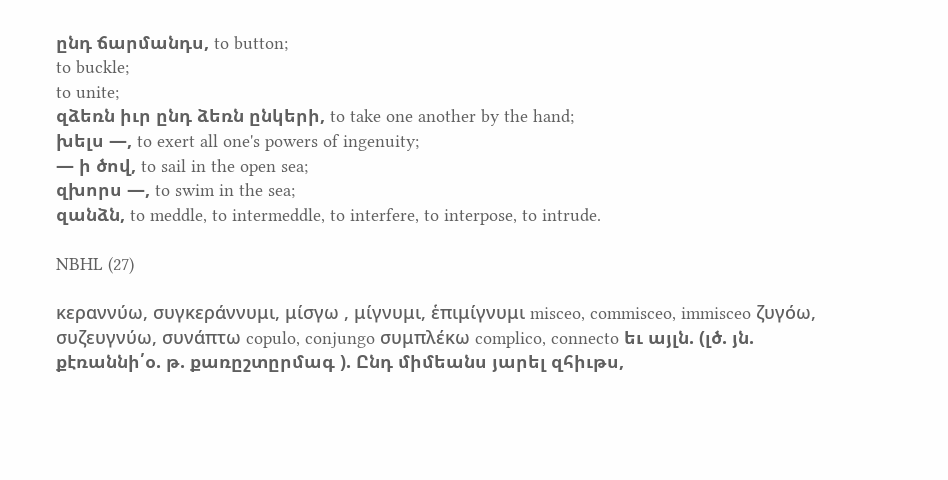ընդ ճարմանդս, to button;
to buckle;
to unite;
զձեռն իւր ընդ ձեռն ընկերի, to take one another by the hand;
խելս —, to exert all one's powers of ingenuity;
— ի ծով, to sail in the open sea;
զխորս —, to swim in the sea;
զանձն, to meddle, to intermeddle, to interfere, to interpose, to intrude.

NBHL (27)

κεραννύω, συγκεράννυμι, μίσγω , μίγνυμι, ἑπιμίγνυμι misceo, commisceo, immisceo ζυγόω, συζευγνύω, συνάπτω copulo, conjungo συμπλέκω complico, connecto եւ այլն. (լծ. յն. քէռաննի՛օ. թ. քառըշտըրմագ ). Ընդ միմեանս յարել զհիւթս,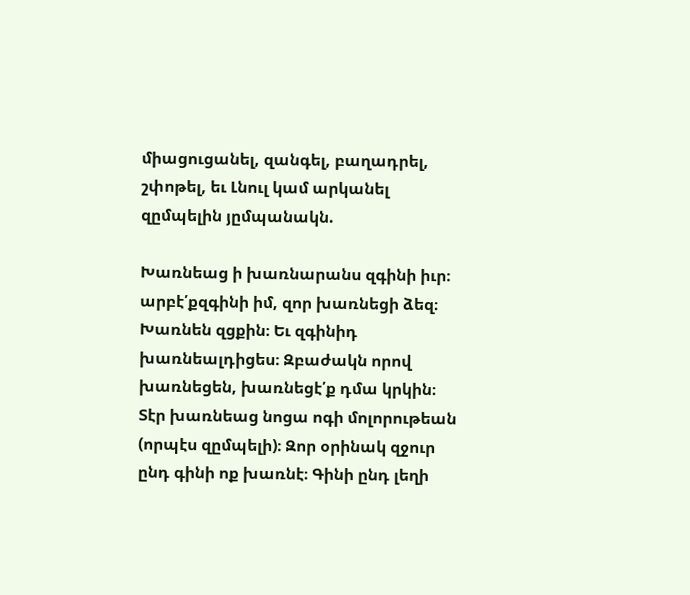միացուցանել, զանգել, բաղադրել, շփոթել, եւ Լնուլ կամ արկանել զըմպելին յըմպանակն.

Խառնեաց ի խառնարանս զգինի իւր։ արբէ՛քզգինի իմ, զոր խառնեցի ձեզ։ Խառնեն զցքին։ Եւ զգինիդ խառնեալդիցես։ Զբաժակն որով խառնեցեն, խառնեցէ՛ք դմա կրկին։ Տէր խառնեաց նոցա ոգի մոլորութեան (որպէս զըմպելի)։ Զոր օրինակ զջուր ընդ գինի ոք խառնէ։ Գինի ընդ լեղի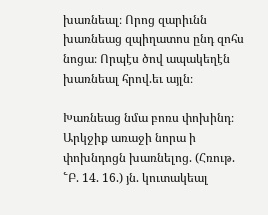խառնեալ։ Որոց զարիւնն խառնեաց զպիղատոս ընդ զոհս նոցա։ Որպէս ծով ապակեղէն խառնեալ հրով.եւ այլն։

Խառնեաց նմա բոռս փոխինդ։ Արկջիք առաջի նորա ի փոխնդոցն խառնելոց. (Հռութ. ՟Բ. 14. 16.) յն. կուտակեալ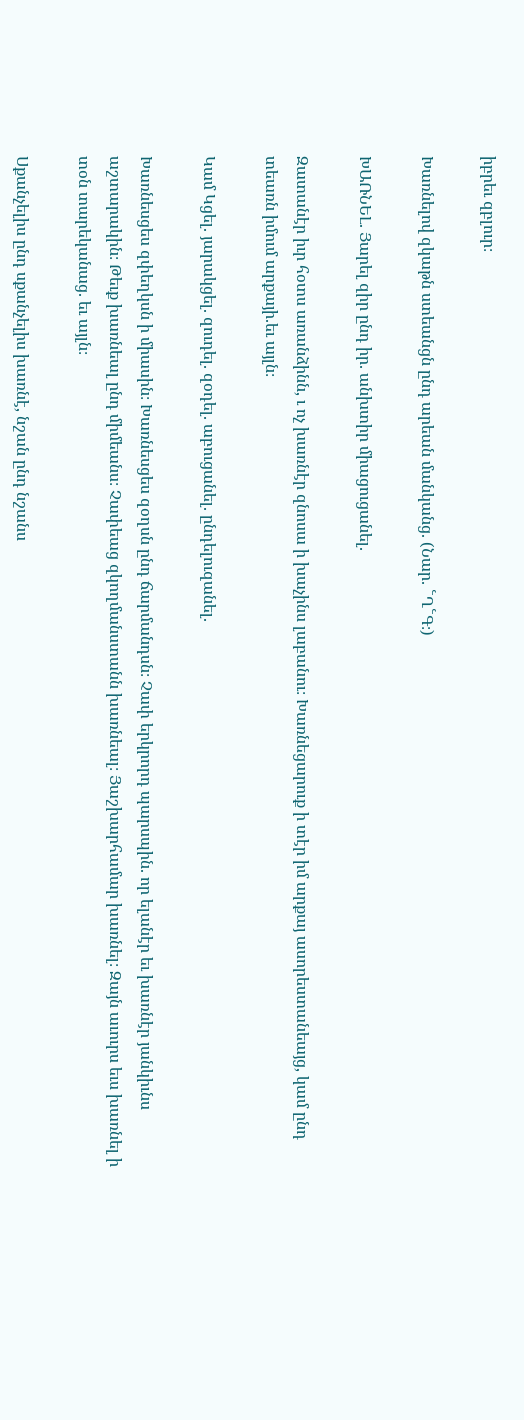իբրեւ զբլուր։

Խառնելով զկաթն ստեանցն ընդ արեան մանկանց. (Նար. ՟Ղ՟Գ։)

ԽԱՌՆԵԼ. Յարել զիր ընդ իր. անխտիր միացուցանել.

Զատանէր իւր հօտս առանձինն, ւ ոչ խառնէր զնոսա ի խաչինս լաբանու։ Խառնեցարուք ի տէր իմ արքայ ասորեստանեայց, կամ ընդ տեառն իմում արքայի.եւ այլն։

Կամ Կցել. յարակցել. զուդել. զօդել. աբուցանել. ընդելուզանել.

Խառնեսցես զփեղկսն ի միասին։ Խառնեսցես զօղսն ընդ ճարմանդսն։ Չափ երկրորդ պարսպին. որ ելանէր եւ խառնէր յանկիւնս աշտարակին։ Թեւք խառնեալ ընդ միմեանս։ Չափեաց զկողմանստանն խառնեալ։ Յաշխարհամար խառնել։ Զայն աւուրս եւս խառնել ի տօն տարեկանաց. եւ այլն։

Սքանչելիս ընդ սքանչելիս խառնէ, նշան ընդ նշանս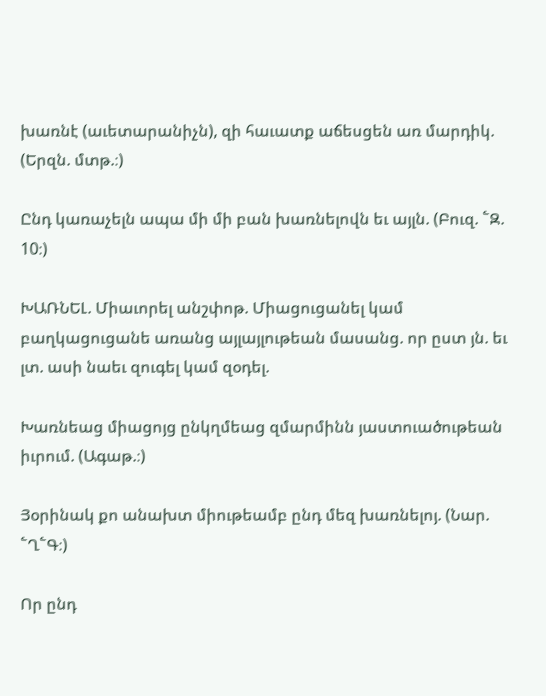խառնէ (աւետարանիչն), զի հաւատք աճեսցեն առ մարդիկ. (Երզն. մտթ.։)

Ընդ կառաչելն ապա մի մի բան խառնելովն եւ այլն. (Բուզ. ՟Զ. 10։)

ԽԱՌՆԵԼ. Միաւորել անշփոթ. Միացուցանել կամ բաղկացուցանե առանց այլայլութեան մասանց. որ ըստ յն. եւ լտ. ասի նաեւ զուգել կամ զօդել.

Խառնեաց միացոյց ընկղմեաց զմարմինն յաստուածութեան իւրում. (Ագաթ.։)

Յօրինակ քո անախտ միութեամբ ընդ մեզ խառնելոյ. (Նար. ՟Ղ՟Գ։)

Որ ընդ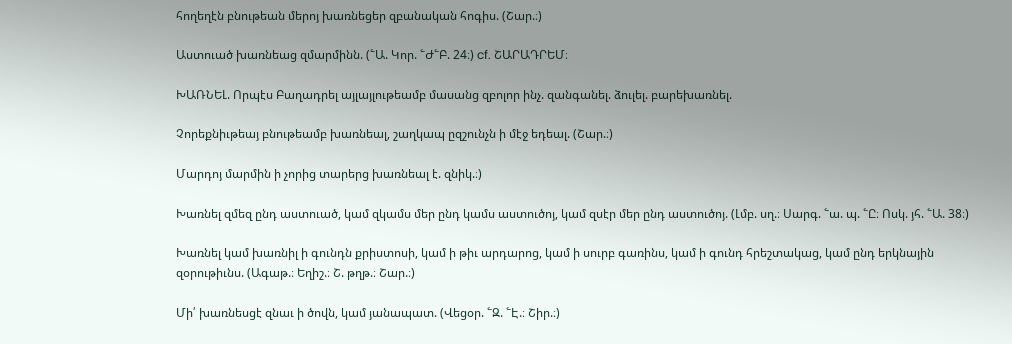հողեղէն բնութեան մերոյ խառնեցեր զբանական հոգիս. (Շար.։)

Աստուած խառնեաց զմարմինն. (՟Ա. Կոր. ՟Ժ՟Բ. 24։) cf. ՇԱՐԱԴՐԵՄ։

ԽԱՌՆԵԼ. Որպէս Բաղադրել այլայլութեամբ մասանց զբոլոր ինչ. զանգանել. ձուլել. բարեխառնել.

Չորեքնիւթեայ բնութեամբ խառնեալ, շաղկապ ըզշունչն ի մէջ եդեալ. (Շար.։)

Մարդոյ մարմին ի չորից տարերց խառնեալ է. զնիկ.։)

Խառնել զմեզ ընդ աստուած, կամ զկամս մեր ընդ կամս աստուծոյ, կամ զսէր մեր ընդ աստուծոյ. (Լմբ. սղ.։ Սարգ. ՟ա. պ. ՟Ը։ Ոսկ. յհ. ՟Ա. 38։)

Խառնել կամ խառնիլ ի գունդն քրիստոսի, կամ ի թիւ արդարոց, կամ ի սուրբ գառինս, կամ ի գունդ հրեշտակաց, կամ ընդ երկնային զօրութիւնս. (Ագաթ.։ Եղիշ.։ Շ. թղթ.։ Շար.։)

Մի՛ խառնեսցէ զնաւ ի ծովն, կամ յանապատ. (Վեցօր. ՟Զ. ՟Է.։ Շիր.։)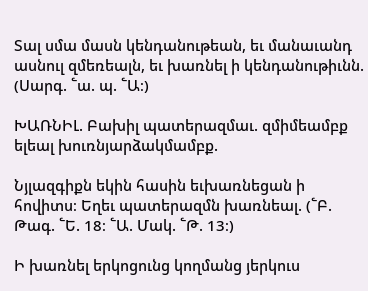Տալ սմա մասն կենդանութեան, եւ մանաւանդ ասնուլ զմեռեալն, եւ խառնել ի կենդանութիւնն. (Սարգ. ՟ա. պ. ՟Ա։)

ԽԱՌՆԻԼ. Բախիլ պատերազմաւ. զմիմեամբք ելեալ խուռնյարձակմամբք.

Նյլազգիքն եկին հասին եւխառնեցան ի հովիտս։ Եղեւ պատերազմն խառնեալ. (՟Բ. Թագ. ՟Ե. 18։ ՟Ա. Մակ. ՟Թ. 13։)

Ի խառնել երկոցունց կողմանց յերկուս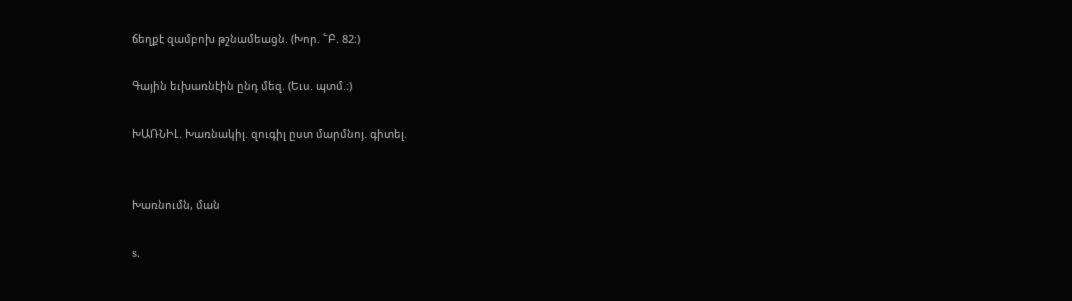ճեղքէ զամբոխ թշնամեացն. (Խոր. ՟Բ. 82։)

Գային եւխառնէին ընդ մեզ. (Եւս. պտմ.։)

ԽԱՌՆԻԼ. Խառնակիլ. զուգիլ ըստ մարմնոյ. գիտել.


Խառնումն, ման

s.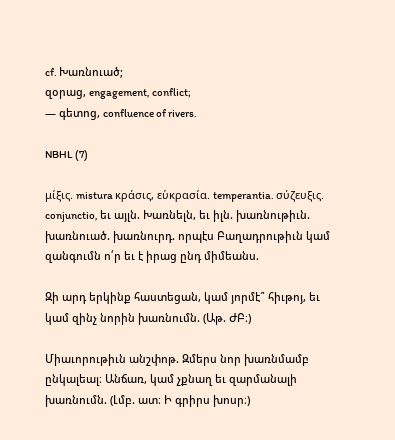cf. Խառնուած;
զօրաց, engagement, conflict;
— գետոց, confluence of rivers.

NBHL (7)

μίξις. mistura κράσις, εὑκρασία. temperantia. σύζευξις. conjunctio, եւ այլն. Խառնելն, եւ իլն. խառնութիւն. խառնուած. խառնուրդ. որպէս Բաղադրութիւն կամ զանգումն ո՛ր եւ է իրաց ընդ միմեանս.

Զի արդ երկինք հաստեցան, կամ յորմէ՞ հիւթոյ, եւ կամ զինչ նորին խառնումն. (Աթ. ԺԲ։)

Միաւորութիւն անշփոթ. Զմերս նոր խառնմամբ ընկալեալ։ Անճառ, կամ չքնաղ եւ զարմանալի խառնումն. (Լմբ. ատ։ Ի գրիրս խոսր։)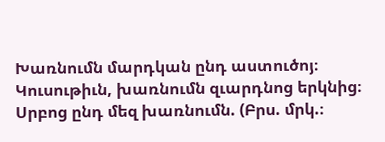Խառնումն մարդկան ընդ աստուծոյ։ Կուսութիւն, խառնումն զւարդնոց երկնից։ Սրբոց ընդ մեզ խառնումն. (Բրս. մրկ.։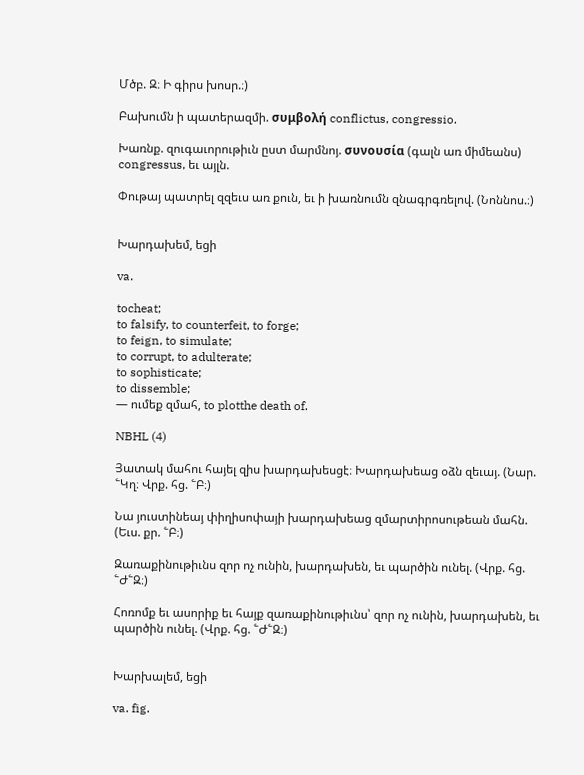Մծբ. Զ։ Ի գիրս խոսր.։)

Բախումն ի պատերազմի. συμβολή conflictus, congressio.

Խառնք. զուգաւորութիւն ըստ մարմնոյ. συνουσία (գալն առ միմեանս) congressus, եւ այլն.

Փութայ պատրել զզեւս առ քուն, եւ ի խառնումն զնագրգռելով. (Նոննոս.։)


Խարդախեմ, եցի

va.

tocheat;
to falsify, to counterfeit, to forge;
to feign, to simulate;
to corrupt, to adulterate;
to sophisticate;
to dissemble;
— ումեք զմահ, to plotthe death of.

NBHL (4)

Յատակ մահու հայել զիս խարդախեսցէ։ Խարդախեաց օձն զեւայ. (Նար. ՟Կղ։ Վրք. հց. ՟Բ։)

Նա յուստինեայ փիղիսոփայի խարդախեաց զմարտիրոսութեան մահն. (Եւս. քր. ՟Բ։)

Զառաքինութիւնս զոր ոչ ունին, խարդախեն, եւ պարծին ունել. (Վրք. հց. ՟Ժ՟Զ։)

Հոռոմք եւ ասորիք եւ հայք զառաքինութիւնս՝ զոր ոչ ունին, խարդախեն, եւ պարծին ունել. (Վրք. հց. ՟Ժ՟Զ։)


Խարխալեմ, եցի

va. fig.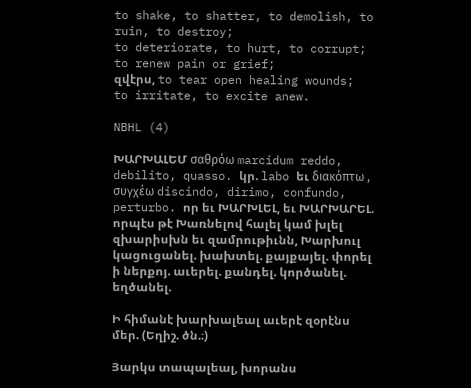to shake, to shatter, to demolish, to ruin, to destroy;
to deteriorate, to hurt, to corrupt;
to renew pain or grief;
զվէրս, to tear open healing wounds;
to irritate, to excite anew.

NBHL (4)

ԽԱՐԽԱԼԵՄ σαθρόω marcidum reddo, debilito, quasso. կր. labo եւ διακόπτω , συγχέω discindo, dirimo, confundo, perturbo. որ եւ ԽԱՐԽԼԵԼ, եւ ԽԱՐԽԱՐԵԼ. որպէս թէ Խառնելով հալել կամ խլել զխարիսխն եւ զամրութիւնն, Խարխուլ կացուցանել. խախտել. քայքայել. փորել ի ներքոյ. աւերել. քանդել. կործանել. եղծանել.

Ի հիմանէ խարխալեալ աւերէ զօրէնս մեր. (Եղիշ. ծն.։)

Յարկս տապալեալ, խորանս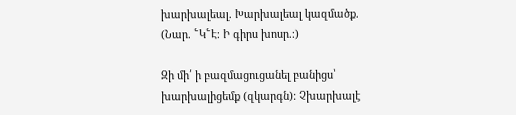խարխալեալ. Խարխալեալ կազմածք. (Նար. ՟Կ՟Է։ Ի գիրս խոսր.։)

Զի մի՛ ի բազմացուցանել բանիցս՝ խարխալիցեմք (զկարգն)։ Չխարխալէ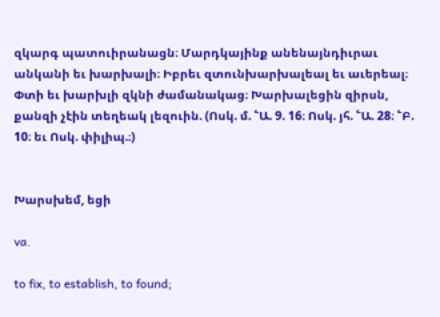զկարգ պատուիրանացն։ Մարդկայինք անենայնդիւրաւ անկանի եւ խարխալի։ Իբրեւ զտունխարխալեալ եւ աւերեալ։ Փտի եւ խարխլի զկնի ժամանակաց։ Խարխալեցին զիրսն, քանզի չէին տեղեակ լեզուին. (Ոսկ. մ. ՟Ա. 9. 16։ Ոսկ. յհ. ՟Ա. 28։ ՟Բ. 10։ եւ Ոսկ. փիլիպ.։)


Խարսխեմ, եցի

va.

to fix, to establish, to found;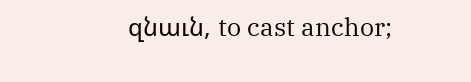զնաւն, to cast anchor;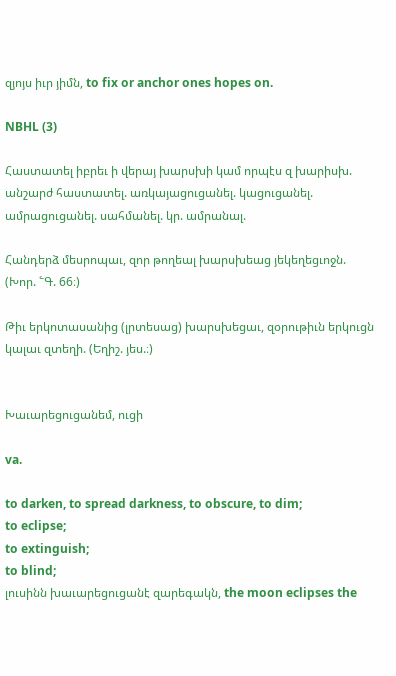զյոյս իւր յիմն, to fix or anchor ones hopes on.

NBHL (3)

Հաստատել իբրեւ ի վերայ խարսխի կամ որպէս զ խարիսխ. անշարժ հաստատել. առկայացուցանել. կացուցանել. ամրացուցանել. սահմանել. կր. ամրանալ.

Հանդերձ մեսրոպաւ, զոր թողեալ խարսխեաց յեկեղեցւոջն. (Խոր. ՟Գ. 66։)

Թիւ երկոտասանից (լրտեսաց) խարսխեցաւ, զօրութիւն երկուցն կալաւ զտեղի. (Եղիշ. յես.։)


Խաւարեցուցանեմ, ուցի

va.

to darken, to spread darkness, to obscure, to dim;
to eclipse;
to extinguish;
to blind;
լուսինն խաւարեցուցանէ զարեգակն, the moon eclipses the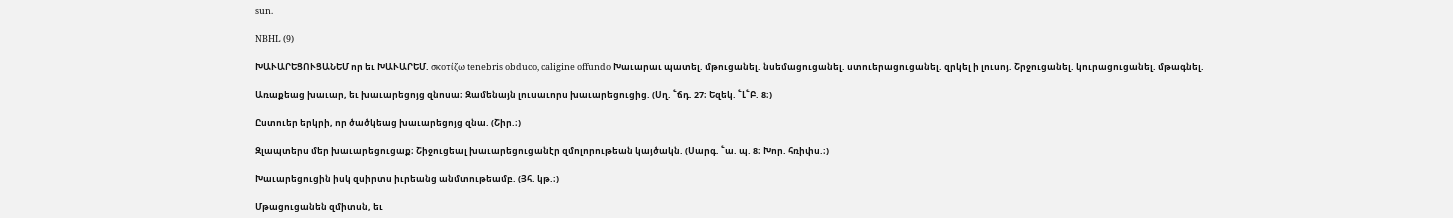sun.

NBHL (9)

ԽԱՒԱՐԵՑՈՒՑԱՆԵՄ որ եւ ԽԱՒԱՐԵՄ. σκοτίζω tenebris obduco, caligine offundo Խաւարաւ պատել. մթուցանել. նսեմացուցանել. ստուերացուցանել. զրկել ի լուսոյ. Շրջուցանել. կուրացուցանել. մթագնել.

Առաքեաց խաւար, եւ խաւարեցոյց զնոսա։ Զամենայն լուսաւորս խաւարեցուցից. (Սղ. ՟ճդ. 27։ Եզեկ. ՟Լ՟Բ. 8։)

Ըստուեր երկրի, որ ծածկեաց խաւարեցոյց զնա. (Շիր.։)

Զլապտերս մեր խաւարեցուցաք։ Շիջուցեալ խաւարեցուցանէր զմոլորութեան կայծակն. (Սարգ. ՟ա. պ. 8։ Խոր. հռիփս.։)

Խաւարեցուցին իսկ զսիրտս իւրեանց անմտութեամբ. (Յհ. կթ.։)

Մթացուցանեն զմիտսն, եւ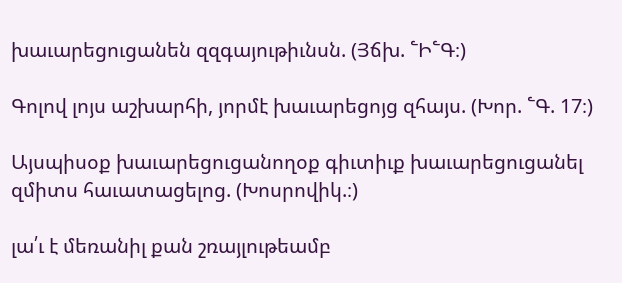խաւարեցուցանեն զզգայութիւնսն. (Յճխ. ՟Ի՟Գ։)

Գոլով լոյս աշխարհի, յորմէ խաւարեցոյց զհայս. (Խոր. ՟Գ. 17։)

Այսպիսօք խաւարեցուցանողօք գիւտիւք խաւարեցուցանել զմիտս հաւատացելոց. (Խոսրովիկ.։)

լա՛ւ է մեռանիլ քան շռայլութեամբ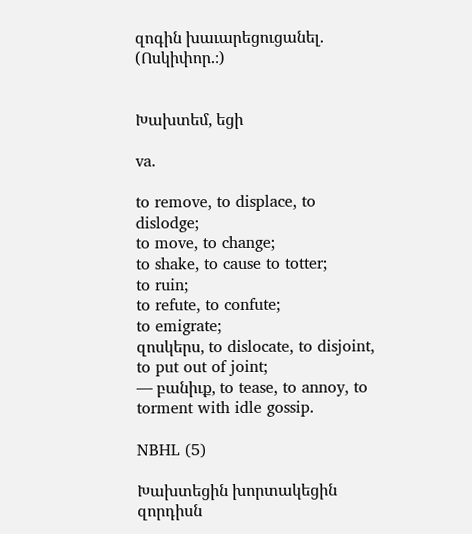զոգին խաւարեցուցանել. (Ոսկիփոր.։)


Խախտեմ, եցի

va.

to remove, to displace, to dislodge;
to move, to change;
to shake, to cause to totter;
to ruin;
to refute, to confute;
to emigrate;
զոսկերս, to dislocate, to disjoint, to put out of joint;
— բանիւք, to tease, to annoy, to torment with idle gossip.

NBHL (5)

Խախտեցին խորտակեցին զորդիսն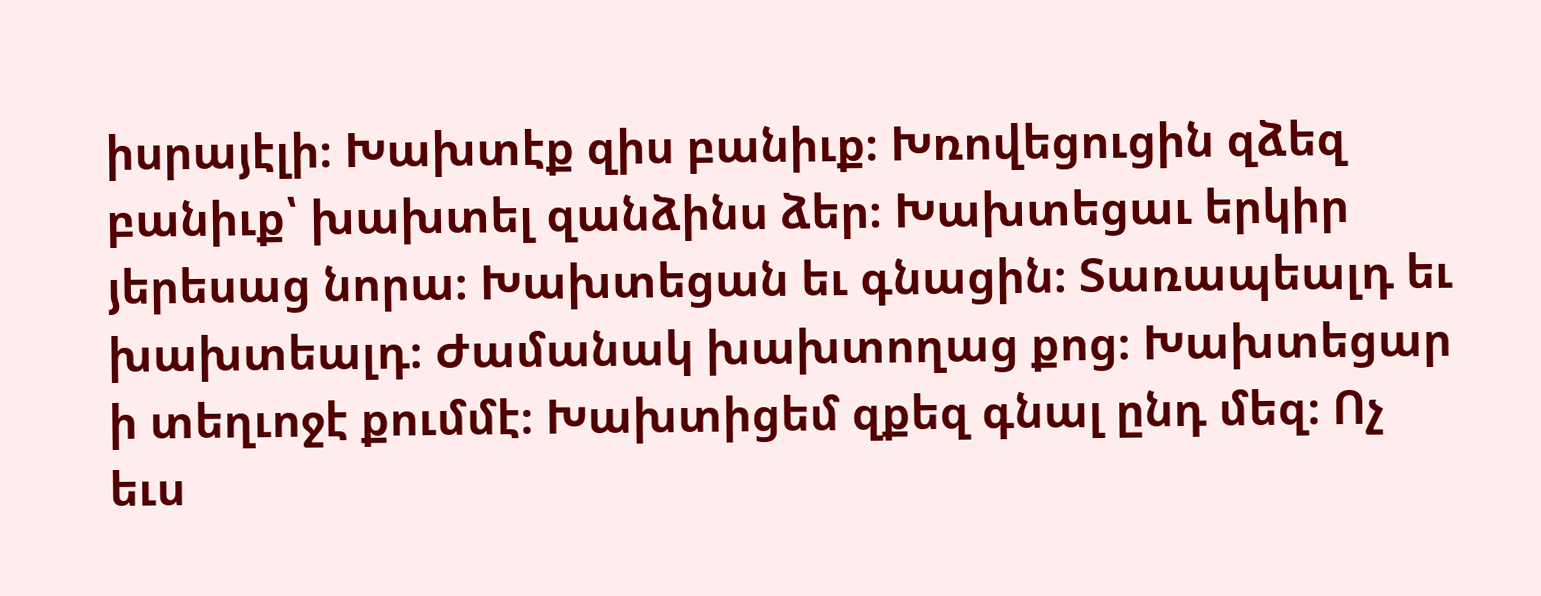իսրայէլի։ Խախտէք զիս բանիւք։ Խռովեցուցին զձեզ բանիւք՝ խախտել զանձինս ձեր։ Խախտեցաւ երկիր յերեսաց նորա։ Խախտեցան եւ գնացին։ Տառապեալդ եւ խախտեալդ։ Ժամանակ խախտողաց քոց։ Խախտեցար ի տեղւոջէ քումմէ։ Խախտիցեմ զքեզ գնալ ընդ մեզ։ Ոչ եւս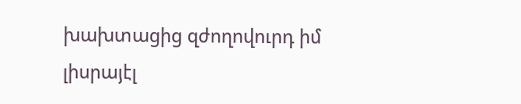խախտացից զժողովուրդ իմ լիսրայէլ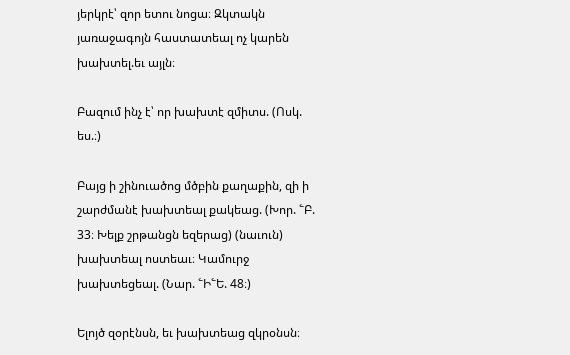յերկրէ՝ զոր ետու նոցա։ Զկտակն յառաջագոյն հաստատեալ ոչ կարեն խախտել.եւ այլն։

Բազում ինչ է՝ որ խախտէ զմիտս. (Ոսկ. ես.։)

Բայց ի շինուածոց մծբին քաղաքին, զի ի շարժմանէ խախտեալ քակեաց. (Խոր. ՟Բ. 33։ Խելք շրթանցն եզերաց) (նաւուն) խախտեալ ոստեաւ։ Կամուրջ խախտեցեալ. (Նար. ՟Ի՟Ե. 48։)

Ելոյծ զօրէնսն, եւ խախտեաց զկրօնսն։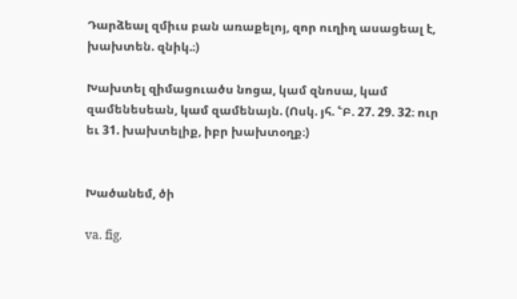Դարձեալ զմիւս բան առաքելոյ, զոր ուղիղ ասացեալ է, խախտեն. զնիկ.։)

Խախտել զիմացուածս նոցա, կամ զնոսա, կամ զամենեսեան, կամ զամենայն. (Ոսկ. յհ. ՟Բ. 27. 29. 32։ ուր եւ 31. խախտելիք, իբր խախտօղք։)


Խածանեմ, ծի

va. fig.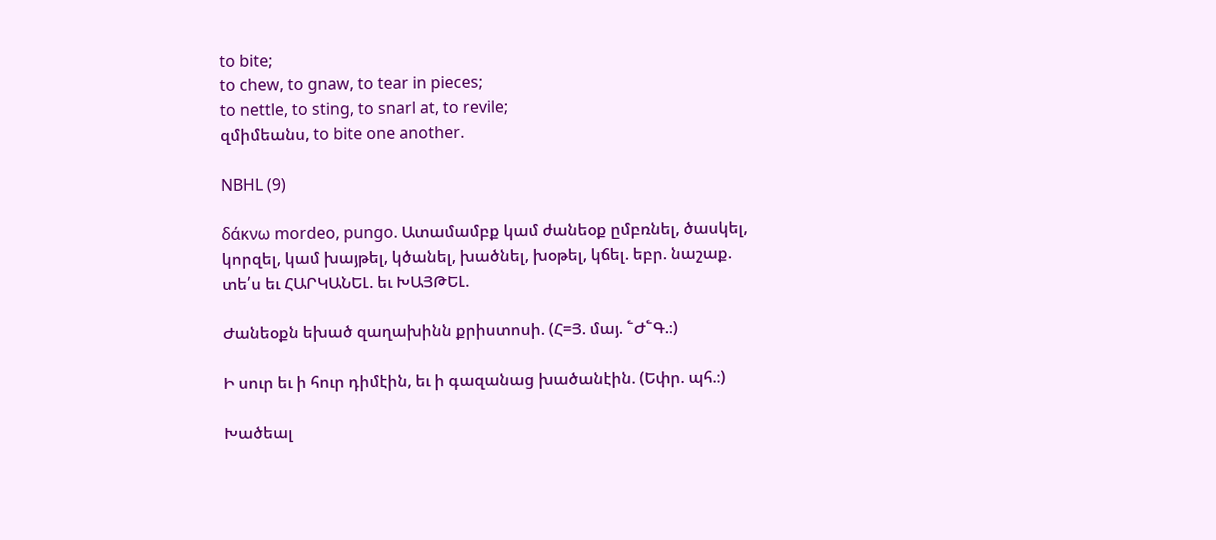to bite;
to chew, to gnaw, to tear in pieces;
to nettle, to sting, to snarl at, to revile;
զմիմեանս, to bite one another.

NBHL (9)

δάκνω mordeo, pungo. Ատամամբք կամ ժանեօք ըմբռնել, ծասկել, կորզել, կամ խայթել, կծանել, խածնել, խօթել, կճել. եբր. նաշաք. տե՛ս եւ ՀԱՐԿԱՆԵԼ. եւ ԽԱՅԹԵԼ.

Ժանեօքն եխած զաղախինն քրիստոսի. (Հ=Յ. մայ. ՟Ժ՟Գ.։)

Ի սուր եւ ի հուր դիմէին, եւ ի գազանաց խածանէին. (Եփր. պհ.։)

Խածեալ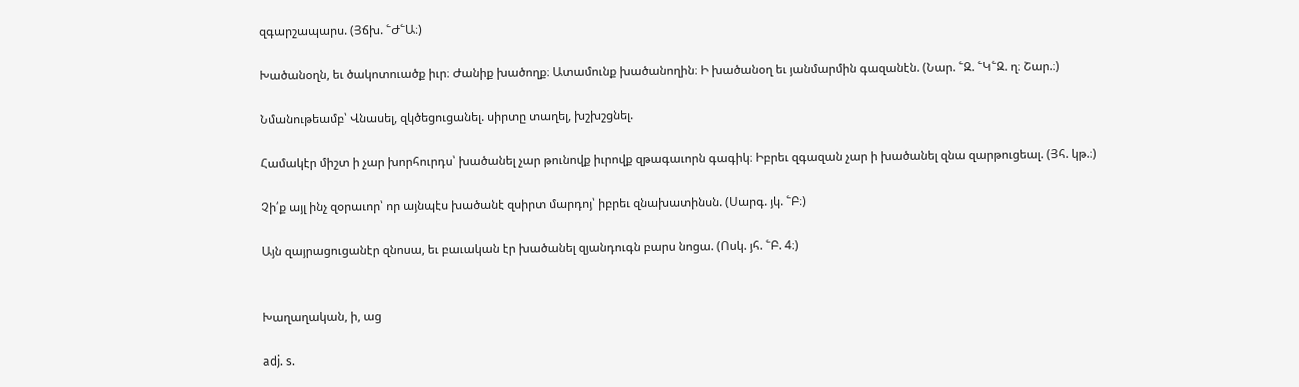զգարշապարս. (Յճխ. ՟Ժ՟Ա։)

Խածանօղն, եւ ծակոտուածք իւր։ Ժանիք խածողք։ Ատամունք խածանողին։ Ի խածանօղ եւ յանմարմին գազանէն. (Նար. ՟Զ. ՟Կ՟Զ. ղ։ Շար.։)

Նմանութեամբ՝ Վնասել, զկծեցուցանել. սիրտը տաղել, խշխշցնել.

Համակէր միշտ ի չար խորհուրդս՝ խածանել չար թունովք իւրովք զթագաւորն գագիկ։ Իբրեւ զգազան չար ի խածանել զնա զարթուցեալ. (Յհ. կթ.։)

Չի՛ք այլ ինչ զօրաւոր՝ որ այնպէս խածանէ զսիրտ մարդոյ՝ իբրեւ զնախատինսն. (Սարգ. յկ. ՟Բ։)

Այն զայրացուցանէր զնոսա, եւ բաւական էր խածանել զյանդուգն բարս նոցա. (Ոսկ. յհ. ՟Բ. 4։)


Խաղաղական, ի, աց

adj. s.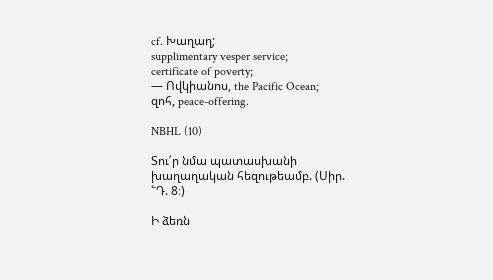cf. Խաղաղ;
supplimentary vesper service;
certificate of poverty;
— Ովկիանոս, the Pacific Ocean;
զոհ, peace-offering.

NBHL (10)

Տու՛ր նմա պատասխանի խաղաղական հեզութեամբ. (Սիր. ՟Դ. 8։)

Ի ձեռն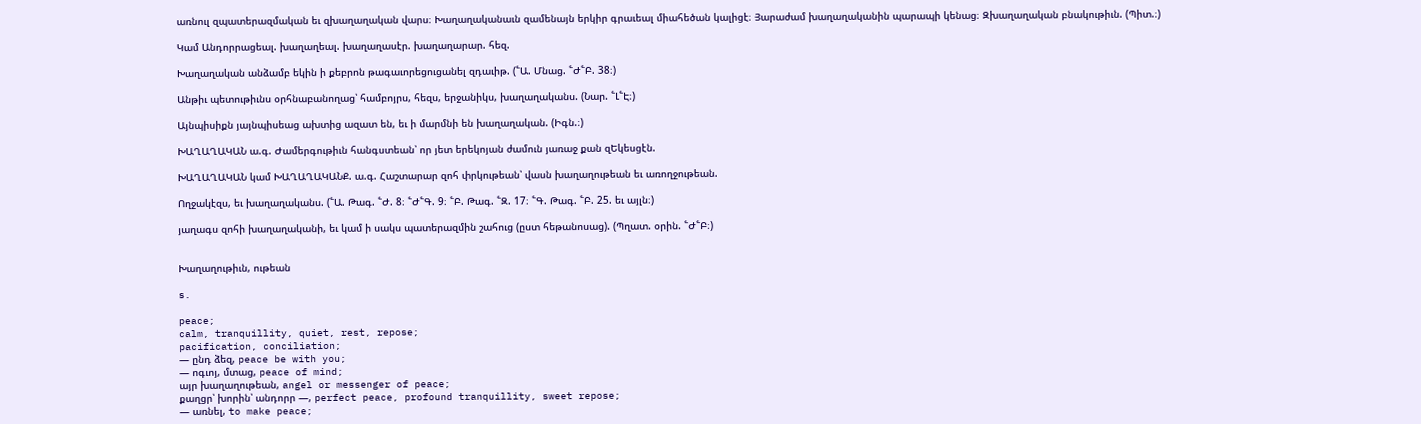առնուլ զպատերազմական եւ զխաղաղական վարս։ Խաղաղականաւն զամենայն երկիր գրաւեալ միահեծան կալիցէ։ Յարաժամ խաղաղականին պարապի կենաց։ Զխաղաղական բնակութիւն. (Պիտ.։)

Կամ Անդորրացեալ. խաղաղեալ. խաղաղասէր. խաղաղարար. հեզ.

Խաղաղական անձամբ եկին ի քեբրոն թագաւորեցուցանել զդաւիթ. (՟Ա. Մնաց. ՟Ժ՟Բ. 38։)

Անթիւ պետութիւնս օրհնաբանողաց՝ համբոյրս, հեզս, երջանիկս, խաղաղականս. (Նար. ՟Լ՟Է։)

Այնպիսիքն յայնպիսեաց ախտից ազատ են, եւ ի մարմնի են խաղաղական. (Իգն.։)

ԽԱՂԱՂԱԿԱՆ ա.գ. Ժամերգութիւն հանգստեան՝ որ յետ երեկոյան ժամուն յառաջ քան զԵկեսցէն.

ԽԱՂԱՂԱԿԱՆ կամ ԽԱՂԱՂԱԿԱՆՔ. ա.գ. Հաշտարար զոհ փրկութեան՝ վասն խաղաղութեան եւ առողջութեան.

Ողջակէզս, եւ խաղաղականս. (՟Ա. Թագ. ՟Ժ. 8։ ՟Ժ՟Գ. 9։ ՟Բ. Թագ. ՟Զ. 17։ ՟Գ. Թագ. ՟Բ. 25. եւ այլն։)

յաղագս զոհի խաղաղականի, եւ կամ ի սակս պատերազմին շահուց (ըստ հեթանոսաց). (Պղատ. օրին. ՟Ժ՟Բ։)


Խաղաղութիւն, ութեան

s.

peace;
calm, tranquillity, quiet, rest, repose;
pacification, conciliation;
— ընդ ձեզ, peace be with you;
— ոգւոյ, մտաց, peace of mind;
այր խաղաղութեան, angel or messenger of peace;
քաղցր՝ խորին՝ անդորր —, perfect peace, profound tranquillity, sweet repose;
— առնել, to make peace;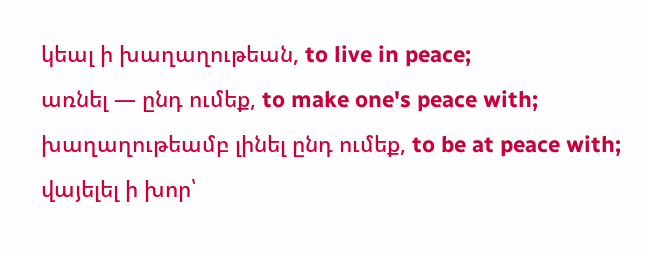կեալ ի խաղաղութեան, to live in peace;
առնել — ընդ ումեք, to make one's peace with;
խաղաղութեամբ լինել ընդ ումեք, to be at peace with;
վայելել ի խոր՝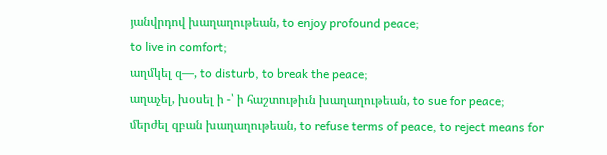յանվրդով խաղաղութեան, to enjoy profound peace;
to live in comfort;
աղմկել զ—, to disturb, to break the peace;
աղաչել, խօսել ի -՝ ի հաշտութիւն խաղաղութեան, to sue for peace;
մերժել զբան խաղաղութեան, to refuse terms of peace, to reject means for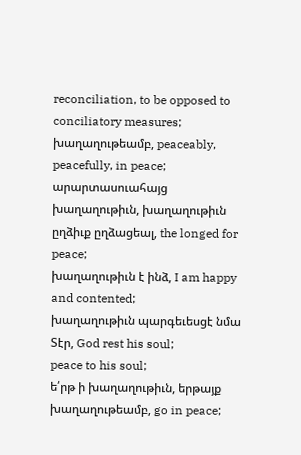reconciliation, to be opposed to conciliatory measures;
խաղաղութեամբ, peaceably, peacefully, in peace;
արարտասուահայց խաղաղութիւն, խաղաղութիւն ըղձիւք ըղձացեալ, the longed for peace;
խաղաղութիւն է ինձ, I am happy and contented;
խաղաղութիւն պարգեւեսցէ նմա Տէր, God rest his soul;
peace to his soul;
ե՛րթ ի խաղաղութիւն, երթայք խաղաղութեամբ, go in peace;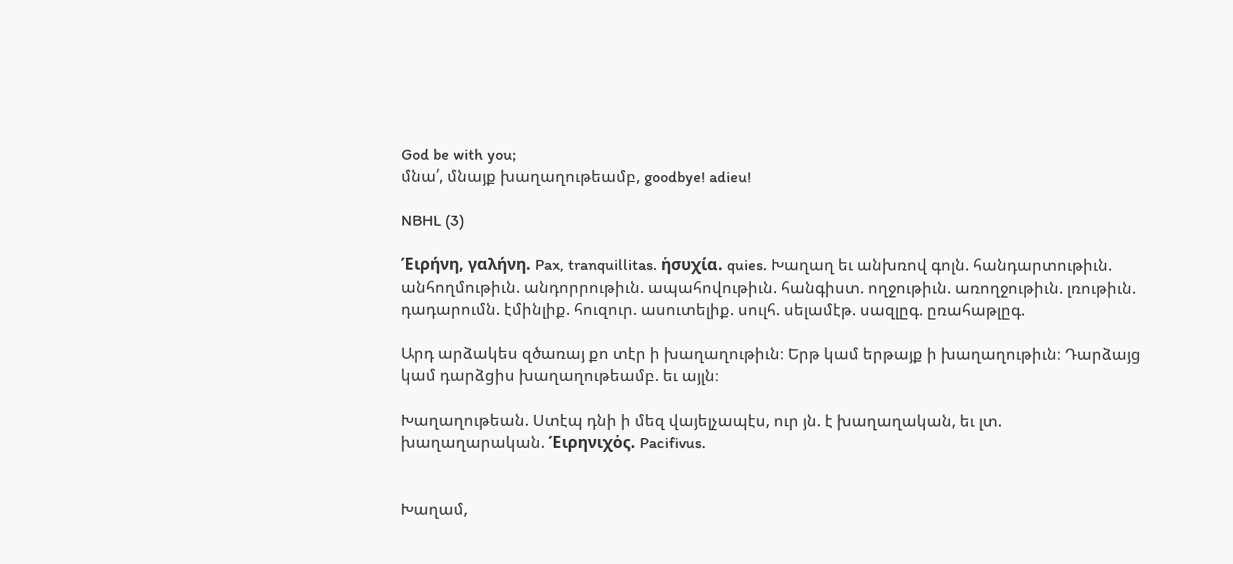God be with you;
մնա՛, մնայք խաղաղութեամբ, goodbye! adieu!

NBHL (3)

Έιρήνη, γαλήνη. Pax, tranquillitas. ἡσυχία. quies. Խաղաղ եւ անխռով գոլն. հանդարտութիւն. անհողմութիւն. անդորրութիւն. ապահովութիւն. հանգիստ. ողջութիւն. առողջութիւն. լռութիւն. դադարումն. էմինլիք. հուզուր. ասուտելիք. սուլհ. սելամէթ. սազլըգ. ըռահաթլըգ.

Արդ արձակես զծառայ քո տէր ի խաղաղութիւն։ Երթ կամ երթայք ի խաղաղութիւն։ Դարձայց կամ դարձցիս խաղաղութեամբ. եւ այլն։

Խաղաղութեան. Ստէպ դնի ի մեզ վայելչապէս, ուր յն. է խաղաղական, եւ լտ. խաղաղարական. Έιρηνιχὁς. Pacifivus.


Խաղամ,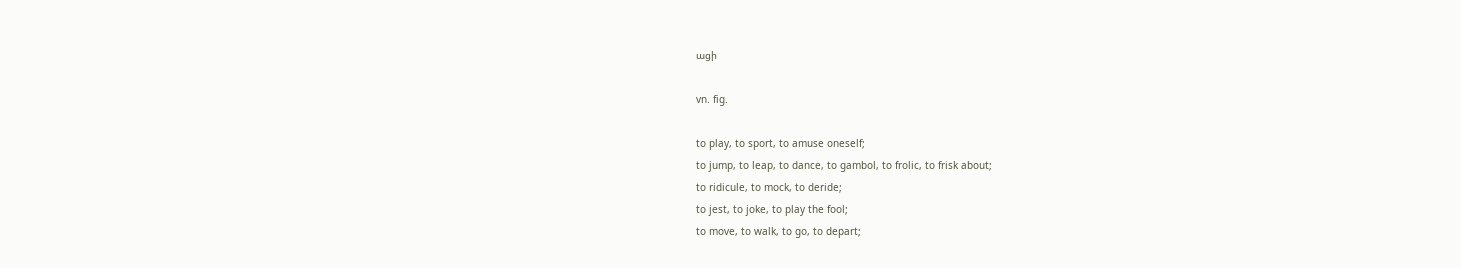ացի

vn. fig.

to play, to sport, to amuse oneself;
to jump, to leap, to dance, to gambol, to frolic, to frisk about;
to ridicule, to mock, to deride;
to jest, to joke, to play the fool;
to move, to walk, to go, to depart;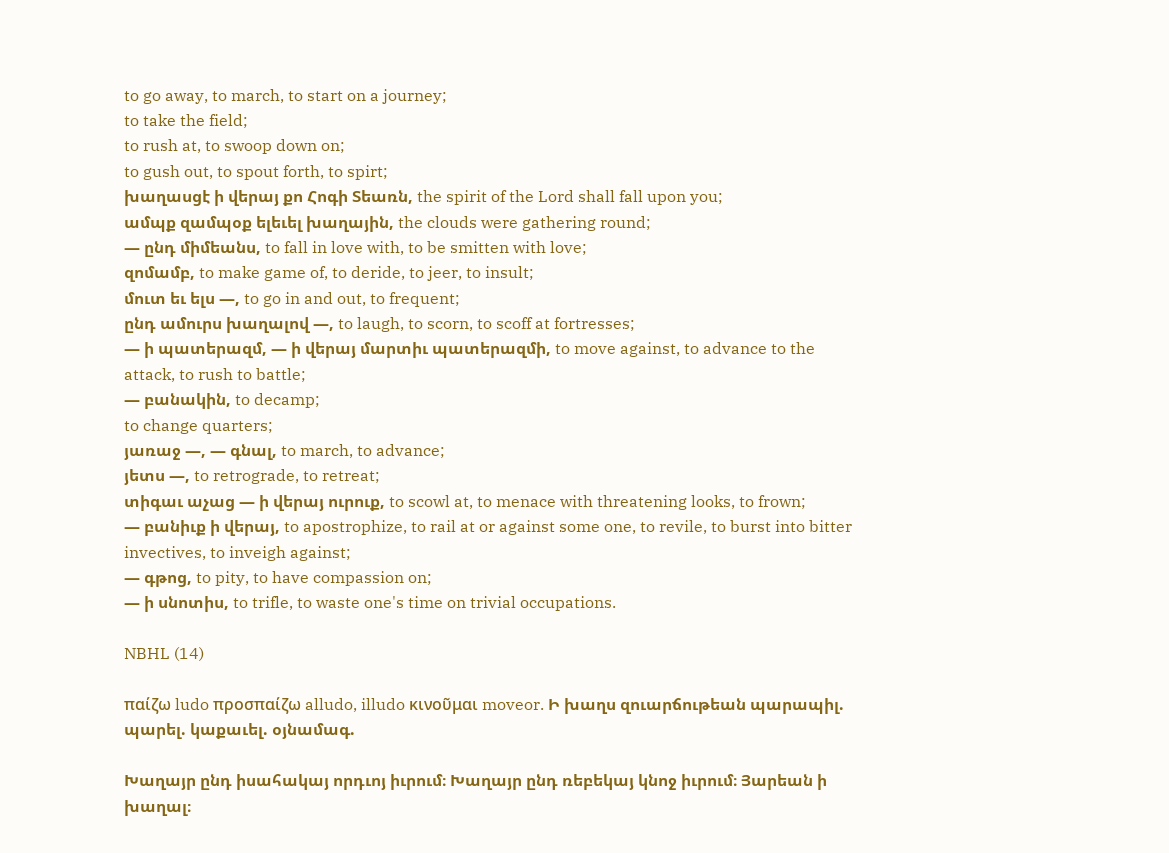to go away, to march, to start on a journey;
to take the field;
to rush at, to swoop down on;
to gush out, to spout forth, to spirt;
խաղասցէ ի վերայ քո Հոգի Տեառն, the spirit of the Lord shall fall upon you;
ամպք զամպօք ելեւել խաղային, the clouds were gathering round;
— ընդ միմեանս, to fall in love with, to be smitten with love;
զոմամբ, to make game of, to deride, to jeer, to insult;
մուտ եւ ելս —, to go in and out, to frequent;
ընդ ամուրս խաղալով —, to laugh, to scorn, to scoff at fortresses;
— ի պատերազմ, — ի վերայ մարտիւ պատերազմի, to move against, to advance to the attack, to rush to battle;
— բանակին, to decamp;
to change quarters;
յառաջ —, — գնալ, to march, to advance;
յետս —, to retrograde, to retreat;
տիգաւ աչաց — ի վերայ ուրուք, to scowl at, to menace with threatening looks, to frown;
— բանիւք ի վերայ, to apostrophize, to rail at or against some one, to revile, to burst into bitter invectives, to inveigh against;
— գթոց, to pity, to have compassion on;
— ի սնոտիս, to trifle, to waste one's time on trivial occupations.

NBHL (14)

παίζω ludo προσπαίζω alludo, illudo κινοῦμαι moveor. Ի խաղս զուարճութեան պարապիլ. պարել. կաքաւել. օյնամագ.

Խաղայր ընդ իսահակայ որդւոյ իւրում։ Խաղայր ընդ ռեբեկայ կնոջ իւրում։ Յարեան ի խաղալ։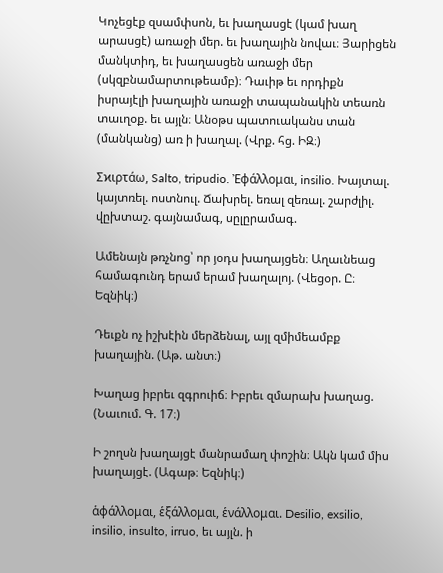Կոչեցէք զսամփսոն, եւ խաղասցէ (կամ խաղ արասցէ) առաջի մեր. եւ խաղային նովաւ։ Յարիցեն մանկտիդ, եւ խաղասցեն առաջի մեր (սկզբնամարտութեամբ)։ Դաւիթ եւ որդիքն իսրայէլի խաղային առաջի տապանակին տեառն տաւղօք. եւ այլն։ Անօթս պատուականս տան (մանկանց) առ ի խաղալ. (Վրք. հց. ԻԶ։)

Σϰιρτάω, Salto, tripudio. Ἐφάλλομαι, insilio. Խայտալ. կայտռել. ոստնուլ. Ճախրել. եռալ զեռալ. շարժլիլ. վըխտաշ. գայնամագ, սըլըրամագ.

Ամենայն թռչնոց՝ որ յօդս խաղայցեն։ Աղաւնեաց համագունդ երամ երամ խաղալոյ. (Վեցօր. Ը։ Եզնիկ։)

Դեւքն ոչ իշխէին մերձենալ, այլ զմիմեամբք խաղային. (Աթ. անտ։)

Խաղաց իբրեւ զգրուիճ։ Իբրեւ զմարախ խաղաց. (Նաւում. Գ. 17։)

Ի շողսն խաղայցէ մանրամաղ փոշին։ Ակն կամ միս խաղայցէ. (Ագաթ։ Եզնիկ։)

ἁφάλλομαι, ἑξάλλομαι, ἑνάλλομαι. Desilio, exsilio, insilio, insulto, irruo, եւ այլն. ի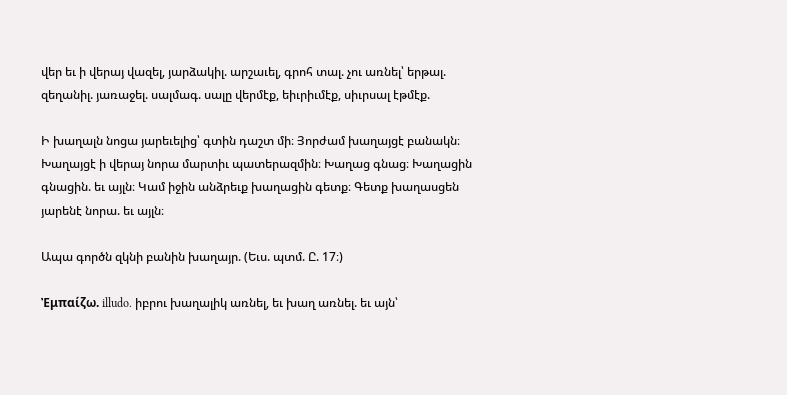վեր եւ ի վերայ վազել, յարձակիլ. արշաւել, գրոհ տալ. չու առնել՝ երթալ. զեղանիլ. յառաջել. սալմագ. սալը վերմէք, եիւրիւմէք, սիւրսալ էթմէք.

Ի խաղալն նոցա յարեւելից՝ գտին դաշտ մի։ Յորժամ խաղայցէ բանակն։ Խաղայցէ ի վերայ նորա մարտիւ պատերազմին։ Խաղաց գնաց։ Խաղացին գնացին. եւ այլն։ Կամ իջին անձրեւք խաղացին գետք։ Գետք խաղասցեն յարենէ նորա. եւ այլն։

Ապա գործն զկնի բանին խաղայր. (Եւս. պտմ. Ը. 17։)

Ἐμπαίζω. illudo. իբրու խաղալիկ առնել, եւ խաղ առնել. եւ այն՝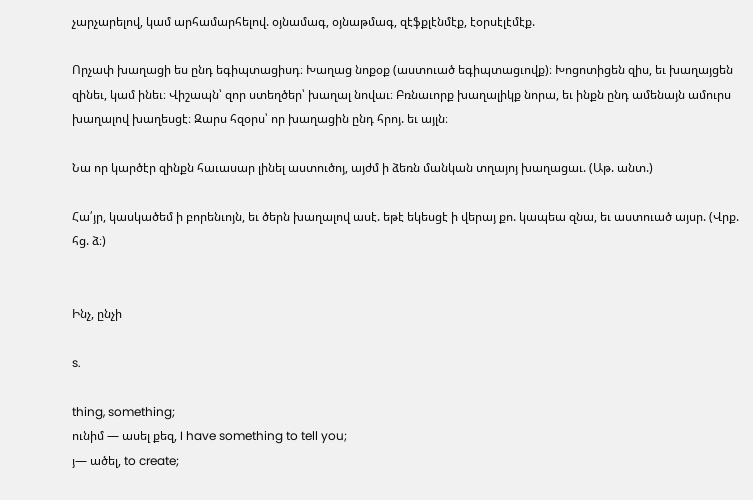չարչարելով, կամ արհամարհելով. օյնամագ, օյնաթմագ, զէֆքլէնմէք, էօրսէլէմէք.

Որչափ խաղացի ես ընդ եգիպտացիսդ։ Խաղաց նոքօք (աստուած եգիպտացւովք)։ Խոցոտիցեն զիս, եւ խաղայցեն զինեւ, կամ ինեւ։ Վիշապն՝ զոր ստեղծեր՝ խաղալ նովաւ։ Բռնաւորք խաղալիկք նորա, եւ ինքն ընդ ամենայն ամուրս խաղալով խաղեսցէ։ Զարս հզօրս՝ որ խաղացին ընդ հրոյ. եւ այլն։

Նա որ կարծէր զինքն հաւասար լինել աստուծոյ, այժմ ի ձեռն մանկան տղայոյ խաղացաւ. (Աթ. անտ.)

Հա՛յր, կասկածեմ ի բորենւոյն, եւ ծերն խաղալով ասէ. եթէ եկեսցէ ի վերայ քո. կապեա զնա, եւ աստուած այսր. (Վրք. հց. ձ։)


Ինչ, ընչի

s.

thing, something;
ունիմ — ասել քեզ, I have something to tell you;
յ— ածել, to create;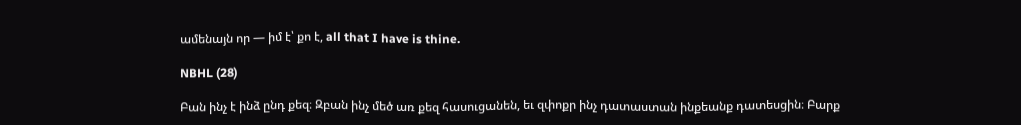ամենայն որ — իմ է՝ քո է, all that I have is thine.

NBHL (28)

Բան ինչ է ինձ ընդ քեզ։ Զբան ինչ մեծ առ քեզ հասուցանեն, եւ զփոքր ինչ դատաստան ինքեանք դատեսցին։ Բարք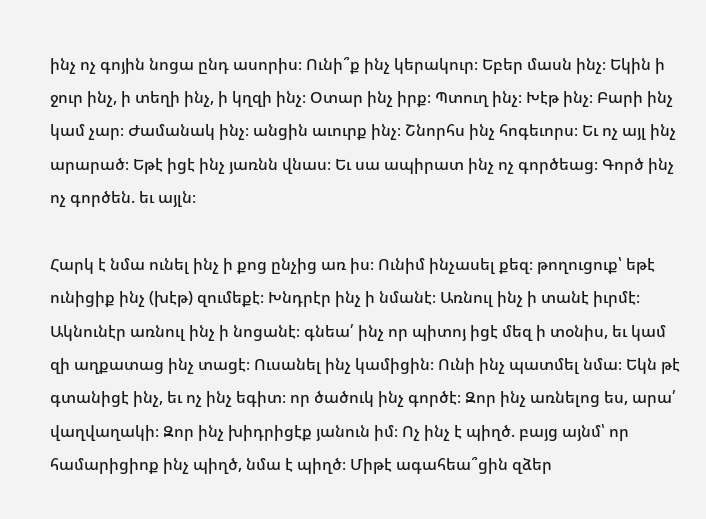ինչ ոչ գոյին նոցա ընդ ասորիս։ Ունի՞ք ինչ կերակուր։ Եբեր մասն ինչ։ Եկին ի ջուր ինչ, ի տեղի ինչ, ի կղզի ինչ։ Օտար ինչ իրք։ Պտուղ ինչ։ Խէթ ինչ։ Բարի ինչ կամ չար։ Ժամանակ ինչ։ անցին աւուրք ինչ։ Շնորհս ինչ հոգեւորս։ Եւ ոչ այլ ինչ արարած։ Եթէ իցէ ինչ յառնն վնաս։ Եւ սա ապիրատ ինչ ոչ գործեաց։ Գործ ինչ ոչ գործեն. եւ այլն։

Հարկ է նմա ունել ինչ ի քոց ընչից առ իս։ Ունիմ ինչասել քեզ։ թողուցուք՝ եթէ ունիցիք ինչ (խէթ) զումեքէ։ Խնդրէր ինչ ի նմանէ։ Առնուլ ինչ ի տանէ իւրմէ։ Ակնունէր առնուլ ինչ ի նոցանէ։ գնեա՛ ինչ որ պիտոյ իցէ մեզ ի տօնիս, եւ կամ զի աղքատաց ինչ տացէ։ Ուսանել ինչ կամիցին։ Ունի ինչ պատմել նմա։ Եկն թէ գտանիցէ ինչ, եւ ոչ ինչ եգիտ։ որ ծածուկ ինչ գործէ։ Զոր ինչ առնելոց ես, արա՛ վաղվաղակի։ Զոր ինչ խիդրիցէք յանուն իմ։ Ոչ ինչ է պիղծ. բայց այնմ՝ որ համարիցիոք ինչ պիղծ, նմա է պիղծ։ Միթէ ագահեա՞ցին զձեր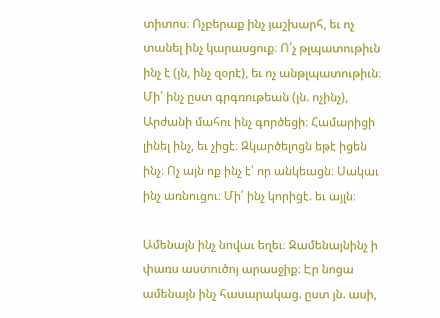տիտոս։ Ոչբերաք ինչ յաշխարհ, եւ ոչ տանել ինչ կարասցուք։ Ո՛չ թլպատութիւն ինչ է (յն, ինչ զօրէ), եւ ոչ անթլպատութիւն։ Մի՛ ինչ ըստ գրգռութեան (յն. ոչինչ), Արժանի մահու ինչ գործեցի։ Համարիցի լինել ինչ, եւ չիցէ։ Զկարծելոցն եթէ իցեն ինչ։ Ոչ այն ոք ինչ է՝ որ անկեացն։ Սակաւ ինչ առնուցու։ Մի՛ ինչ կորիցէ. եւ այլն։

Ամենայն ինչ նովաւ եղեւ։ Զամենայնինչ ի փառս աստուծոյ արասջիք։ Էր նոցա ամենայն ինչ հասարակաց. ըստ յն. ասի,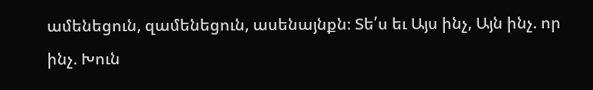ամենեցուն, զամենեցուն, ասենայնքն։ Տե՛ս եւ Այս ինչ, Այն ինչ. որ ինչ. Խուն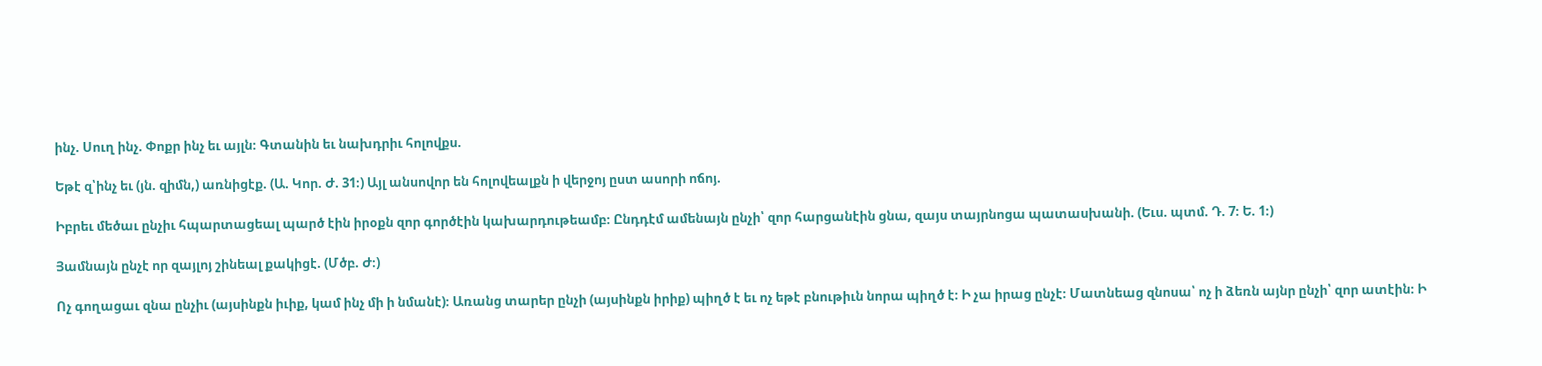ինչ. Սուղ ինչ. Փոքր ինչ եւ այլն։ Գտանին եւ նախդրիւ հոլովքս.

Եթէ զ՝ինչ եւ (յն. զիմն,) առնիցէք. (Ա. Կոր. Ժ. 31։) Այլ անսովոր են հոլովեալքն ի վերջոյ ըստ ասորի ոճոյ.

Իբրեւ մեծաւ ընչիւ հպարտացեալ պարծ էին իրօքն զոր գործէին կախարդութեամբ։ Ընդդէմ ամենայն ընչի՝ զոր հարցանէին ցնա, զայս տայրնոցա պատասխանի. (Եւս. պտմ. Դ. 7։ Ե. 1։)

Յամնայն ընչէ որ զայլոյ շինեալ քակիցէ. (Մծբ. Ժ։)

Ոչ գողացաւ զնա ընչիւ (այսինքն իւիք, կամ ինչ մի ի նմանէ)։ Առանց տարեր ընչի (այսինքն իրիք) պիղծ է եւ ոչ եթէ բնութիւն նորա պիղծ է։ Ի չա իրաց ընչէ։ Մատնեաց զնոսա՝ ոչ ի ձեռն այնր ընչի՝ զոր ատէին։ Ի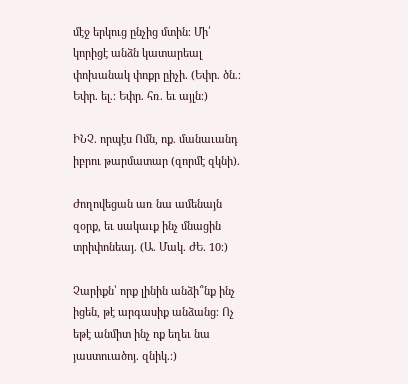մէջ երկուց ընչից մտին։ Մի՛ կորիցէ անձն կատարեալ փոխանակ փոքր ըիչի. (Եփր. ծն.։ Եփր. ել.։ Եփր. հռ. եւ այլն։)

ԻՆՉ. որպէս Ոմն, ոք. մանաւանդ իբրու թարմատար (զորմէ զկնի).

Ժողովեցան առ նա ամենայն զօրք, եւ սակաւք ինչ մնացին տրիփոնեայ. (Ա. Մակ. ԺԵ. 10։)

Չարիքն՝ որք լինին անձի՞նք ինչ իցեն, թէ արգասիք անձանց։ Ոչ եթէ անմիտ ինչ ոք եղեւ նա յաստուածոյ. զնիկ.։)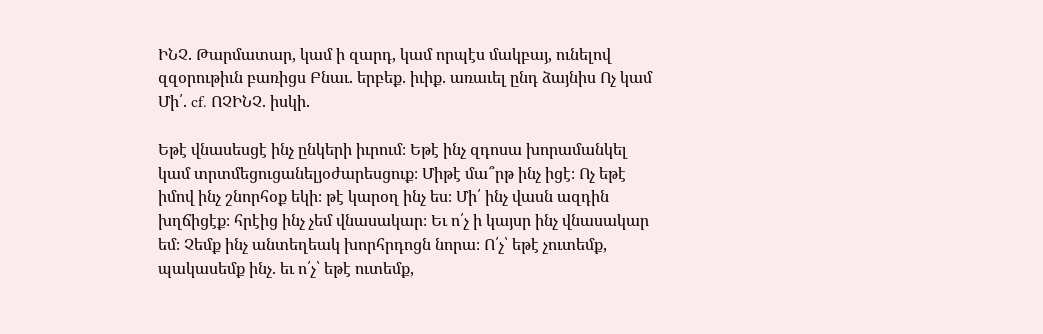ԻՆՉ. Թարմատար, կամ ի զարդ, կամ որպէս մակբայ, ունելով զզօրութիւն բառիցս Բնաւ. երբեք. իւիք. առաւել ընդ ձայնիս Ոչ կամ Մի՛. cf. ՈՉԻՆՉ. իսկի.

Եթէ վնասեսցէ ինչ ընկերի իւրում։ Եթէ ինչ զդոսա խորամանկել կամ տրտմեցուցանելյօժարեսցուք։ Միթէ մա՞րթ ինչ իցէ։ Ոչ եթէ իմով ինչ շնորհօք եկի։ թէ կարօղ ինչ ես։ Մի՛ ինչ վասն ազդին խղճիցէք։ հրէից ինչ չեմ վնասակար։ Եւ ո՛չ ի կայսր ինչ վնասակար եմ։ Չեմք ինչ անտեղեակ խորհրդոցն նորա։ Ո՛չ՝ եթէ չուտեմք, պակասեմք ինչ. եւ ո՛չ՝ եթէ ուտեմք,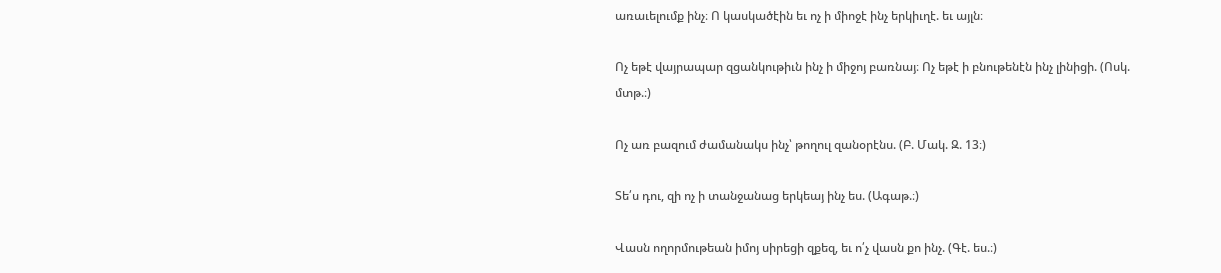առաւելումք ինչ։ Ո կասկածէին եւ ոչ ի միոջէ ինչ երկիւղէ. եւ այլն։

Ոչ եթէ վայրապար զցանկութիւն ինչ ի միջոյ բառնայ։ Ոչ եթէ ի բնութենէն ինչ լինիցի. (Ոսկ. մտթ.։)

Ոչ առ բազում ժամանակս ինչ՝ թողուլ զանօրէնս. (Բ. Մակ. Զ. 13։)

Տե՛ս դու, զի ոչ ի տանջանաց երկեայ ինչ ես. (Ագաթ.։)

Վասն ողորմութեան իմոյ սիրեցի զքեզ, եւ ո՛չ վասն քո ինչ. (Գէ. ես.։)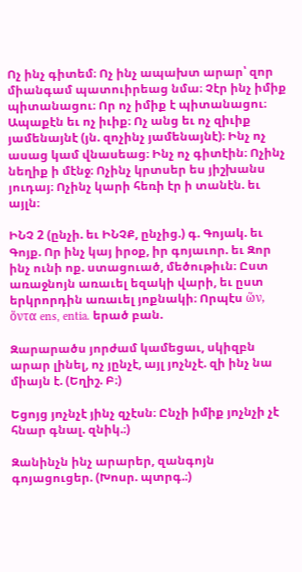Ոչ ինչ գիտեմ։ Ոչ ինչ ապախտ արար՝ զոր միանգամ պատուիրեաց նմա։ Չէր ինչ իմիք պիտանացու։ Որ ոչ իմիք է պիտանացու։ Ապաքէն եւ ոչ իւիք։ Ոչ անց եւ ոչ զիւիք յամենայնէ (յն. զոչինչ յամենայնէ)։ Ինչ ոչ ասաց կամ վնասեաց։ Ինչ ոչ գիտէին։ Ոչինչ նեղիք ի մէնջ։ Ոչինչ կրտսեր ես յիշխանս յուդայ։ Ոչինչ կարի հեռի էր ի տանէն. եւ այլն։

ԻՆՉ 2 (ընչի. եւ ԻՆՉՔ, ընչից.) գ. Գոյակ. եւ Գոյք. Որ ինչ կայ իրօք, իր գոյաւոր. եւ Զոր ինչ ունի ոք. ստացուած, մեծութիւն։ Ըստ առաջնոյն առաւել եզակի վարի, եւ ըստ երկրորդին առաւել յոքնակի։ Որպէս ὥν, ὅντα ens, entia. երած բան.

Զարարածս յորժամ կամեցաւ, սկիզբն արար լինել, ոչ յընչէ, այլ յոչնչէ. զի ինչ նա միայն է. (Եղիշ. Բ։)

Եցոյց յոչնչէ յինչ զչէսն։ Ընչի իմիք յոչնչի չէ հնար գնալ. զնիկ.։)

Զանինչն ինչ արարեր, զանգոյն գոյացուցեր. (Խոսր. պտրգ.։)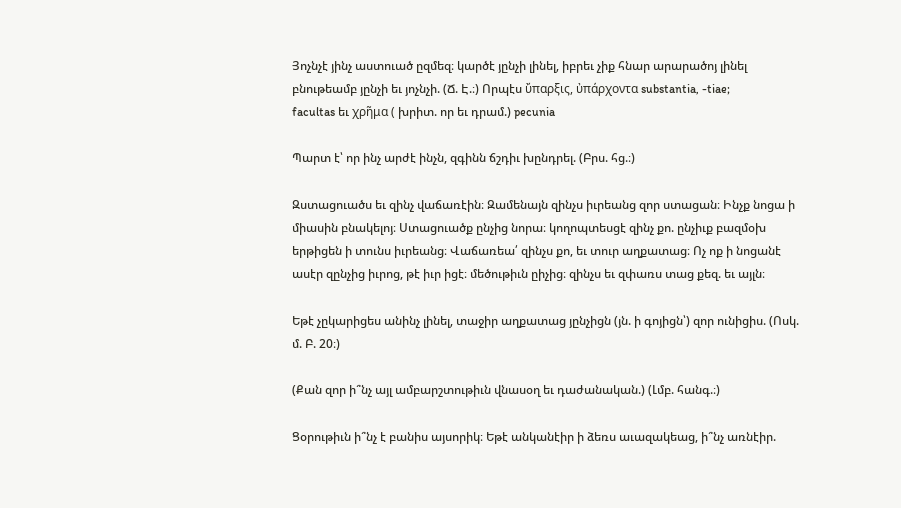Յոչնչէ յինչ աստուած ըզմեզ։ կարծէ յընչի լինել, իբրեւ չիք հնար արարածոյ լինել բնութեամբ յընչի եւ յոչնչի. (Ճ. Է.։) Որպէս ὔπαρξις, ὐπάρχοντα substantia, -tiae;
facultas եւ χρῆμα ( խրիտ. որ եւ դրամ.) pecunia

Պարտ է՝ որ ինչ արժէ ինչն, զգինն ճշդիւ խընդրել. (Բրս. հց.։)

Զստացուածս եւ զինչ վաճառէին։ Զամենայն զինչս իւրեանց զոր ստացան։ Ինչք նոցա ի միասին բնակելոյ։ Ստացուածք ընչից նորա։ կողոպտեսցէ զինչ քո. ընչիւք բազմօխ երթիցեն ի տունս իւրեանց։ Վաճառեա՛ զինչս քո, եւ տուր աղքատաց։ Ոչ ոք ի նոցանէ ասէր զընչից իւրոց, թէ իւր իցէ։ մեծութիւն ըիչից։ զինչս եւ զփառս տաց քեզ. եւ այլն։

Եթէ չըկարիցես անինչ լինել, տաջիր աղքատաց յընչիցն (յն. ի գոյիցն՝) զոր ունիցիս. (Ոսկ. մ. Բ. 20։)

(Քան զոր ի՞նչ այլ ամբարշտութիւն վնասօղ եւ դաժանական.) (Լմբ. հանգ.։)

Ցօրութիւն ի՞նչ է բանիս այսորիկ։ Եթէ անկանէիր ի ձեռս աւազակեաց, ի՞նչ առնէիր.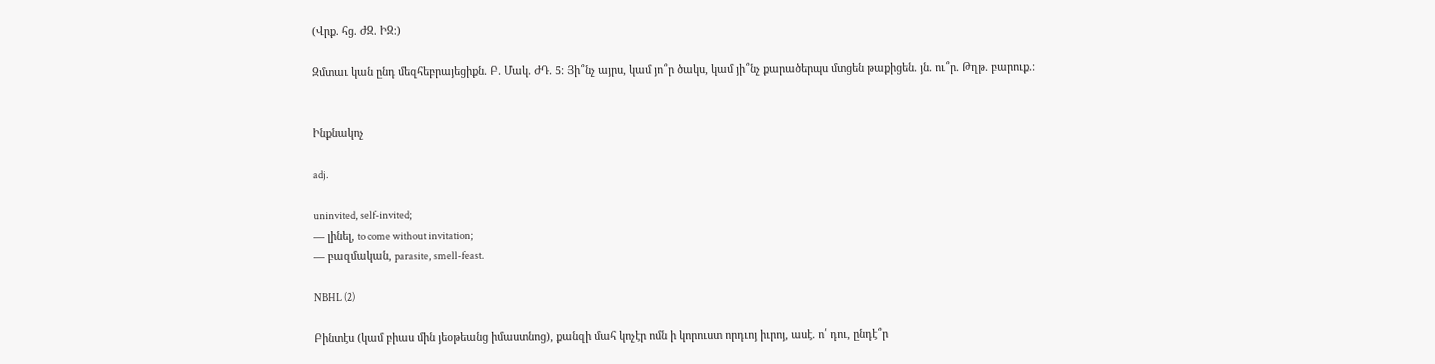(Վրք. հց. ԺԶ. ԻԶ։)

Զմտաւ կան ընդ մեզհեբրայեցիքն. Բ. Մակ. ԺԴ. 5։ Յի՞նչ այրս, կամ յո՞ր ծակս, կամ յի՞նչ քարածերպս մտցեն թաքիցեն. յն. ու՞ր. Թղթ. բարուք.։


Ինքնակոչ

adj.

uninvited, self-invited;
— լինել, to come without invitation;
— բազմական, parasite, smell-feast.

NBHL (2)

Բինտէս (կամ բիաս մին յեօթեանց իմաստնոց), քանզի մահ կոչէր ոմն ի կորուստ որդւոյ իւրոյ, ասէ. ո՛ դու, ընդէ՞ր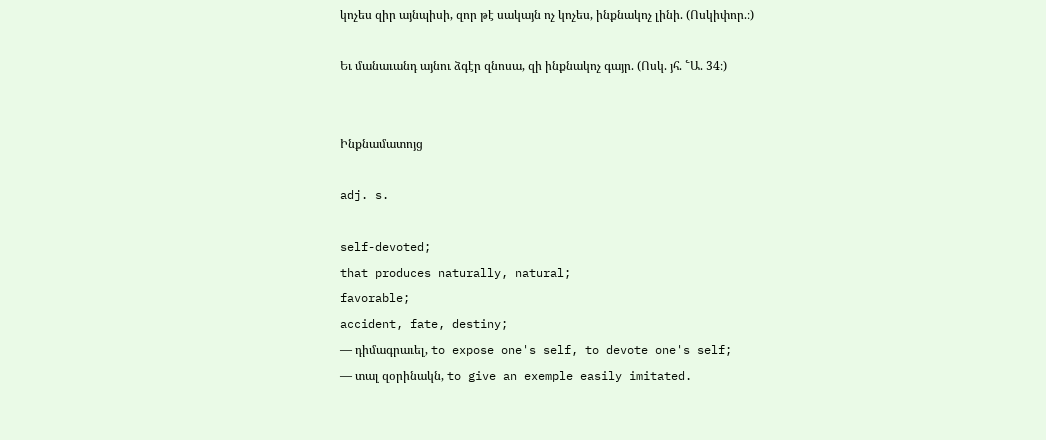կոչես զիր այնպիսի, զոր թէ սակայն ոչ կոչես, ինքնակոչ լինի. (Ոսկիփոր.։)

Եւ մանաւանդ այնու ձգէր զնոսա, զի ինքնակոչ գայր. (Ոսկ. յհ. ՟Ա. 34։)


Ինքնամատոյց

adj. s.

self-devoted;
that produces naturally, natural;
favorable;
accident, fate, destiny;
— դիմագրաւել, to expose one's self, to devote one's self;
— տալ զօրինակն, to give an exemple easily imitated.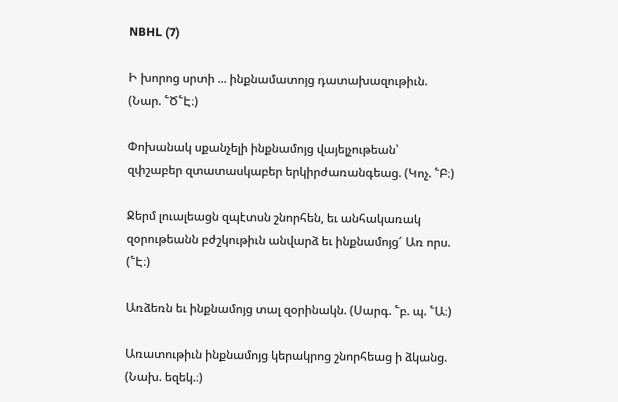NBHL (7)

Ի խորոց սրտի ... ինքնամատոյց դատախազութիւն. (Նար. ՟Ծ՟Է։)

Փոխանակ սքանչելի ինքնամոյց վայելչութեան՝ զփշաբեր զտատասկաբեր երկիրժառանգեաց. (Կոչ. ՟Բ։)

Ջերմ լուալեացն զպէտսն շնորհեն, եւ անհակառակ զօրութեանն բժշկութիւն անվարձ եւ ինքնամոյց՜ Առ որս. (՟Է։)

Առձեռն եւ ինքնամոյց տալ զօրինակն. (Սարգ. ՟բ. պ. ՟Ա։)

Առատութիւն ինքնամոյց կերակրոց շնորհեաց ի ձկանց. (Նախ. եզեկ.։)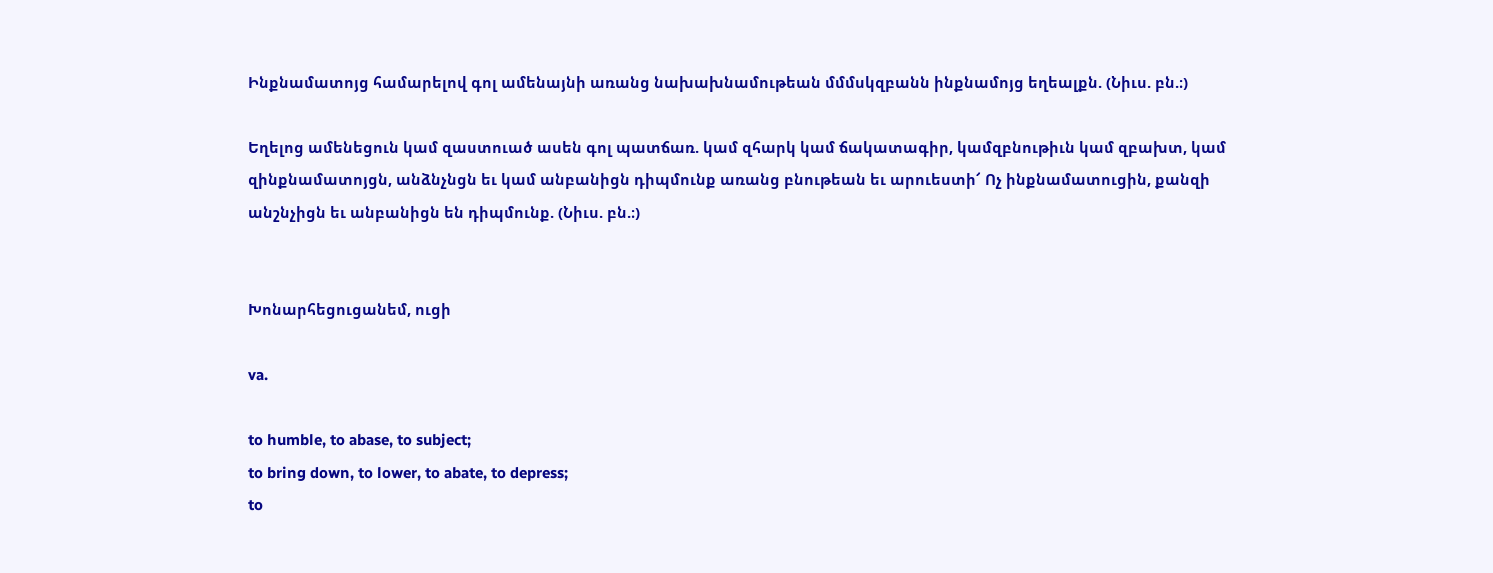Ինքնամատոյց համարելով գոլ ամենայնի առանց նախախնամութեան մմմսկզբանն ինքնամոյց եղեալքն. (Նիւս. բն.։)

Եղելոց ամենեցուն կամ զաստուած ասեն գոլ պատճառ. կամ զհարկ կամ ճակատագիր, կամզբնութիւն կամ զբախտ, կամ զինքնամատոյցն, անձնչնցն եւ կամ անբանիցն դիպմունք առանց բնութեան եւ արուեստի՜ Ոչ ինքնամատուցին, քանզի անշնչիցն եւ անբանիցն են դիպմունք. (Նիւս. բն.։)


Խոնարհեցուցանեմ, ուցի

va.

to humble, to abase, to subject;
to bring down, to lower, to abate, to depress;
to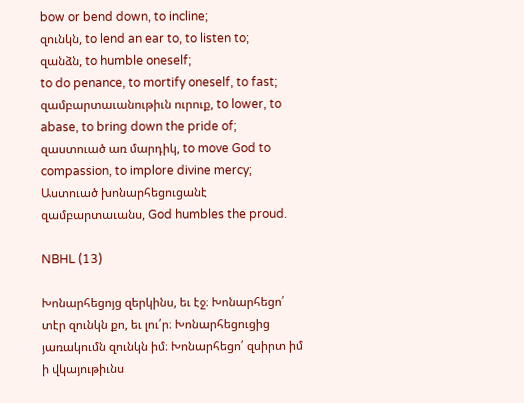bow or bend down, to incline;
զունկն, to lend an ear to, to listen to;
զանձն, to humble oneself;
to do penance, to mortify oneself, to fast;
զամբարտաւանութիւն ուրուք, to lower, to abase, to bring down the pride of;
զաստուած առ մարդիկ, to move God to compassion, to implore divine mercy;
Աստուած խոնարհեցուցանէ զամբարտաւանս, God humbles the proud.

NBHL (13)

Խոնարհեցոյց զերկինս, եւ էջ։ Խոնարհեցո՛ տէր զունկն քո, եւ լու՛ր։ Խոնարհեցուցից յառակումն զունկն իմ։ Խոնարհեցո՛ զսիրտ իմ ի վկայութիւնս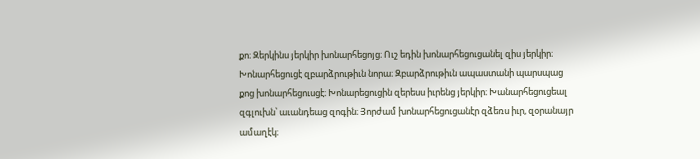քո։ Զերկինս յերկիր խոնարհեցոյց։ Ուշ եդին խոնարհեցուցանել զիս յերկիր։ Խոնարհեցուցէ զբարձրութիւն նորա։ Զբարձրութիւն ապաստանի պարսպաց քոց խոնարհեցուսցէ։ Խոնարեցուցին զերեսս իւրենց յերկիր։ Խանարհեցուցեալ զգլուխն՝ աւանդեաց զոգին։ Յորժամ խոնարհեցուցանէր զձեռս իւր, զօրանայր ամաղէկ։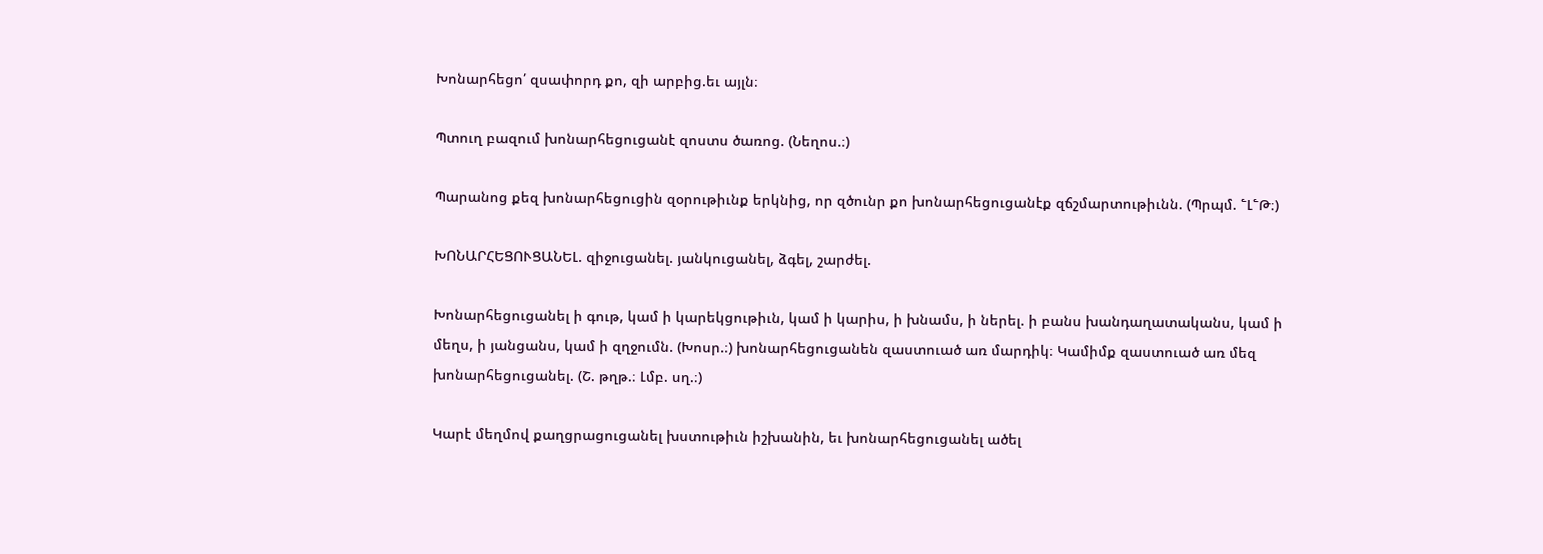Խոնարհեցո՛ զսափորդ քո, զի արբից.եւ այլն։

Պտուղ բազում խոնարհեցուցանէ զոստս ծառոց. (Նեղոս.։)

Պարանոց քեզ խոնարհեցուցին զօրութիւնք երկնից, որ զծունր քո խոնարհեցուցանէք զճշմարտութիւնն. (Պրպմ. ՟Լ՟Թ։)

ԽՈՆԱՐՀԵՑՈՒՑԱՆԵԼ. զիջուցանել. յանկուցանել, ձգել, շարժել.

Խոնարհեցուցանել ի գութ, կամ ի կարեկցութիւն, կամ ի կարիս, ի խնամս, ի ներել. ի բանս խանդաղատականս, կամ ի մեղս, ի յանցանս, կամ ի զղջումն. (Խոսր.։) խոնարհեցուցանեն զաստուած առ մարդիկ։ Կամիմք զաստուած առ մեզ խոնարհեցուցանել. (Շ. թղթ.։ Լմբ. սղ.։)

Կարէ մեղմով քաղցրացուցանել խստութիւն իշխանին, եւ խոնարհեցուցանել ածել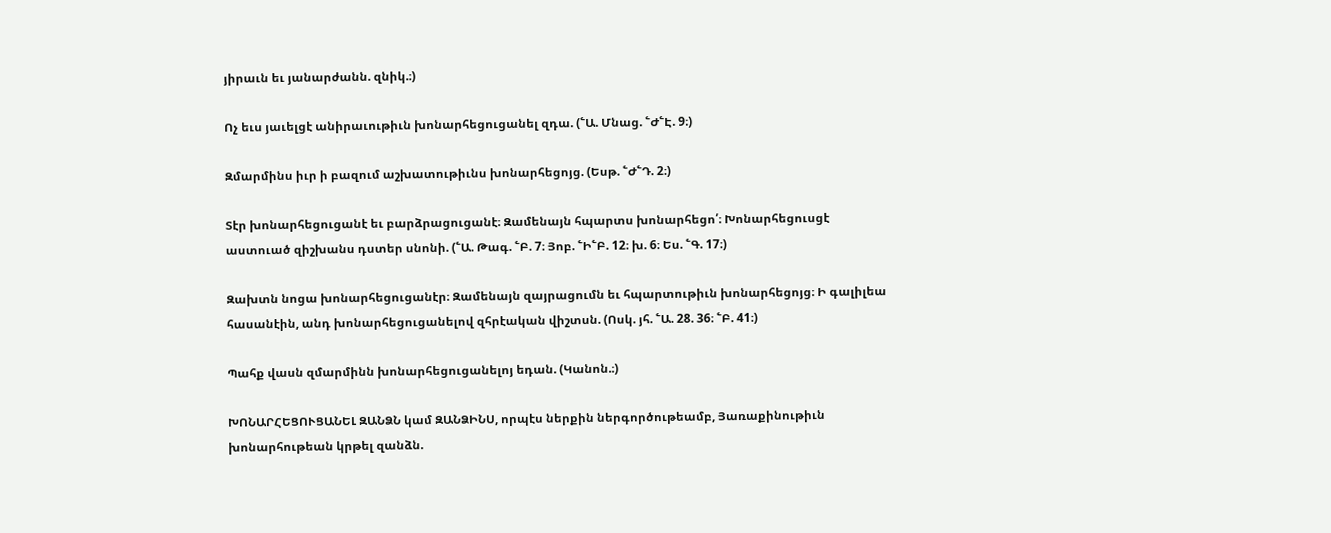յիրաւն եւ յանարժանն. զնիկ.։)

Ոչ եւս յաւելցէ անիրաւութիւն խոնարհեցուցանել զդա. (՟Ա. Մնաց. ՟Ժ՟Է. 9։)

Զմարմինս իւր ի բազում աշխատութիւնս խոնարհեցոյց. (Եսթ. ՟Ժ՟Դ. 2։)

Տէր խոնարհեցուցանէ եւ բարձրացուցանէ։ Զամենայն հպարտս խոնարհեցո՛։ Խոնարհեցուսցէ աստուած զիշխանս դստեր սնոնի. (՟Ա. Թագ. ՟Բ. 7։ Յոբ. ՟Ի՟Բ. 12։ խ. 6։ Ես. ՟Գ. 17։)

Զախտն նոցա խոնարհեցուցանէր։ Զամենայն զայրացումն եւ հպարտութիւն խոնարհեցոյց։ Ի գալիլեա հասանէին, անդ խոնարհեցուցանելով զհրէական վիշտսն. (Ոսկ. յհ. ՟Ա. 28. 36։ ՟Բ. 41։)

Պահք վասն զմարմինն խոնարհեցուցանելոյ եդան. (Կանոն.։)

ԽՈՆԱՐՀԵՑՈՒՑԱՆԵԼ ԶԱՆՁՆ կամ ԶԱՆՁԻՆՍ, որպէս ներքին ներգործութեամբ, Յառաքինութիւն խոնարհութեան կրթել զանձն.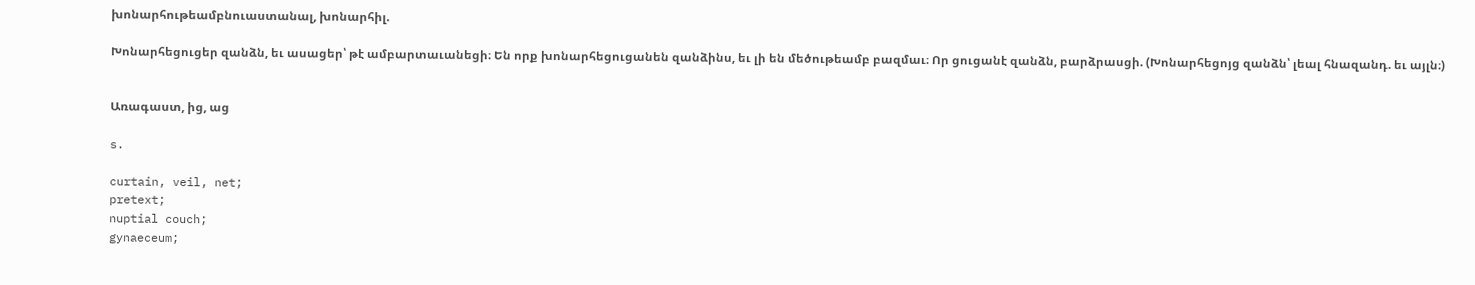խոնարհութեամբնուաստանալ, խոնարհիլ.

Խոնարհեցուցեր զանձն, եւ ասացեր՝ թէ ամբարտաւանեցի։ Են որք խոնարհեցուցանեն զանձինս, եւ լի են մեծութեամբ բազմաւ։ Որ ցուցանէ զանձն, բարձրասցի. (Խոնարհեցոյց զանձն՝ լեալ հնազանդ. եւ այլն։)


Առագաստ, ից, աց

s.

curtain, veil, net;
pretext;
nuptial couch;
gynaeceum;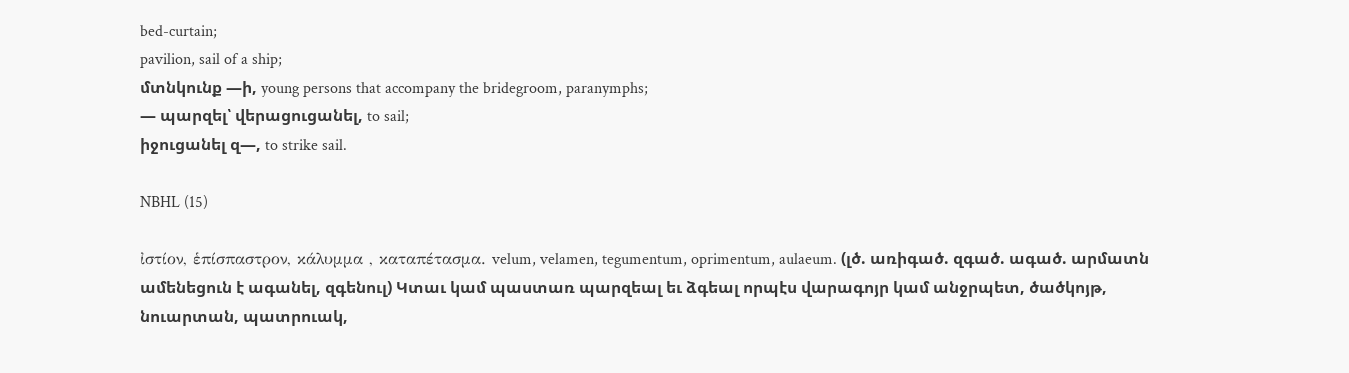bed-curtain;
pavilion, sail of a ship;
մտնկունք —ի, young persons that accompany the bridegroom, paranymphs;
— պարզել՝ վերացուցանել, to sail;
իջուցանել զ—, to strike sail.

NBHL (15)

ἰστίον, ἑπίσπαστρον, κάλυμμα , καταπέτασμα. velum, velamen, tegumentum, oprimentum, aulaeum. (լծ. առիգած. զգած. ագած. արմատն ամենեցուն է ագանել, զգենուլ) Կտաւ կամ պաստառ պարզեալ եւ ձգեալ որպէս վարագոյր կամ անջրպետ, ծածկոյթ, նուարտան, պատրուակ,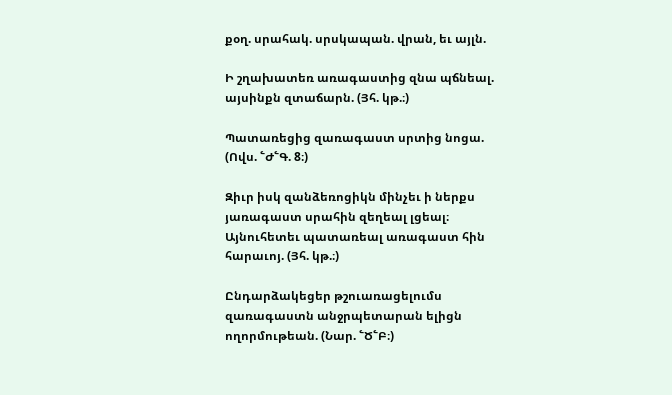քօղ. սրահակ. սրսկապան. վրան, եւ այլն.

Ի շղախատեռ առագաստից զնա պճնեալ. այսինքն զտաճարն. (Յհ. կթ.։)

Պատառեցից զառագաստ սրտից նոցա. (Ովս. ՟Ժ՟Գ. 8։)

Զիւր իսկ զանձեռոցիկն մինչեւ ի ներքս յառագաստ սրահին զեղեալ լցեալ։ Այնուհետեւ պատառեալ առագաստ հին հարաւոյ. (Յհ. կթ.։)

Ընդարձակեցեր թշուառացելումս զառագաստն անջրպետարան ելիցն ողորմութեան. (Նար. ՟Ծ՟Բ։)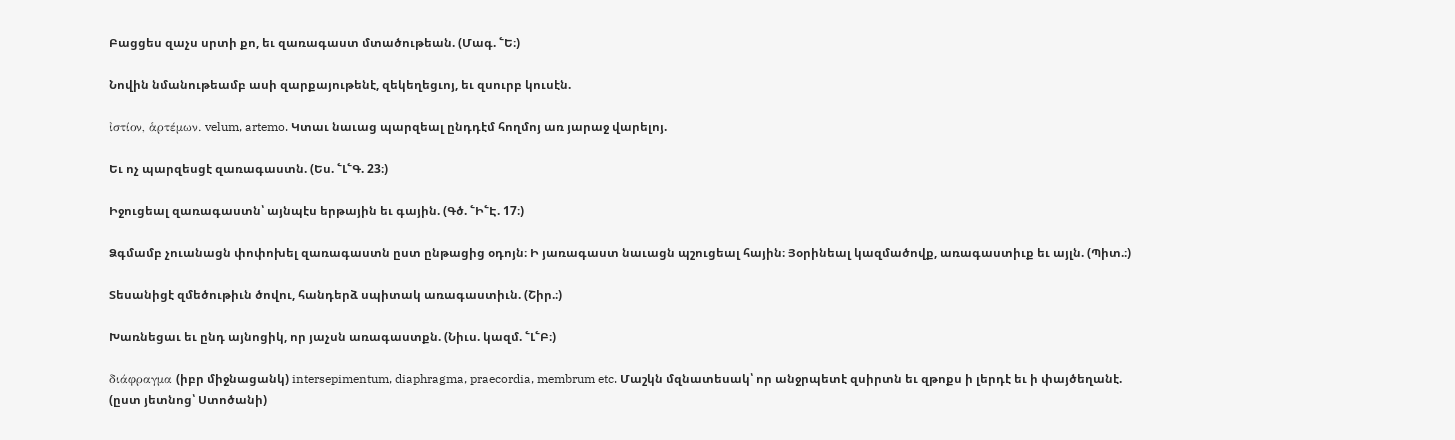Բացցես զաչս սրտի քո, եւ զառագաստ մտածութեան. (Մագ. ՟Ե։)

Նովին նմանութեամբ ասի զարքայութենէ, զեկեղեցւոյ, եւ զսուրբ կուսէն.

ἰστίον, ἁρτέμων. velum, artemo. Կտաւ նաւաց պարզեալ ընդդէմ հողմոյ առ յարաջ վարելոյ.

Եւ ոչ պարզեսցէ զառագաստն. (Ես. ՟Լ՟Գ. 23։)

Իջուցեալ զառագաստն՝ այնպէս երթային եւ գային. (Գծ. ՟Ի՟Է. 17։)

Ձգմամբ չուանացն փոփոխել զառագաստն ըստ ընթացից օդոյն։ Ի յառագաստ նաւացն պշուցեալ հային։ Յօրինեալ կազմածովք, առագաստիւք եւ այլն. (Պիտ.։)

Տեսանիցէ զմեծութիւն ծովու, հանդերձ սպիտակ առագաստիւն. (Շիր.։)

Խառնեցաւ եւ ընդ այնոցիկ, որ յաչսն առագաստքն. (Նիւս. կազմ. ՟Լ՟Բ։)

διάφραγμα (իբր միջնացանկ) intersepimentum, diaphragma, praecordia, membrum etc. Մաշկն մզնատեսակ՝ որ անջրպետէ զսիրտն եւ զթոքս ի լերդէ եւ ի փայծեղանէ. (ըստ յետնոց՝ Ստոծանի)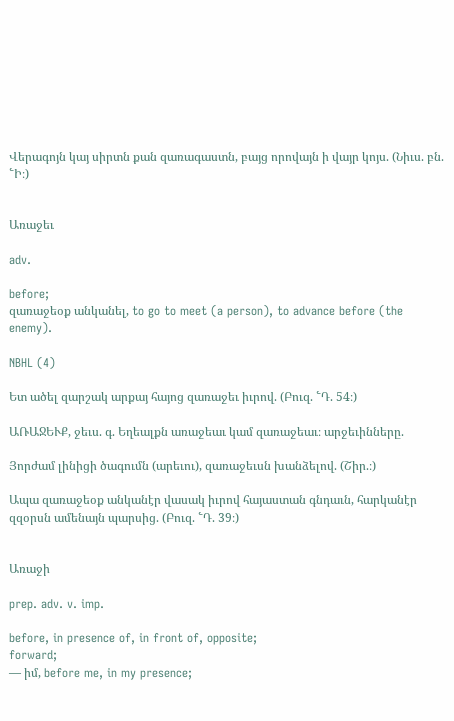Վերագոյն կայ սիրտն քան զառագաստն, բայց որովայն ի վայր կոյս. (Նիւս. բն. ՟Ի։)


Առաջեւ

adv.

before;
զառաջեօք անկանել, to go to meet (a person), to advance before (the enemy).

NBHL (4)

Ետ ածել զարշակ արքայ հայոց զառաջեւ իւրով. (Բուզ. ՟Դ. 54։)

ԱՌԱՋԵՒՔ, ջեւս. գ. Եղեալքն առաջեաւ կամ զառաջեաւ։ արջեւինները.

Յորժամ լինիցի ծագումն (արեւու), զառաջեւսն խանձելով. (Շիր.։)

Ապա զառաջեօք անկանէր վասակ իւրով հայաստան գնդաւն, հարկանէր զզօրսն ամենայն պարսից. (Բուզ. ՟Դ. 39։)


Առաջի

prep. adv. v. imp.

before, in presence of, in front of, opposite;
forward;
— իմ, before me, in my presence;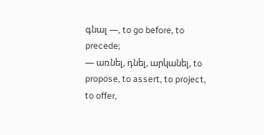գնալ —, to go before, to precede;
— առնել, դնել, արկանել, to propose, to assert, to project, to offer,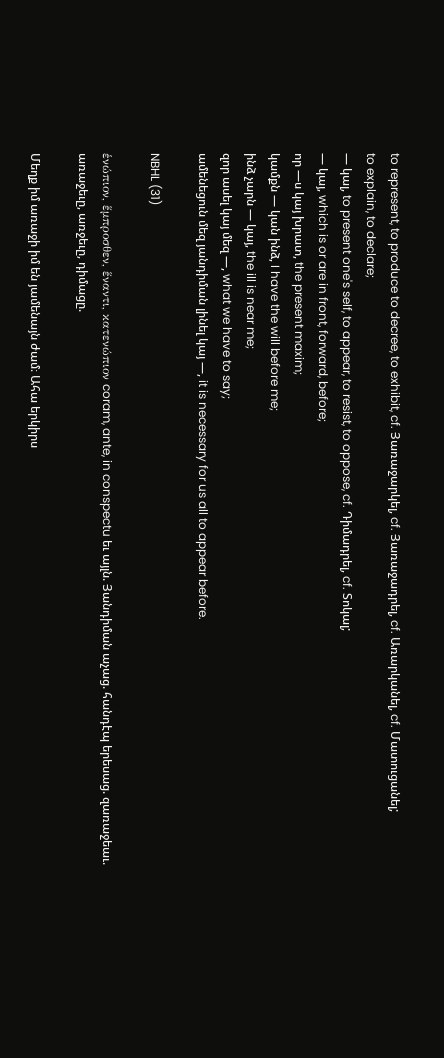to represent, to produce to decree, to exhibit, cf. Յառաջարկել, cf. Յառաջադրել, cf. Առարկանել, cf. Մատուցանել;
to explain, to declare;
— կալ, to present one's self, to appear, to resist, to oppose, cf. Դիմադրել, cf. Տոկալ;
— կայ, which is or are in front, forward, before;
որ —ս կայ խրատ, the present maxim;
կամքն — կան ինձ, I have the will before me;
ինձ չարն — կայ, the ill is near me;
զոր ասել կայ մեզ —, what we have to say;
ամենեցուն մեզ յանդիման լինել կայ —, it is necessary for us all to appear before.

NBHL (31)

ἑνώπιον, ἕμπροσθεν, ἕναντι, κατενώπιον coram, ante, in conspectu եւ այլն. Յանդիման աչաց. հանդէպ երեսաց. զառաջեաւ. առաջեւը, առջեւը, դիմացը.

Մեղք իմ առաջի իմ են յամենայն ժամ։ Ահա երկիրս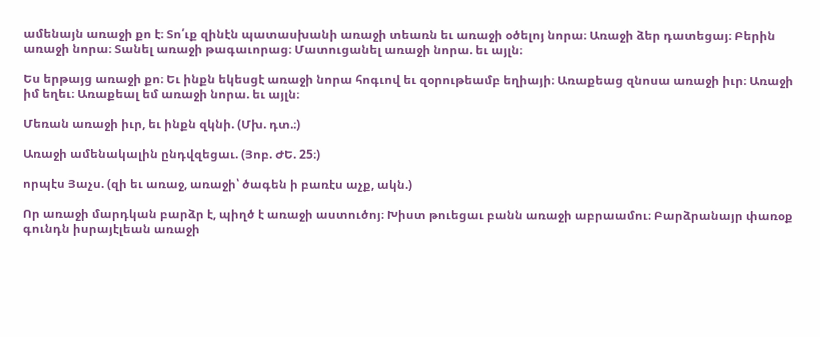ամենայն առաջի քո է։ Տո՛ւք զինէն պատասխանի առաջի տեառն եւ առաջի օծելոյ նորա։ Առաջի ձեր դատեցայ։ Բերին առաջի նորա։ Տանել առաջի թագաւորաց։ Մատուցանել առաջի նորա. եւ այլն։

Ես երթայց առաջի քո։ Եւ ինքն եկեսցէ առաջի նորա հոգւով եւ զօրութեամբ եղիայի։ Առաքեաց զնոսա առաջի իւր։ Առաջի իմ եղեւ։ Առաքեալ եմ առաջի նորա. եւ այլն։

Մեռան առաջի իւր, եւ ինքն զկնի. (Մխ. դտ.։)

Առաջի ամենակալին ընդվզեցաւ. (Յոբ. ԺԵ. 25։)

որպէս Յաչս. (զի եւ առաջ, առաջի՝ ծագեն ի բառէս աչք, ակն.)

Որ առաջի մարդկան բարձր է, պիղծ է առաջի աստուծոյ։ Խիստ թուեցաւ բանն առաջի աբրաամու։ Բարձրանայր փառօք գունդն իսրայէլեան առաջի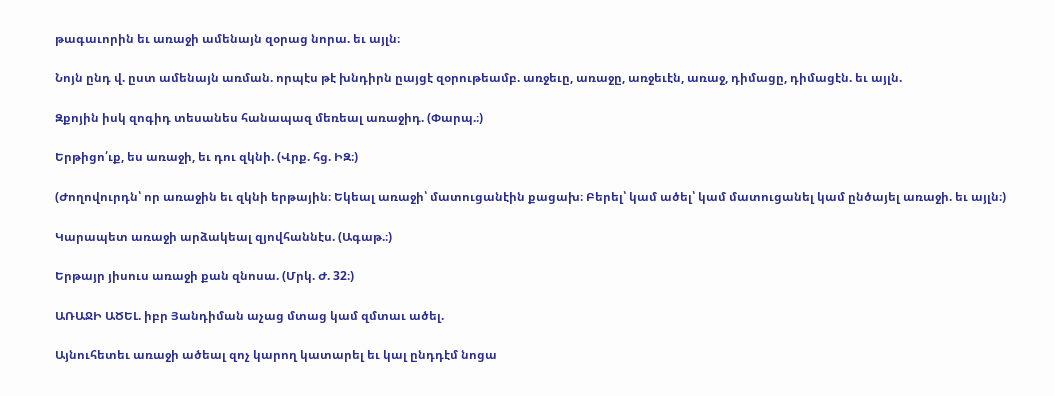թագաւորին եւ առաջի ամենայն զօրաց նորա. եւ այլն։

Նոյն ընդ վ. ըստ ամենայն առման. որպէս թէ խնդիրն ըայցէ զօրութեամբ. առջեւը, առաջը, առջեւէն, առաջ, դիմացը, դիմացէն. եւ այլն.

Զքոյին իսկ զոգիդ տեսանես հանապազ մեռեալ առաջիդ. (Փարպ.։)

Երթիցո՛ւք, ես առաջի, եւ դու զկնի. (Վրք. հց. ԻԶ։)

(Ժողովուրդն՝ որ առաջին եւ զկնի երթային։ Եկեալ առաջի՝ մատուցանէին քացախ։ Բերել՝ կամ ածել՝ կամ մատուցանել կամ ընծայել առաջի. եւ այլն։)

Կարապետ առաջի արձակեալ զյովհաննէս. (Ագաթ.։)

Երթայր յիսուս առաջի քան զնոսա. (Մրկ. Ժ. 32։)

ԱՌԱՋԻ ԱԾԵԼ. իբր Յանդիման աչաց մտաց կամ զմտաւ ածել.

Այնուհետեւ առաջի ածեալ զոչ կարող կատարել եւ կալ ընդդէմ նոցա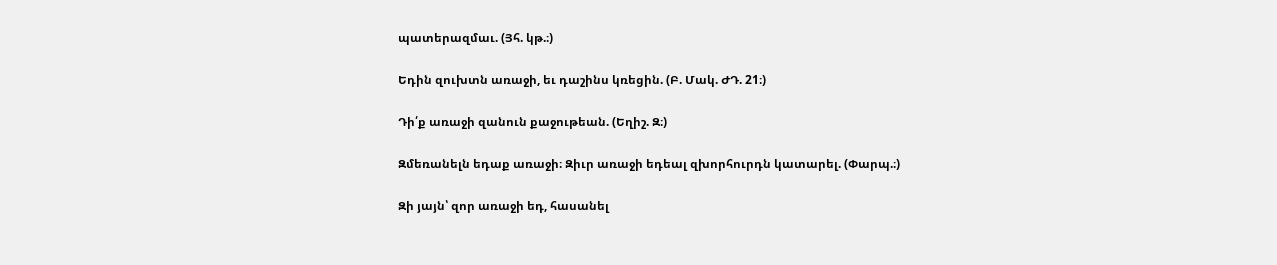պատերազմաւ. (Յհ. կթ.։)

Եդին զուխտն առաջի, եւ դաշինս կռեցին. (Բ. Մակ. ԺԴ. 21։)

Դի՛ք առաջի զանուն քաջութեան. (Եղիշ. Զ։)

Զմեռանելն եդաք առաջի։ Զիւր առաջի եդեալ զխորհուրդն կատարել. (Փարպ.։)

Զի յայն՝ զոր առաջի եդ, հասանել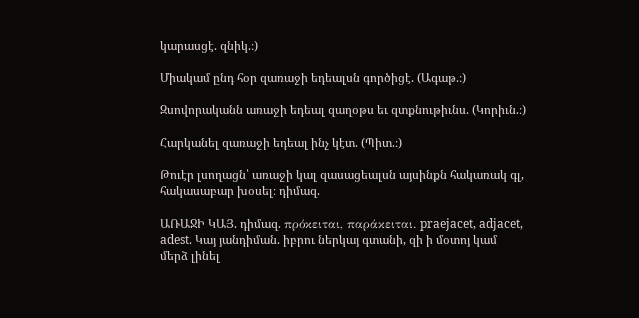կարասցէ. զնիկ.։)

Միակամ ընդ հօր զառաջի եդեալսն գործիցէ. (Ագաթ.։)

Զսովորականն առաջի եդեալ զաղօթս եւ զտքնութիւնս. (Կորիւն.։)

Հարկանել զառաջի եդեալ ինչ կէտ. (Պիտ.։)

Թուէր լսողացն՝ առաջի կալ զասացեալսն այսինքն հակառակ գլ, հակասաբար խօսել։ դիմազ.

ԱՌԱՋԻ ԿԱՅ. դիմազ. πρόκειται, παράκειται. praejacet, adjacet, adest. Կայ յանդիման. իբրու ներկայ գտանի, զի ի մօտոյ կամ մերձ լինել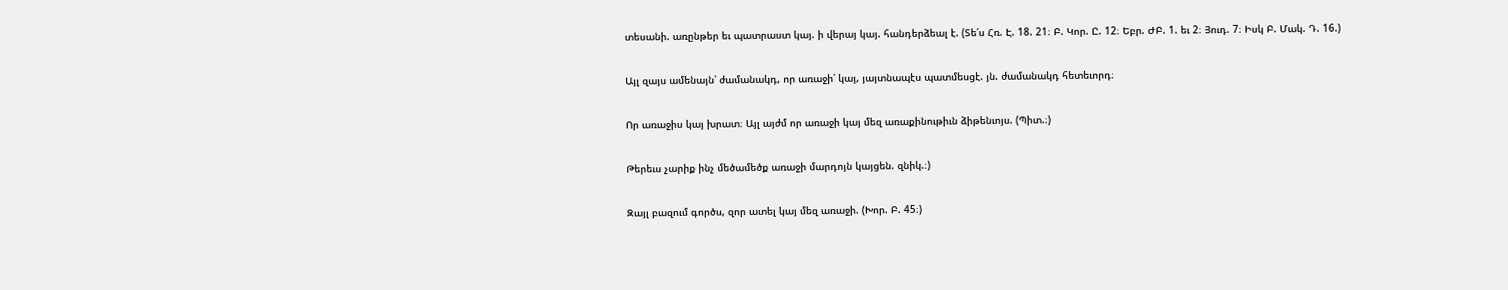տեսանի. առընթեր եւ պատրաստ կայ. ի վերայ կայ. հանդերձեալ է. (Տե՛ս Հռ. Է. 18. 21։ Բ. Կոր. Ը. 12։ Եբր. ԺԲ. 1. եւ 2։ Յուդ. 7։ Իսկ Բ. Մակ. Դ. 16.)

Այլ զայս ամենայն՝ ժամանակդ, որ առաջի՛ կայ, յայտնապէս պատմեսցէ. յն. ժամանակդ հետեւորդ։

Որ առաջիս կայ խրատ։ Այլ այժմ որ առաջի կայ մեզ առաքինութիւն ձիթենւոյս. (Պիտ.։)

Թերեւս չարիք ինչ մեծամեծք առաջի մարդոյն կայցեն. զնիկ.։)

Զայլ բազում գործս, զոր ատել կայ մեզ առաջի. (Խոր. Բ. 45։)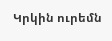Կրկին ուրեմն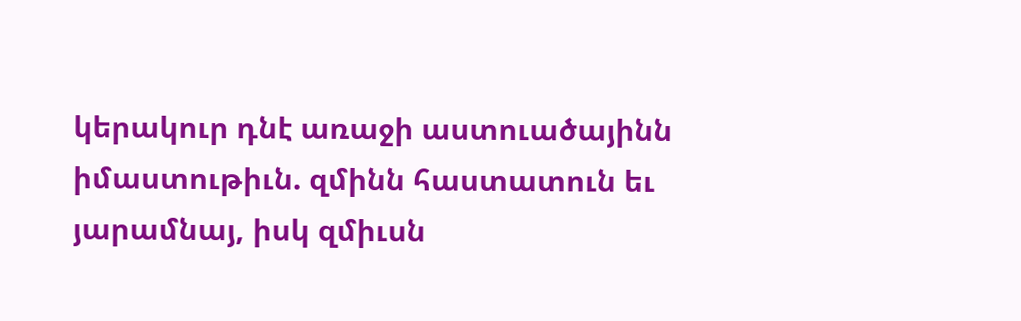կերակուր դնէ առաջի աստուածայինն իմաստութիւն. զմինն հաստատուն եւ յարամնայ, իսկ զմիւսն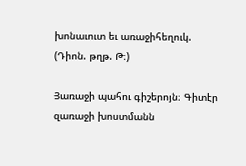խոնաւուտ եւ առաջիհեղուկ. (Դիոն. թղթ. Թ։)

Յառաջի պահու գիշերոյն։ Գիտէր զառաջի խոստմանն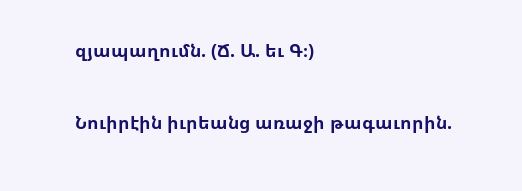զյապաղումն. (Ճ. Ա. եւ Գ։)

Նուիրէին իւրեանց առաջի թագաւորին.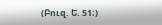(Բուզ. Ե. 51։)